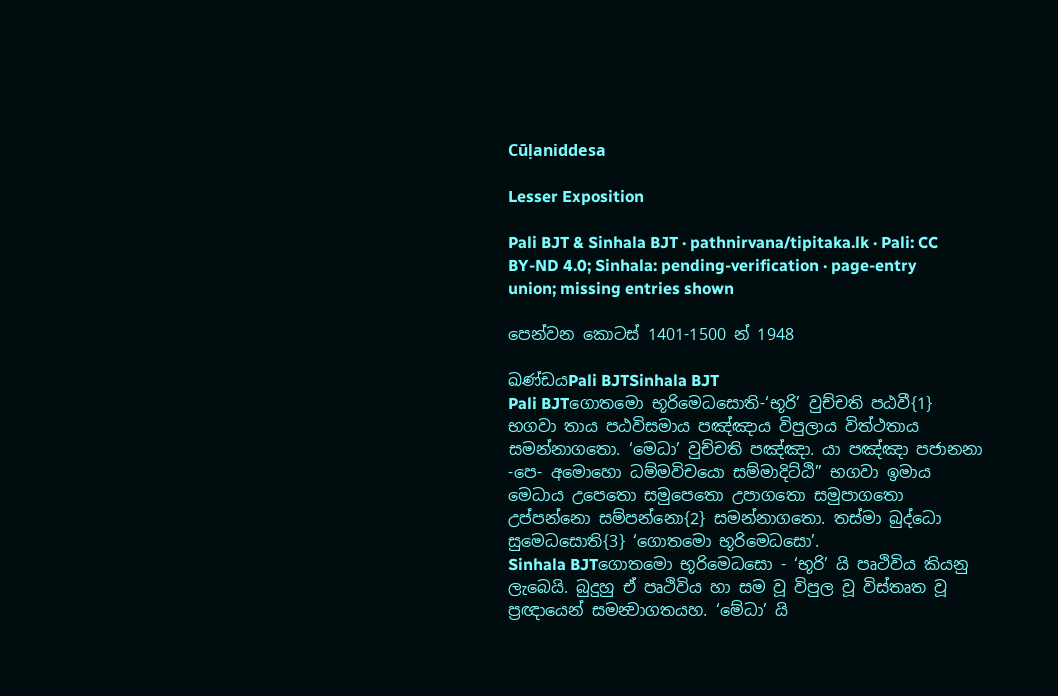Cūḷaniddesa

Lesser Exposition

Pali BJT & Sinhala BJT · pathnirvana/tipitaka.lk · Pali: CC BY-ND 4.0; Sinhala: pending-verification · page-entry union; missing entries shown

පෙන්වන කොටස් 1401-1500 න් 1948

ඛණ්ඩයPali BJTSinhala BJT
Pali BJTගොතමො භූරිමෙධසොති-‘භූරි’ වුච්චති පඨවී{1} භගවා තාය පඨවිසමාය පඤ්ඤාය විපුලාය විත්ථතාය සමන්නාගතො. ‘මෙධා’ වුච්චති පඤ්ඤා. යා පඤ්ඤා පජානනා -පෙ- අමොහො ධම්මවිචයො සම්මාදිට්ඨි” භගවා ඉමාය මෙධාය උපෙතො සමුපෙතො උපාගතො සමුපාගතො උප්පන්නො සම්පන්නො{2} සමන්නාගතො. තස්මා බුද්ධො සුමෙධසොති{3} ‘ගොතමො භූරිමෙධසො’.
Sinhala BJTගොතමො භූරිමෙධසො - ‘භූරි’ යි පෘථිවිය කියනු ලැබෙයි. බුදුහු ඒ පෘථිවිය හා සම වූ විපුල වූ විස්තෘත වූ ප්‍රඥායෙන් සමන්‍වාගතයහ. ‘මේධා’ යි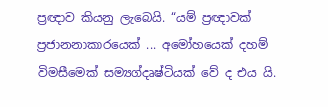ප්‍රඥාව කියනු ලැබෙයි. “යම් ප්‍රඥාවක් ප්‍රජානනාකාරයෙක් ... අමෝහයෙක් දහම් විමසීමෙක් සම්‍යග්දෘෂ්ටියක් වේ ද එය යි.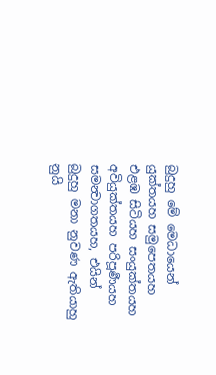බුදුහු මේ මෙධායෙන් යුක්තයහ සමුපෙතයහ එළඹ සිටියහ සංයුක්තයහ අවියුක්තයහ පරිපූර්‍ණයහ සමන්‍වාගතයහ, එයින් බුදුහු මනා නුවණ ඇතියාහු නුයි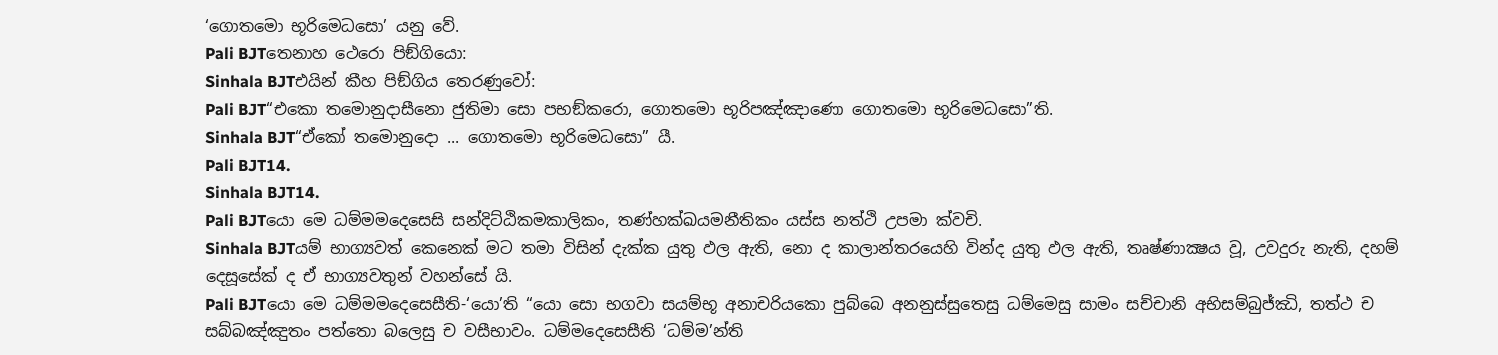‘ගොතමො භූරිමෙධසො’ යනු වේ.
Pali BJTතෙනාහ ථෙරො පිඞ්ගියො:
Sinhala BJTඑයින් කීහ පිඞ්ගිය තෙරණුවෝ:
Pali BJT“එකො තමොනුදාසීනො ජුතිමා සො පභඞ්කරො, ගොතමො භූරිපඤ්ඤාණො ගොතමො භූරිමෙධසො”ති.
Sinhala BJT“ඒකෝ තමොනුදො ... ගොතමො භූරිමෙධසො” යී.
Pali BJT14.
Sinhala BJT14.
Pali BJTයො මෙ ධම්මමදෙසෙසි සන්දිට්ඨිකමකාලිකං, තණ්හක්ඛයමනීතිකං යස්ස නත්ථි උපමා ක්වචි.
Sinhala BJTයම් භාග්‍යවත් කෙනෙක් මට තමා විසින් දැක්ක යුතු ඵල ඇති, නො ද කාලාන්තරයෙහි වින්ද යුතු ඵල ඇති, තෘෂ්ණාක්‍ෂය වූ, උවදුරු නැති, දහම් දෙසූසේක් ද ඒ භාග්‍යවතුන් වහන්සේ යි.
Pali BJTයො මෙ ධම්මමදෙසෙසීති-‘යො’ති “යො සො භගවා සයම්භූ අනාචරියකො පුබ්බෙ අනනුස්සුතෙසු ධම්මෙසු සාමං සච්චානි අභිසම්බුජ්ඣි, තත්ථ ච සබ්බඤ්ඤුතං පත්තො බලෙසු ච වසීභාවං. ධම්මදෙසෙසීති ‘ධම්ම’න්ති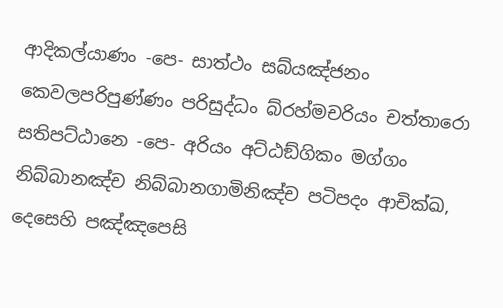ආදිකල්යාණං -පෙ- සාත්ථං සබ්යඤ්ජනං කෙවලපරිපුණ්ණං පරිසුද්ධං බ්රහ්මචරියං චත්තාරො සතිපට්ඨානෙ -පෙ- අරියං අට්ඨඞ්ගිකං මග්ගං නිබ්බානඤ්ච නිබ්බානගාමිනිඤ්ච පටිපදං ආචික්ඛ, දෙසෙහි පඤ්ඤපෙසි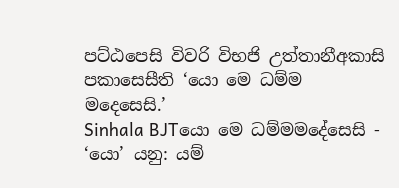පට්ඨපෙසි විවරි විභජි උත්තානීඅකාසි පකාසෙසීති ‘යො මෙ ධම්ම මදෙසෙසි.’
Sinhala BJTයො මෙ ධම්මමදේසෙසි - ‘යො’ යනු: යම්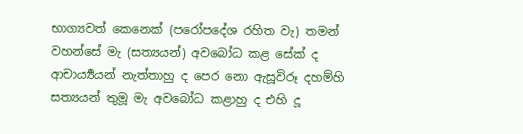භාග්‍යවත් කෙනෙක් (පරෝපදේශ රහිත වැ) තමන් වහන්සේ මැ (සත්‍යයන්) අවබෝධ කළ සේක් ද ආචාර්‍ය්‍යයන් නැත්තාහු ද පෙර නො ඇසූවිරූ දහම්හි සත්‍යයන් තුමූ මැ අවබෝධ කළාහු ද එහි දූ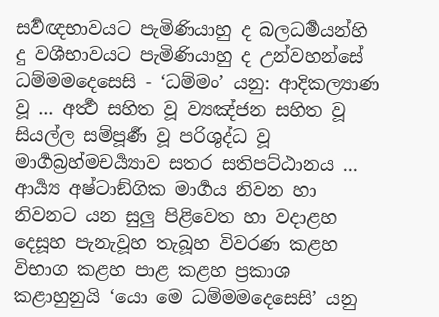සර්‍වඥභාවයට පැමිණියාහු ද බලධර්‍මයන්හි දු වශීභාවයට පැමිණියාහු ද උන්වහන්සේ ධම්මමදෙසෙසි - ‘ධම්මං’ යනු: ආදිකල්‍යාණ වූ ... අර්‍ත්‍ථ සහිත වූ ව්‍යඤ්ජන සහිත වූ සියල්ල සම්පූර්‍ණ වූ පරිශුද්ධ වූ මාර්‍ගබ්‍රහ්මචර්‍ය්‍යාව සතර සතිපට්ඨානය ... ආර්‍ය්‍ය අෂ්ටාඞ්ගික මාර්‍ගය නිවන හා නිවනට යන සුලු පිළිවෙත හා වදාළහ දෙසූහ පැනැවූහ තැබූහ විවරණ කළහ විභාග කළහ පාළ කළහ ප්‍රකාශ කළාහුනුයි ‘යො මෙ ධම්මමදෙසෙසි’ යනු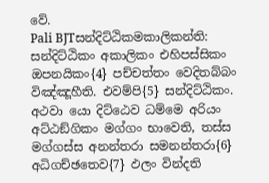වේ.
Pali BJTසන්දිට්ඨිකමකාලිකන්ති: සන්දිට්ඨිකං අකාලිකං එහිපස්සිකං ඔපනයිකං{4} පච්චත්තං වෙදිතබ්බං විඤ්ඤූහීති. එවම්පි{5} සන්දිට්ඨිකං. අථවා යො දිට්ඨෙව ධම්මෙ අරියං අට්ඨඞ්ගිකං මග්ගං භාවෙති, තස්ස මග්ගස්ස අනන්තරා සමනන්තරා{6} අධිගච්ඡතෙව{7} ඵලං වින්දති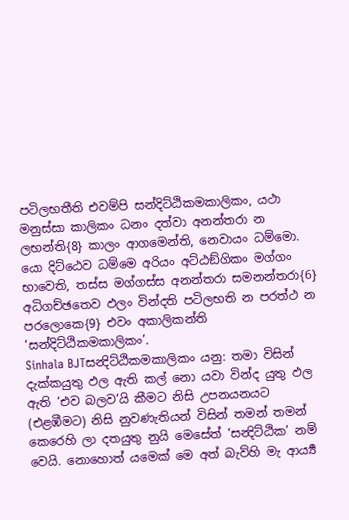පටිලභතීති එවම්පි සන්දිට්ඨිකමකාලිකං, යථා මනුස්සා කාලිකං ධනං දත්වා අනන්තරා න ලභන්ති{8} කාලං ආගමෙන්ති, නෙවායං ධම්මො. යො දිට්ඨෙව ධම්මෙ අරියං අට්ඨඞ්ගිකං මග්ගං භාවෙති, තස්ස මග්ගස්ස අනන්තරා සමනන්තරා{6} අධිගච්ඡතෙව ඵලං වින්දති පටිලභති න පරත්ථ න පරලොකෙ{9} එවං අකාලිකන්ති ‘සන්දිට්ඨිකමකාලිකං’.
Sinhala BJTසන්‍දිට්ඨිකමකාලිකං යනු: තමා විසින් දැක්කයුතු ඵල ඇති කල් නො යවා වින්ද යුතු ඵල ඇති ‘එව බලව’යි කීමට නිසි උපනයනයට (එළඹීමට) නිසි නුවණැතියන් විසින් තමන් තමන් කෙරෙහි ලා දතයුතු නුයි මෙසේත් ‘සන්‍දිට්ඨික’ නම් වෙයි. නොහොත් යමෙක් මෙ අත් බැව්හි මැ ආර්‍ය්‍ය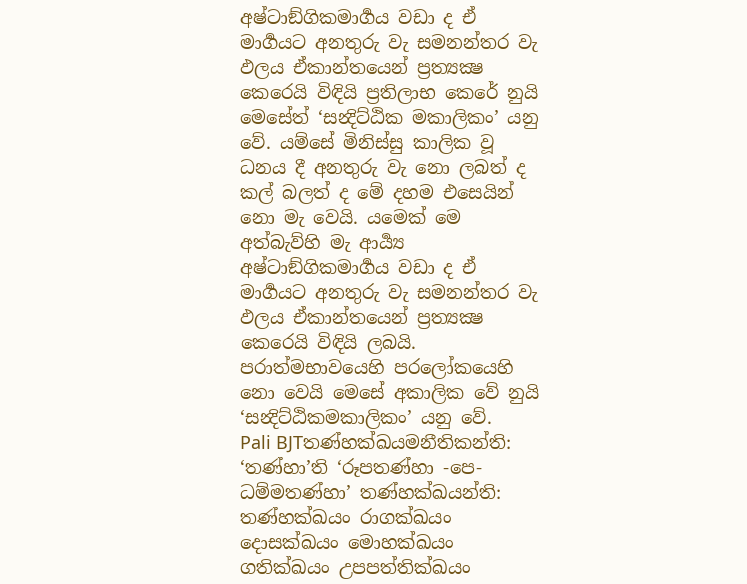අෂ්ටාඞ්ගිකමාර්‍ගය වඩා ද ඒ මාර්‍ගයට අනතුරු වැ සමනන්තර වැ ඵලය ඒකාන්තයෙන් ප්‍රත්‍යක්‍ෂ කෙරෙයි විඳියි ප්‍රතිලාභ කෙරේ නුයි මෙසේත් ‘සන්‍දිට්ඨික මකාලිකං’ යනු වේ. යම්සේ මිනිස්සු කාලික වූ ධනය දී අනතුරු වැ නො ලබත් ද කල් බලත් ද මේ දහම එසෙයින් නො මැ වෙයි. යමෙක් මෙ අත්බැව්හි මැ ආර්‍ය්‍ය අෂ්ටාඞ්ගිකමාර්‍ගය වඩා ද ඒ මාර්‍ගයට අනතුරු වැ සමනන්තර වැ ඵලය ඒකාන්තයෙන් ප්‍රත්‍යක්‍ෂ කෙරෙයි විඳියි ලබයි. පරාත්මභාවයෙහි පරලෝකයෙහි නො වෙයි මෙසේ අකාලික වේ නුයි ‘සන්‍දිට්ඨිකමකාලිකං’ යනු වේ.
Pali BJTතණ්හක්ඛයමනීතිකන්ති: ‘තණ්හා’ති ‘රූපතණ්හා -පෙ- ධම්මතණ්හා’ තණ්හක්ඛයන්ති: තණ්හක්ඛයං රාගක්ඛයං දොසක්ඛයං මොහක්ඛයං ගතික්ඛයං උපපත්තික්ඛයං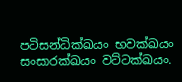පටිසන්ධික්ඛයං භවක්ඛයං සංසාරක්ඛයං වට්ටක්ඛයං.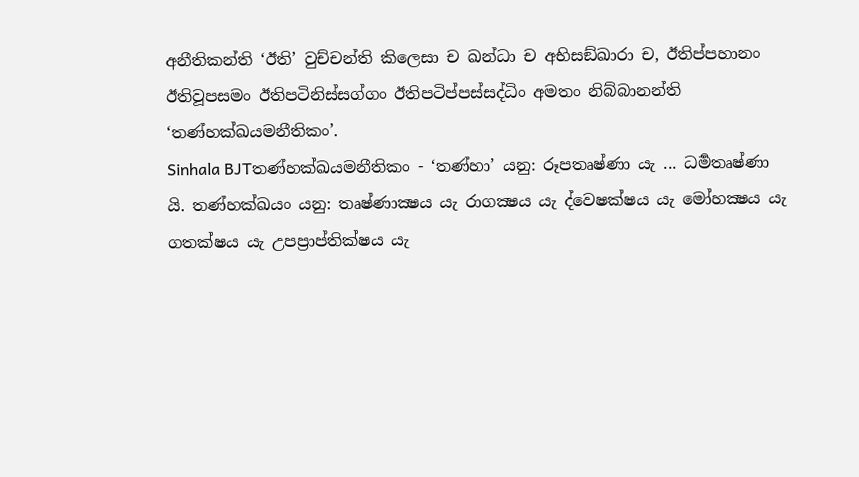අනීතිකන්ති ‘ඊති’ වුච්චන්ති කිලෙසා ච ඛන්ධා ච අභිසඞ්ඛාරා ච, ඊතිප්පහානං ඊතිවූපසමං ඊතිපටිනිස්සග්ගං ඊතිපටිප්පස්සද්ධිං අමතං නිබ්බානන්ති ‘තණ්හක්ඛයමනීතිකං’.
Sinhala BJTතණ්හක්‍ඛයමනීතිකං - ‘තණ්හා’ යනු: රූපතෘෂ්ණා යැ ... ධර්‍මතෘෂ්ණා යි. තණ්හක්‍ඛයං යනු: තෘෂ්ණාක්‍ෂය යැ රාගක්‍ෂය යැ ද්වෙෂක්ෂය යැ මෝහක්‍ෂය යැ ගතක්ෂය යැ උපප්‍රාප්තික්ෂය යැ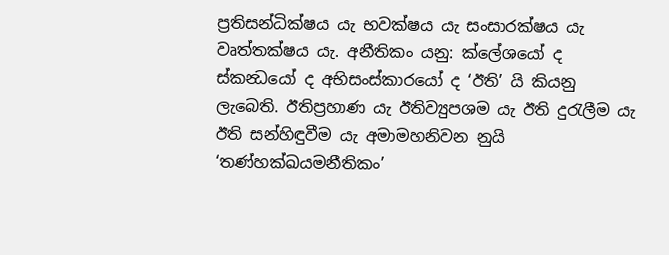ප්‍රතිසන්ධික්ෂය යැ භවක්ෂය යැ සංසාරක්ෂය යැ වෘත්තක්ෂය යැ. අනීතිකං යනු: ක්ලේශයෝ ද ස්කන්‍ධයෝ ද අභිසංස්කාරයෝ ද ‘ඊති’ යි කියනු ලැබෙති. ඊතිප්‍රහාණ යැ ඊතිව්‍යුපශම යැ ඊති දුරැලීම යැ ඊති සන්හිඳුවීම යැ අමාමහනිවන නුයි ‘තණ්හක්‍ඛයමනීතිකං’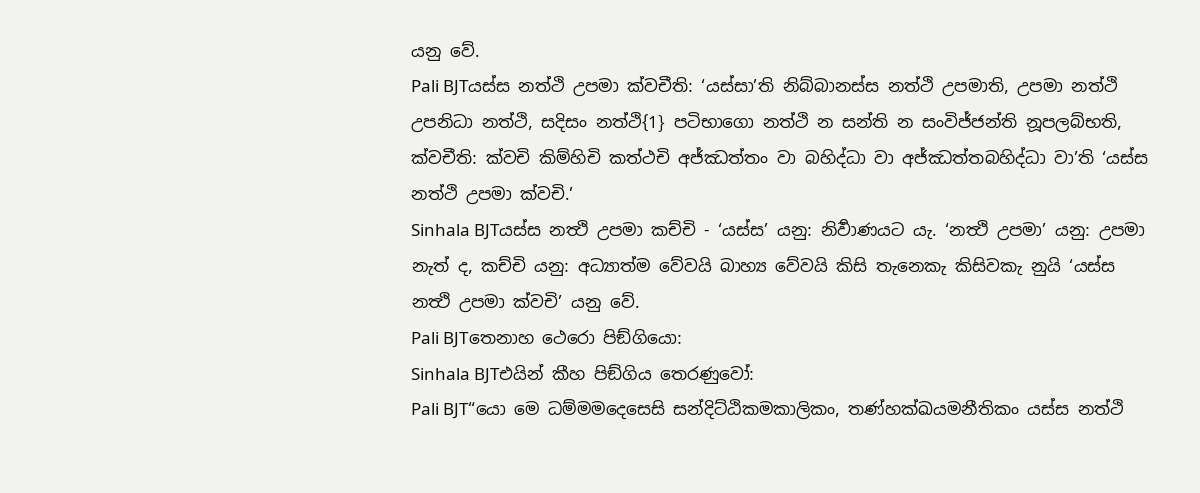යනු වේ.
Pali BJTයස්ස නත්ථි උපමා ක්වචීති: ‘යස්සා’ති නිබ්බානස්ස නත්ථි උපමාති, උපමා නත්ථි උපනිධා නත්ථි, සදිසං නත්ථි{1} පටිභාගො නත්ථි න සන්ති න සංවිජ්ජන්ති නූපලබ්භති, ක්වචීති: ක්වචි කිම්හිචි කත්ථචි අජ්ඣත්තං වා බහිද්ධා වා අජ්ඣත්තබහිද්ධා වා’ති ‘යස්ස නත්ථි උපමා ක්වචි.’
Sinhala BJTයස්ස නත්‍ථි උපමා කච්චි - ‘යස්ස’ යනු: නිර්‍වාණයට යැ. ‘නත්‍ථි උපමා’ යනු: උපමා නැත් ද, කච්චි යනු: අධ්‍යාත්ම වේවයි බාහ්‍ය වේවයි කිසි තැනෙකැ කිසිවකැ නුයි ‘යස්ස නත්‍ථි උපමා ක්වචි’ යනු වේ.
Pali BJTතෙනාහ ථෙරො පිඞ්ගියො:
Sinhala BJTඑයින් කීහ පිඞ්ගිය තෙරණුවෝ:
Pali BJT“යො මෙ ධම්මමදෙසෙසි සන්දිට්ඨිකමකාලිකං, තණ්හක්ඛයමනීතිකං යස්ස නත්ථි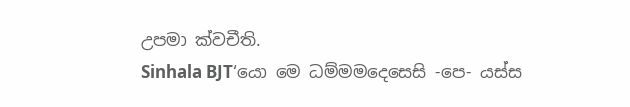උපමා ක්වචීති.
Sinhala BJT‘යො මෙ ධම්මමදෙසෙසි -පෙ- යස්ස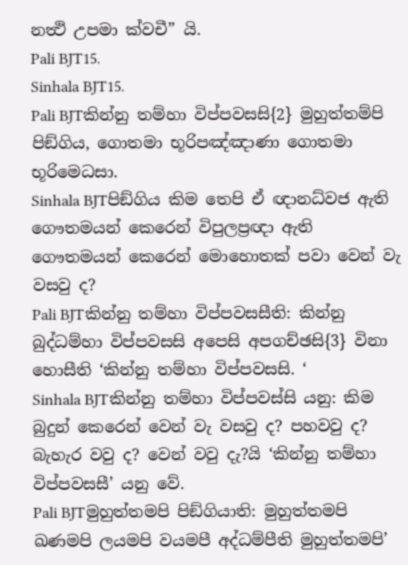නත්‍ථි උපමා ක්වචී” යි.
Pali BJT15.
Sinhala BJT15.
Pali BJTකින්නු තම්හා විප්පවසසි{2} මුහුත්තම්පි පිඞ්ගිය, ගොතමා භූරිපඤ්ඤාණා ගොතමා භූරිමෙධසා.
Sinhala BJTපිඞ්ගිය කිම තෙපි ඒ ඥානධ්වජ ඇති ගෞතමයන් කෙරෙන් විපුලප්‍රඥා ඇති ගෞතමයන් කෙරෙන් මොහොතක් පවා වෙන් වැ වසවු ද?
Pali BJTකින්නු තම්හා විප්පවසසීති: කින්නු බුද්ධම්හා විප්පවසසි අපෙසි අපගච්ඡසි{3} විනා හොසීති ‘කින්නු තම්හා විප්පවසසි. ‘
Sinhala BJTකින්නු තම්හා විප්පවස්සි යනු: කිම බුදුන් කෙරෙන් වෙන් වැ වසවු ද? පහවවු ද? බැහැර වවු ද? වෙන් වවු දැ?යි ‘කින්නු තම්හා විප්පවසසී’ යනු වේ.
Pali BJTමුහුත්තමපි පිඞ්ගියාති: මුහුත්තමපි ඛණමපි ලයමපි වයමපී අද්ධම්පීති මුහුත්තමපි’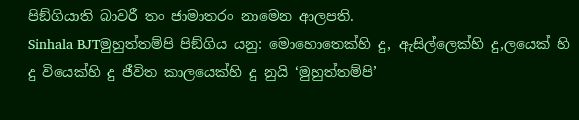පිඞ්ගියාති බාවරී තං ජාමාතරං නාමෙන ආලපති.
Sinhala BJTමුහුත්තම්පි පිඞ්ගිය යනු: මොහොතෙක්හි දු, ඇසිල්ලෙක්හි දු,ලයෙක් හි දු වියෙක්හි දු ජීවිත කාලයෙක්හි දු නුයි ‘මුහුත්තම්පි’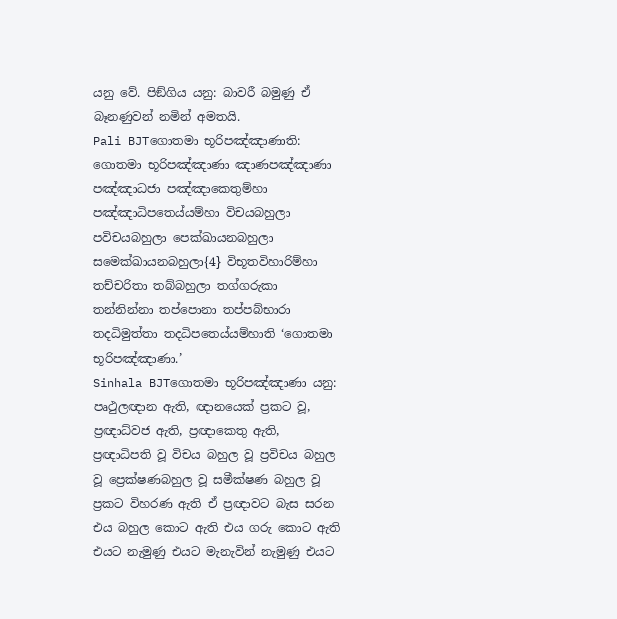යනු වේ. පිඞ්ගිය යනු: බාවරී බමුණු ඒ බෑනණුවන් නමින් අමතයි.
Pali BJTගොතමා භූරිපඤ්ඤාණාති: ගොතමා භූරිපඤ්ඤාණා ඤාණපඤ්ඤාණා පඤ්ඤාධජා පඤ්ඤාකෙතුම්හා පඤ්ඤාධිපතෙය්යම්හා විචයබහුලා පවිචයබහුලා පෙක්ඛායනබහුලා සමෙක්ඛායනබහුලා{4} විභූතවිහාරිම්හා තච්චරිතා තබ්බහුලා තග්ගරුකා තන්නින්නා තප්පොනා තප්පබ්භාරා තදධිමුත්තා තදධිපතෙය්යම්හාති ‘ගොතමා භූරිපඤ්ඤාණා.’
Sinhala BJTගොතමා භූරිපඤ්ඤාණා යනු: පෘථුලඥාන ඇති, ඥානයෙක් ප්‍රකට වූ, ප්‍රඥාධ්වජ ඇති, ප්‍රඥාකෙතු ඇති, ප්‍රඥාධිපති වූ විචය බහුල වූ ප්‍රවිචය බහුල වූ ප්‍රෙක්ෂණබහුල වූ සමීක්ෂණ බහුල වූ ප්‍රකට විහරණ ඇති ඒ ප්‍රඥාවට බැස සරන එය බහුල කොට ඇති එය ගරු කොට ඇති එයට නැමුණු එයට මැනැවින් නැමුණු එයට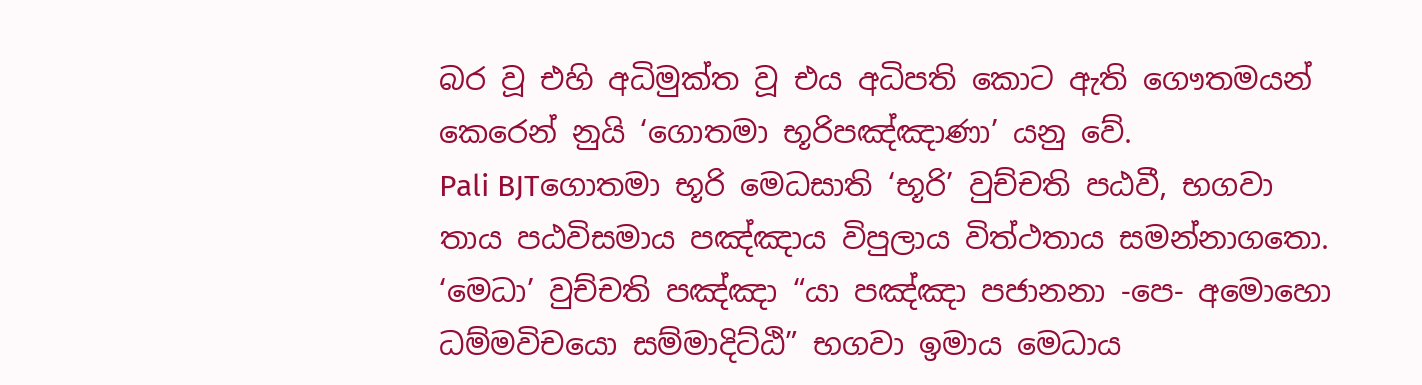බර වූ එහි අධිමුක්ත වූ එය අධිපති කොට ඇති ගෞතමයන් කෙරෙන් නුයි ‘ගොතමා භූරිපඤ්ඤාණා’ යනු වේ.
Pali BJTගොතමා භූරි මෙධසාති ‘භූරි’ වුච්චති පඨවී, භගවා තාය පඨවිසමාය පඤ්ඤාය විපුලාය විත්ථතාය සමන්නාගතො. ‘මෙධා’ වුච්චති පඤ්ඤා “යා පඤ්ඤා පජානනා -පෙ- අමොහො ධම්මවිචයො සම්මාදිට්ඨි” භගවා ඉමාය මෙධාය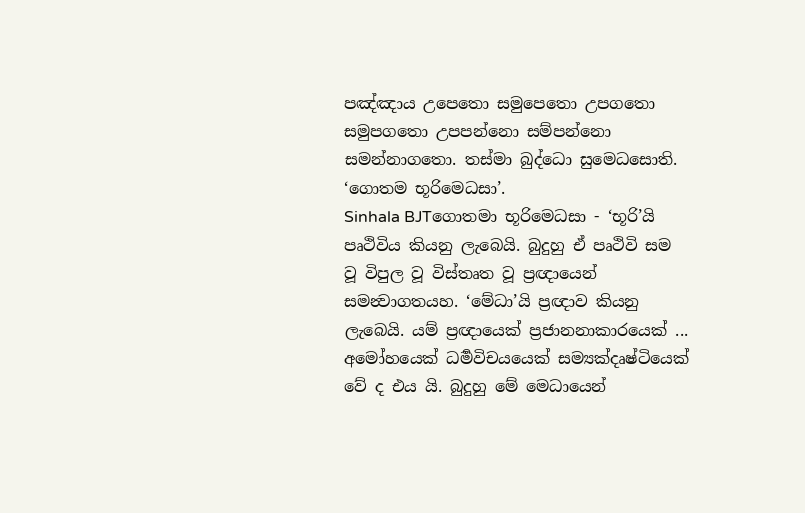පඤ්ඤාය උපෙතො සමුපෙතො උපගතො සමුපගතො උපපන්නො සම්පන්නො සමන්නාගතො. තස්මා බුද්ධො සුමෙධසොති. ‘ගොතම භූරිමෙධසා’.
Sinhala BJTගොතමා භූරිමෙධසා - ‘භූරි’යි පෘථිවිය කියනු ලැබෙයි. බුදුහු ඒ පෘථිවි සම වූ විපුල වූ විස්තෘත වූ ප්‍රඥායෙන් සමන්‍වාගතයහ. ‘මේධා’යි ප්‍රඥාව කියනු ලැබෙයි. යම් ප්‍රඥායෙක් ප්‍රජානනාකාරයෙක් ... අමෝහයෙක් ධර්‍මවිචයයෙක් සම්‍යක්දෘෂ්ටියෙක් වේ ද එය යි. බුදුහු මේ මෙධායෙන්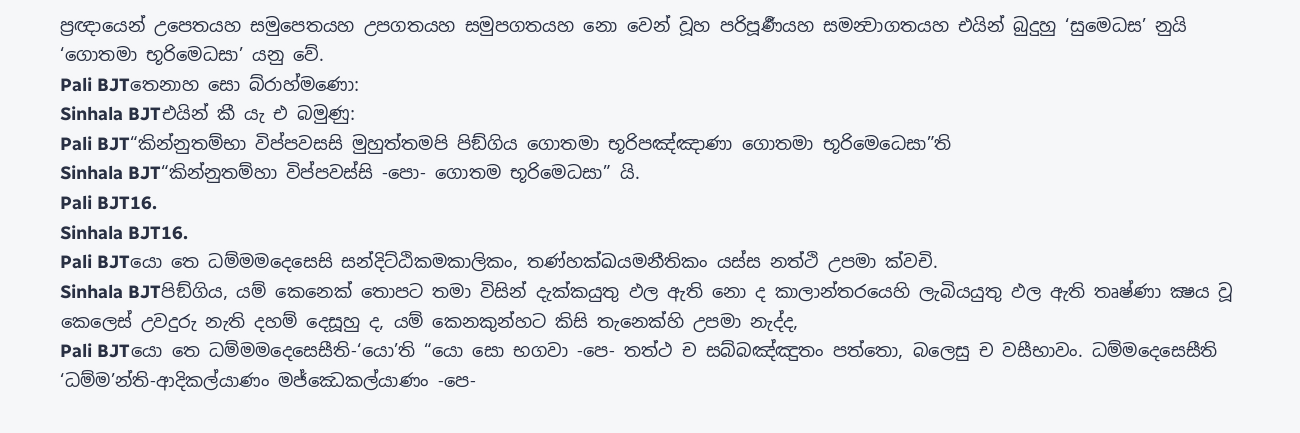ප්‍රඥායෙන් උපෙතයහ සමුපෙතයහ උපගතයහ සමුපගතයහ නො වෙන් වූහ පරිපූර්‍ණයහ සමන්‍වාගතයහ එයින් බුදුහු ‘සුමෙධස’ නුයි ‘ගොතමා භූරිමෙධසා’ යනු වේ.
Pali BJTතෙනාහ සො බ්රාහ්මණො:
Sinhala BJTඑයින් කී යැ එ බමුණු:
Pali BJT“කින්නුතම්භා විප්පවසසි මුහුත්තමපි පිඞ්ගිය ගොතමා භූරිපඤ්ඤාණා ගොතමා භූරිමෙධෙසා”ති
Sinhala BJT“කින්නුතම්හා විප්පවස්සි -පො- ගොතම භූරිමෙධසා” යි.
Pali BJT16.
Sinhala BJT16.
Pali BJTයො තෙ ධම්මමදෙසෙසි සන්දිට්ඨිකමකාලිකං, තණ්හක්ඛයමනීතිකං යස්ස නත්ථි උපමා ක්වචි.
Sinhala BJTපිඞ්ගිය, යම් කෙනෙක් තොපට තමා විසින් දැක්කයුතු ඵල ඇති නො ද කාලාන්තරයෙහි ලැබියයුතු ඵල ඇති තෘෂ්ණා ක්‍ෂය වූ කෙලෙස් උවදුරු නැති දහම් දෙසූහු ද, යම් කෙනකුන්හට කිසි තැනෙක්හි උපමා නැද්ද,
Pali BJTයො තෙ ධම්මමදෙසෙසීති-‘යො’ති “යො සො භගවා -පෙ- තත්ථ ච සබ්බඤ්ඤුතං පත්තො, බලෙසු ච වසීභාවං. ධම්මදෙසෙසීති ‘ධම්ම’න්ති-ආදිකල්යාණං මජ්ඣෙකල්යාණං -පෙ-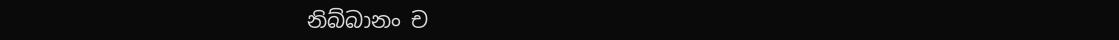නිබ්බානං ච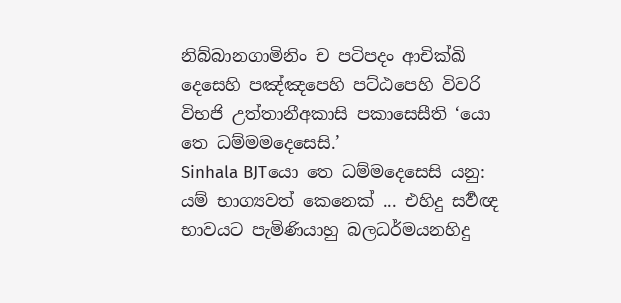නිබ්බානගාමිනිං ච පටිපදං ආචික්ඛි දෙසෙහි පඤ්ඤපෙහි පට්ඨපෙහි විවරි විභජි උත්තානීඅකාසි පකාසෙසීති ‘යො තෙ ධම්මමදෙසෙසි.’
Sinhala BJTයො තෙ ධම්මදෙසෙසි යනු: යම් භාග්‍යවත් කෙනෙක් ... එහිදු සර්‍වඥ භාවයට පැමිණියාහු බලධර්මයනහිදු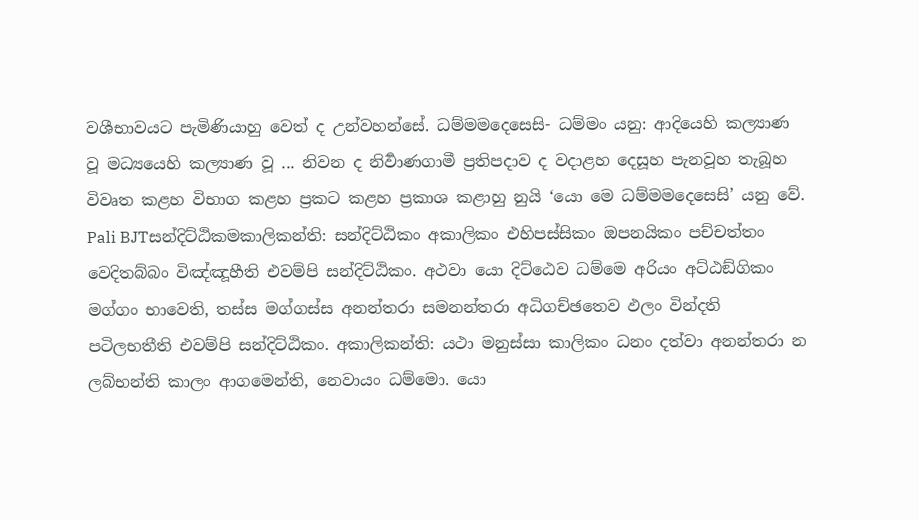වශීභාවයට පැමිණියාහු වෙත් ද උන්වහන්සේ. ධම්මමදෙසෙසි- ධම්මං යනු: ආදියෙහි කල්‍යාණ වූ මධ්‍යයෙහි කල්‍යාණ වූ ... නිවන ද නිර්‍වාණගාමී ප්‍රතිපදාව ද වදාළහ දෙසූහ පැනවූහ තැබූහ විවෘත කළහ විභාග කළහ ප්‍රකට කළහ ප්‍රකාශ කළාහු නුයි ‘යො මෙ ධම්මමදෙසෙසි’ යනු වේ.
Pali BJTසන්දිට්ඨිකමකාලිකන්ති: සන්දිට්ඨිකං අකාලිකං එහිපස්සිකං ඔපනයිකං පච්චත්තං වෙදිතබ්බං විඤ්ඤූහීති එවම්පි සන්දිට්ඨිකං. අථවා යො දිට්ඨෙව ධම්මෙ අරියං අට්ඨඞ්ගිකං මග්ගං භාවෙති, තස්ස මග්ගස්ස අනන්තරා සමනන්තරා අධිගච්ඡතෙව ඵලං වින්දති පටිලභතීති එවම්පි සන්දිට්ඨිකං. අකාලිකන්ති: යථා මනුස්සා කාලිකං ධනං දත්වා අනන්තරා න ලබ්භන්ති කාලං ආගමෙන්ති, නෙවායං ධම්මො. යො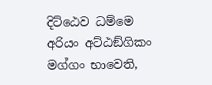දිට්ඨෙව ධම්මෙ අරියං අට්ඨඞ්ගිකං මග්ගං භාවෙති,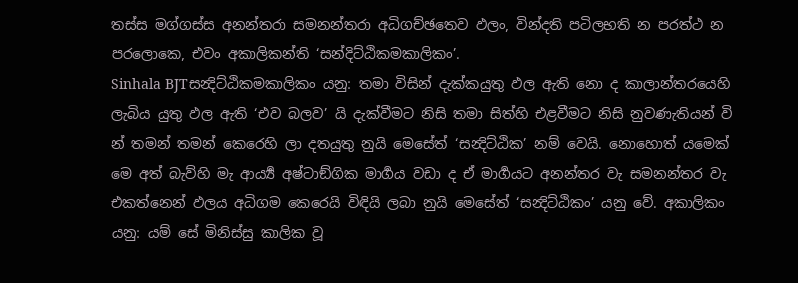තස්ස මග්ගස්ස අනන්තරා සමනන්තරා අධිගච්ඡතෙව ඵලං, වින්දති පටිලභති න පරත්ථ න පරලොකෙ, එවං අකාලිකන්ති ‘සන්දිට්ඨිකමකාලිකං’.
Sinhala BJTසන්‍දිට්ඨිකමකාලිකං යනු: තමා විසින් දැක්කයුතු ඵල ඇති නො ද කාලාන්තරයෙහි ලැබිය යුතු ඵල ඇති ‘එව බලව’ යි දැක්වීමට නිසි තමා සිත්හි එළවීමට නිසි නුවණැතියන් වි න් තමන් තමන් කෙරෙහි ලා දතයුතු නුයි මෙසේත් ‘සන්‍දිට්ඨික’ නම් වෙයි. නොහොත් යමෙක් මෙ අත් බැව්හි මැ ආර්‍ය්‍ය අෂ්ටාඞ්ගික මාර්‍ගය වඩා ද ඒ මාර්‍ගයට අනන්තර වැ සමනන්තර වැ එකත්නෙන් ඵලය අධිගම කෙරෙයි විඳියි ලබා නුයි මෙසේත් ‘සන්‍දිට්ඨිකං’ යනු වේ. අකාලිකං යනු: යම් සේ මිනිස්සු කාලික වූ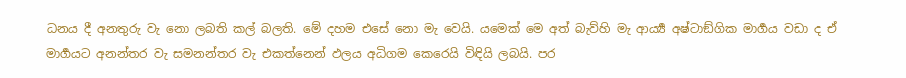ධනය දී අනතුරු වැ නො ලබති කල් බලති. මේ දහම එසේ නො මැ වෙයි. යමෙක් මෙ අත් බැව්හි මැ ආර්‍ය්‍ය අෂ්ටාඞ්ගික මාර්‍ගය වඩා ද ඒ මාර්‍ගයට අනන්තර වැ සමනන්තර වැ එකත්නෙන් ඵලය අධිගම කෙරෙයි විඳියි ලබයි. පර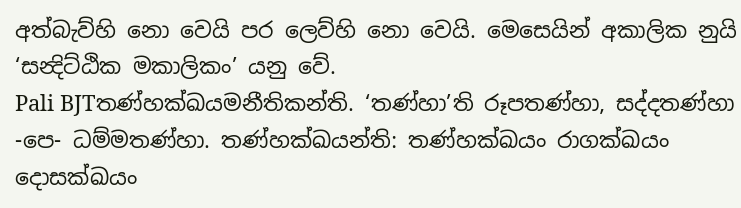අත්බැව්හි නො වෙයි පර ලෙව්හි නො වෙයි. මෙසෙයින් අකාලික නුයි ‘සන්‍දිට්ඨික මකාලිකං’ යනු වේ.
Pali BJTතණ්හක්ඛයමනීතිකන්ති. ‘තණ්හා’ති රූපතණ්හා, සද්දතණ්හා -පෙ- ධම්මතණ්හා. තණ්හක්ඛයන්ති: තණ්හක්ඛයං රාගක්ඛයං දොසක්ඛයං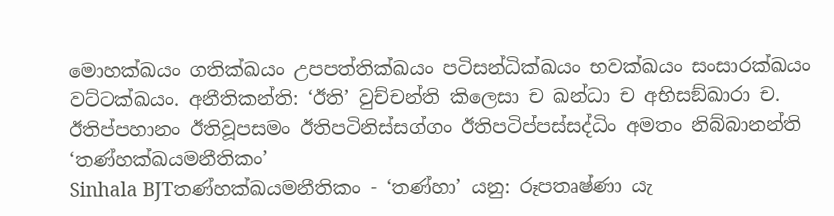මොහක්ඛයං ගතික්ඛයං උපපත්තික්ඛයං පටිසන්ධික්ඛයං භවක්ඛයං සංසාරක්ඛයං වට්ටක්ඛයං. අනීතිකන්ති: ‘ඊති’ වුච්චන්ති කිලෙසා ච ඛන්ධා ච අභිසඞ්ඛාරා ච. ඊතිප්පහානං ඊතිවූපසමං ඊතිපටිනිස්සග්ගං ඊතිපටිප්පස්සද්ධිං අමතං නිබ්බානන්ති ‘තණ්හක්ඛයමනීතිකං’
Sinhala BJTතණ්හක්‍ඛයමනීතිකං - ‘තණ්හා’ යනු: රූපතෘෂ්ණා යැ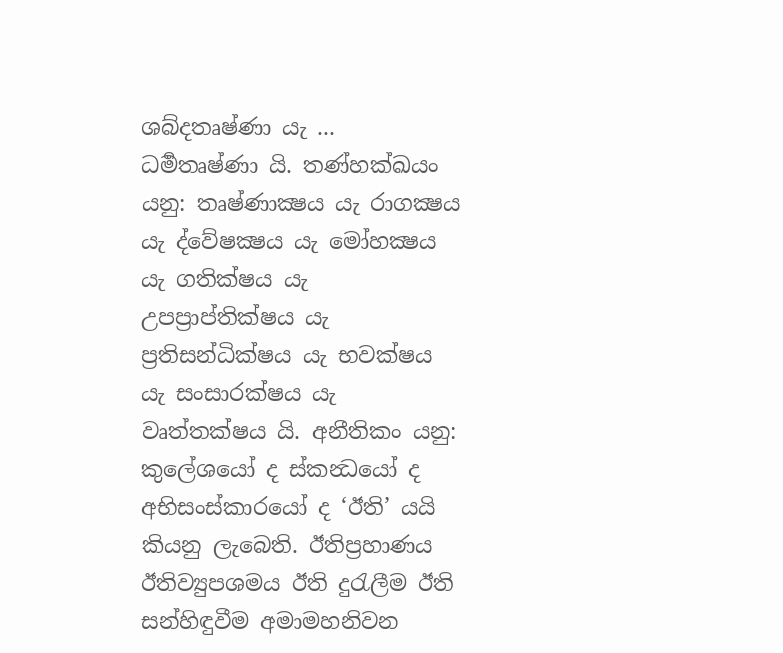ශබ්දතෘෂ්ණා යැ ... ධර්‍මතෘෂ්ණා යි. තණ්හක්‍ඛයං යනු: තෘෂ්ණාක්‍ෂය යැ රාගක්‍ෂය යැ ද්වේෂක්‍ෂය යැ මෝහක්‍ෂය යැ ගතික්ෂය යැ උපප්‍රාප්තික්ෂය යැ ප්‍රතිසන්ධික්ෂය යැ භවක්ෂය යැ සංසාරක්ෂය යැ වෘත්තක්ෂය යි. අනීතිකං යනු: කුලේශයෝ ද ස්කන්‍ධයෝ ද අභිසංස්කාරයෝ ද ‘ඊති’ යයි කියනු ලැබෙති. ඊතිප්‍රහාණය ඊතිව්‍යුපශමය ඊති දුරැලීම ඊති සන්හිඳුවීම අමාමහනිවන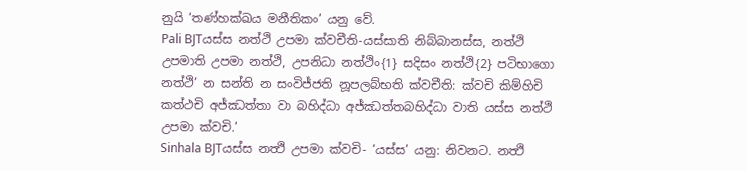නුයි ‘තණ්හක්‍ඛය මනීතිකං’ යනු වේ.
Pali BJTයස්ස නත්ථි උපමා ක්වචීති-යස්සාති නිබ්බානස්ස, නත්ථි උපමාති උපමා නත්ථි, උපනිධා නත්ථිං{1} සදිසං නත්ථි{2} පටිභාගො නත්ථි’ න සන්ති න සංවිජ්ජති නූපලබ්භති ක්වචීති: ක්වචි කිම්හිචි කත්ථචි අජ්ඣත්තා වා බහිද්ධා අජ්ඣත්තබහිද්ධා වාති යස්ස නත්ථි උපමා ක්වචි.’
Sinhala BJTයස්ස නත්‍ථි උපමා ක්වචි- ‘යස්ස’ යනු: නිවනට. නත්‍ථි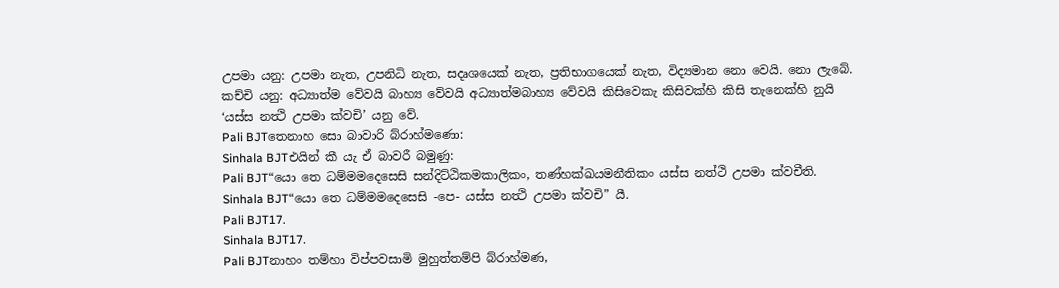උපමා යනු: උපමා නැත, උපනිධි නැත, සදෘශයෙක් නැත, ප්‍රතිභාගයෙක් නැත, විද්‍යමාන නො වෙයි. නො ලැබේ. කච්චි යනු: අධ්‍යාත්ම වේවයි බාහ්‍ය වේවයි අධ්‍යාත්මබාහ්‍ය වේවයි කිසිවෙකැ කිසිවක්හි කිසි තැනෙක්හි නුයි ‘යස්ස නත්‍ථි උපමා ක්වචි’ යනු වේ.
Pali BJTතෙනාහ සො බාවාරි බ්රාහ්මණො:
Sinhala BJTඑයින් කී යැ ඒ බාවරී බමුණු:
Pali BJT“යො තෙ ධම්මමදෙසෙසි සන්දිට්ඨිකමකාලිකං, තණ්හක්ඛයමනීතිකං යස්ස නත්ථි උපමා ක්වචීති.
Sinhala BJT“යො තෙ ධම්මමදෙසෙසි -පෙ- යස්ස නත්‍ථි උපමා ක්වචි” යී.
Pali BJT17.
Sinhala BJT17.
Pali BJTනාහං තම්හා විප්පවසාමි මුහුත්තම්පි බ්රාහ්මණ,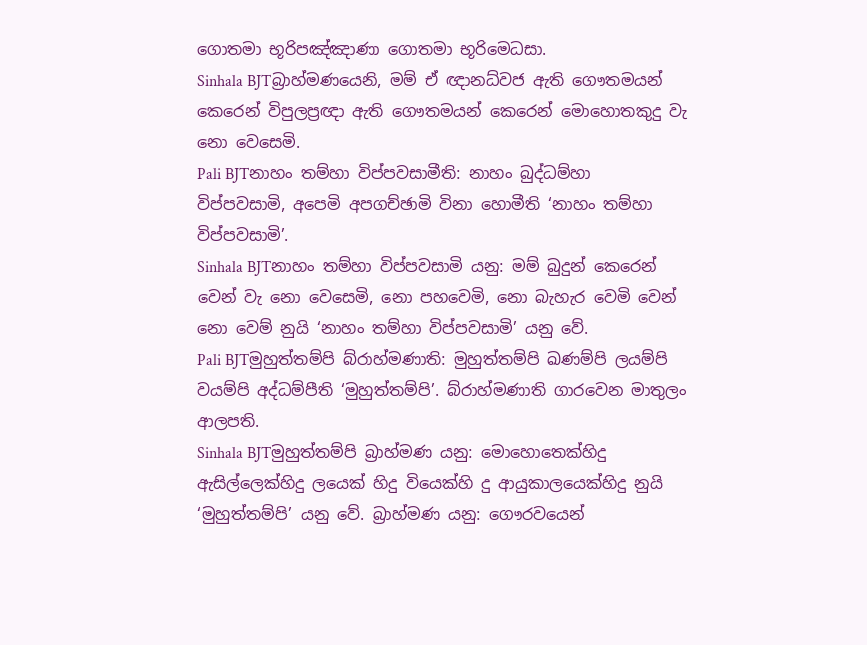ගොතමා භූරිපඤ්ඤාණා ගොතමා භූරිමෙධසා.
Sinhala BJTබ්‍රාහ්මණයෙනි, මම් ඒ ඥානධ්වජ ඇති ගෞතමයන් කෙරෙන් විපුලප්‍රඥා ඇති ගෞතමයන් කෙරෙන් මොහොතකුදු වැ නො වෙසෙමි.
Pali BJTනාහං තම්හා විප්පවසාමීති: නාහං බුද්ධම්හා විප්පවසාමි, අපෙමි අපගච්ඡාමි විනා හොමීති ‘නාහං තම්හා විප්පවසාමි’.
Sinhala BJTනාහං තම්හා විප්පවසාමි යනු: මම් බුදුන් කෙරෙන් වෙන් වැ නො වෙසෙමි, නො පහවෙමි, නො බැහැර වෙමි වෙන් නො වෙම් නුයි ‘නාහං තම්හා විප්පවසාමි’ යනු වේ.
Pali BJTමුහුත්තම්පි බ්රාහ්මණාති: මුහුත්තම්පි ඛණම්පි ලයම්පි වයම්පි අද්ධම්පීති ‘මුහුත්තම්පි’. බ්රාහ්මණාති ගාරවෙන මාතුලං ආලපති.
Sinhala BJTමුහුත්තම්පි බ්‍රාහ්මණ යනු: මොහොතෙක්හිදු ඇසිල්ලෙක්හිදු ලයෙක් හිදු වියෙක්හි දු ආයුකාලයෙක්හිදු නුයි ‘මුහුත්තම්පි’ යනු වේ. බ්‍රාහ්මණ යනු: ගෞරවයෙන්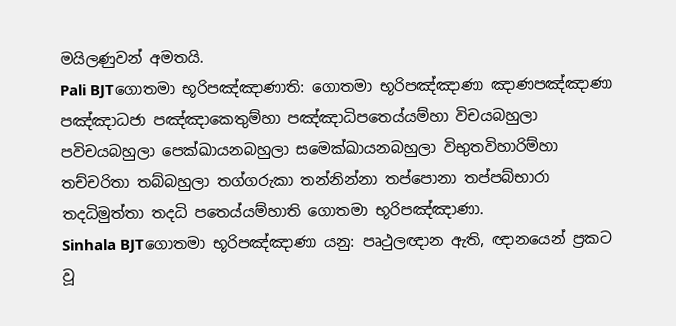මයිලණුවන් අමතයි.
Pali BJTගොතමා භූරිපඤ්ඤාණාති: ගොතමා භූරිපඤ්ඤාණා ඤාණපඤ්ඤාණා පඤ්ඤාධජා පඤ්ඤාකෙතුම්හා පඤ්ඤාධිපතෙය්යම්හා විචයබහුලා පවිචයබහුලා පෙක්ඛායනබහුලා සමෙක්ඛායනබහුලා විභුතවිහාරිම්හා තච්චරිතා තබ්බහුලා තග්ගරුකා තන්නින්නා තප්පොනා තප්පබ්භාරා තදධිමුත්තා තදධි පතෙය්යම්හාති ගොතමා භූරිපඤ්ඤාණා.
Sinhala BJTගොතමා භූරිපඤ්ඤාණා යනු: පෘථුලඥාන ඇති, ඥානයෙන් ප්‍රකට වූ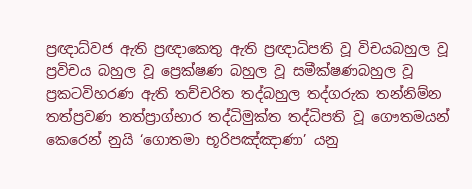ප්‍රඥාධ්වජ ඇති ප්‍රඥාකෙතු ඇති ප්‍රඥාධිපති වූ විචයබහුල වූ ප්‍රවිචය බහුල වූ ප්‍රෙක්ෂණ බහුල වූ සමීක්ෂණබහුල වූ ප්‍රකටවිහරණ ඇති තච්චරිත තද්බහුල තද්ගරුක තන්නිම්න තත්ප්‍රවණ තත්ප්‍රාග්භාර තද්ධිමුක්ත තද්ධිපති වූ ගෞතමයන් කෙරෙන් නුයි ‘ගොතමා භූරිපඤ්ඤාණා’ යනු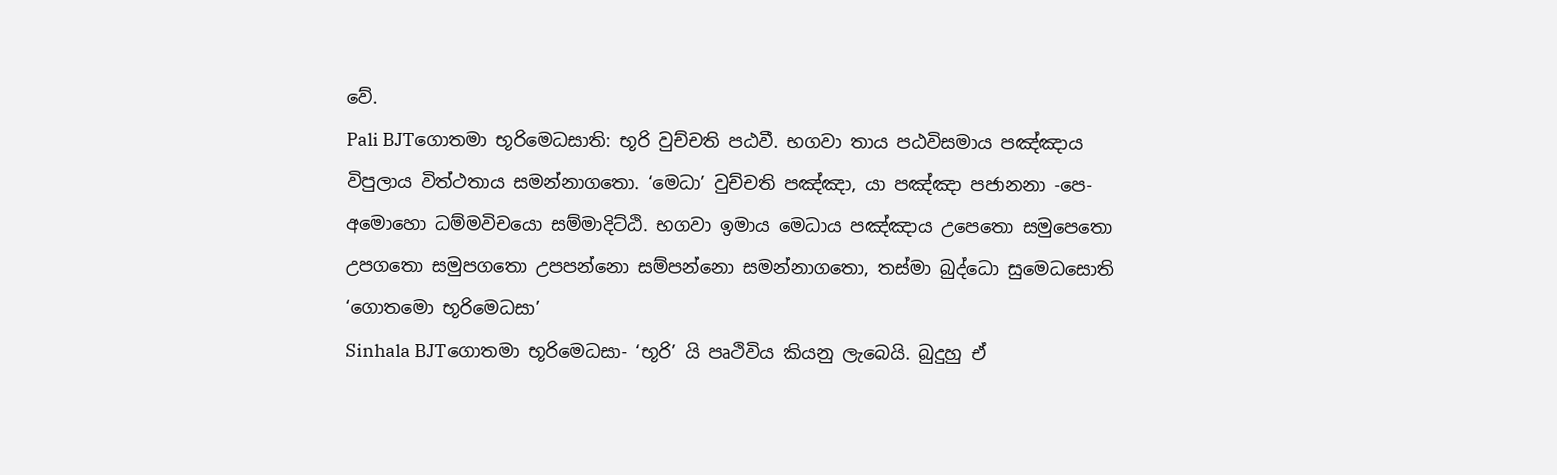වේ.
Pali BJTගොතමා භූරිමෙධසාති: භූරි වුච්චති පඨවී. භගවා තාය පඨවිසමාය පඤ්ඤාය විපුලාය විත්ථතාය සමන්නාගතො. ‘මෙධා’ වුච්චති පඤ්ඤා, යා පඤ්ඤා පජානනා -පෙ- අමොහො ධම්මවිචයො සම්මාදිට්ඨි. භගවා ඉමාය මෙධාය පඤ්ඤාය උපෙතො සමුපෙතො උපගතො සමුපගතො උපපන්නො සම්පන්නො සමන්නාගතො, තස්මා බුද්ධො සුමෙධසොති ‘ගොතමො භූරිමෙධසා’
Sinhala BJTගොතමා භූරිමෙධසා- ‘භූරි’ යි පෘථිවිය කියනු ලැබෙයි. බුදුහු ඒ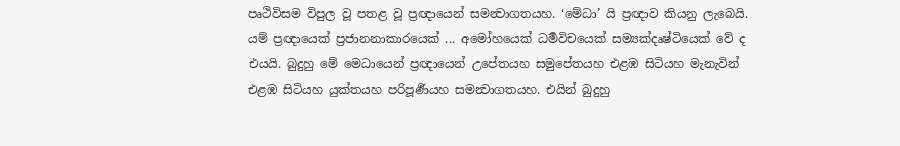පෘථිවිසම විපුල වූ පතළ වූ ප්‍රඥායෙන් සමන්‍වාගතයහ. ‘මේධා’ යි ප්‍රඥාව කියනු ලැබෙයි. යම් ප්‍රඥායෙක් ප්‍රජානනාකාරයෙක් ... අමෝහයෙක් ධර්‍මවිචයෙක් සම්‍යක්දෘෂ්ටියෙක් වේ ද එයයි. බුදුහු මේ මෙධායෙන් ප්‍රඥායෙන් උපේතයහ සමුපේතයහ එළඹ සිටියහ මැනැවින් එළඹ සිටියහ යුක්තයහ පරිපූර්‍ණයහ සමන්‍වාගතයහ. එයින් බුදුහු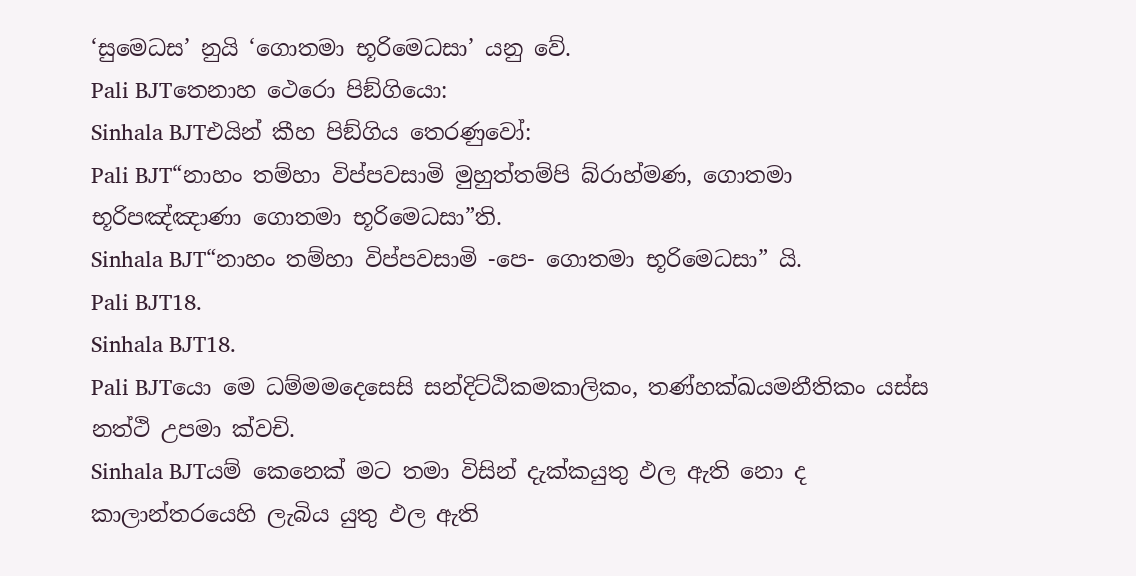‘සුමෙධස’ නුයි ‘ගොතමා භූරිමෙධසා’ යනු වේ.
Pali BJTතෙනාහ ථෙරො පිඞ්ගියො:
Sinhala BJTඑයින් කීහ පිඞ්ගිය තෙරණුවෝ:
Pali BJT“නාහං තම්හා විප්පවසාමි මුහුත්තම්පි බ්රාහ්මණ, ගොතමා භූරිපඤ්ඤාණා ගොතමා භූරිමෙධසා”ති.
Sinhala BJT“නාහං තම්හා විප්පවසාමි -පෙ- ගොතමා භූරිමෙධසා” යි.
Pali BJT18.
Sinhala BJT18.
Pali BJTයො මෙ ධම්මමදෙසෙසි සන්දිට්ඨිකමකාලිකං, තණ්හක්ඛයමනීතිකං යස්ස නත්ථි උපමා ක්වචි.
Sinhala BJTයම් කෙනෙක් මට තමා විසින් දැක්කයුතු ඵල ඇති නො ද කාලාන්තරයෙහි ලැබිය යුතු ඵල ඇති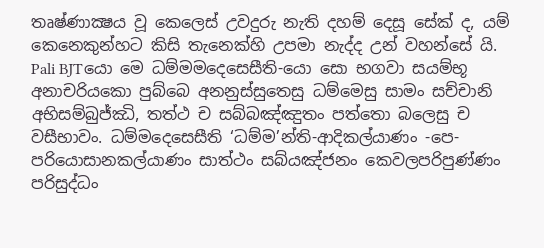තෘෂ්ණාක්‍ෂය වූ කෙලෙස් උවදුරු නැති දහම් දෙසූ සේක් ද, යම් කෙනෙකුන්හට කිසි තැනෙක්හි උපමා නැද්ද උන් වහන්සේ යි.
Pali BJTයො මෙ ධම්මමදෙසෙසීති-යො සො භගවා සයම්භූ අනාචරියකො පුබ්බෙ අනනුස්සුතෙසු ධම්මෙසු සාමං සච්චානි අභිසම්බුජ්ඣි, තත්ථ ච සබ්බඤ්ඤුතං පත්තො බලෙසු ච වසීභාවං. ධම්මදෙසෙසීති ‘ධම්ම’න්ති-ආදිකල්යාණං -පෙ- පරියොසානකල්යාණං සාත්ථං සබ්යඤ්ජනං කෙවලපරිපුණ්ණං පරිසුද්ධං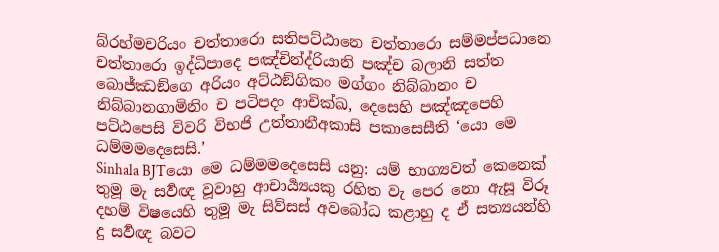බ්රහ්මචරියං චත්තාරො සතිපට්ඨානෙ චත්තාරො සම්මප්පධානෙ චත්තාරො ඉද්ධිපාදෙ පඤ්චින්ද්රියානි පඤ්ච බලානි සත්ත බොජ්ඣඞ්ගෙ අරියං අට්ඨඞ්ගිකං මග්ගං නිබ්බානං ච නිබ්බානගාමිනිං ච පටිපදං ආචික්ඛ, දෙසෙහි පඤ්ඤපෙහි පට්ඨපෙසි විවරි විභජි උත්තානීඅකාසි පකාසෙසීති ‘යො මෙ ධම්මමදෙසෙසි.’
Sinhala BJTයො මෙ ධම්මමදෙසෙසි යනු: යම් භාග්‍යවත් කෙනෙක් තුමූ මැ සර්‍වඥ වූවාහු ආචාර්‍ය්‍යයකු රහිත වැ පෙර නො ඇසූ විරූ දහම් විෂයෙහි තුමූ මැ සිව්සස් අවබෝධ කළාහු ද ඒ සත්‍යයන්හි දු සර්‍වඥ බවට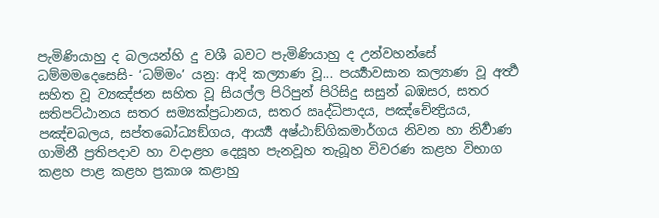පැමිණියාහු ද බලයන්හි දු වශී බවට පැමිණියාහු ද උන්වහන්සේ ධම්මමදෙසෙසි- ‘ධම්මං’ යනු: ආදි කල්‍යාණ වූ... පර්‍ය්‍යාවසාන කල්‍යාණ වූ අර්‍ත්‍ථ සහිත වූ ව්‍යඤ්ජන සහිත වූ සියල්ල පිරිපුන් පිරිසිදු සසුන් බඹසර, සතර සතිපට්ඨානය සතර සම්‍යක්ප්‍රධානය, සතර ඍද්ධිපාදය, පඤ්චේන්‍ද්‍රියය, පඤ්චබලය, සප්තබෝධ්‍යඞ්ගය, ආර්‍ය්‍ය අෂ්ඨාඞ්ගිකමාර්ගය නිවන හා නිර්‍වාණ ගාමිනී ප්‍රතිපදාව හා වදාළහ දෙසූහ පැනවූහ තැබූහ විවරණ කළහ විභාග කළහ පාළ කළහ ප්‍රකාශ කළාහු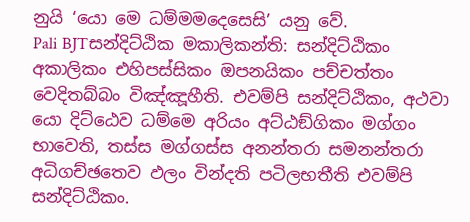නුයි ‘යො මෙ ධම්මමදෙසෙසි’ යනු වේ.
Pali BJTසන්දිට්ඨික මකාලිකන්ති: සන්දිට්ඨිකං අකාලිකං එහිපස්සිකං ඔපනයිකං පච්චත්තං වෙදිතබ්බං විඤ්ඤූහීති. එවම්පි සන්දිට්ඨිකං, අථවා යො දිට්ඨෙව ධම්මෙ අරියං අට්ඨඞ්ගිකං මග්ගං භාවෙති, තස්ස මග්ගස්ස අනන්තරා සමනන්තරා අධිගච්ඡතෙව ඵලං වින්දති පටිලභතීති එවම්පි සන්දිට්ඨිකං.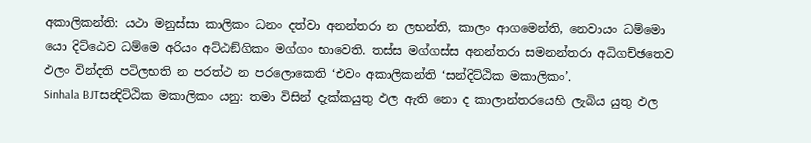අකාලිකන්ති: යථා මනුස්සා කාලිකං ධනං දත්වා අනන්තරා න ලභන්ති, කාලං ආගමෙන්ති, නෙවායං ධම්මො යො දිට්ඨෙව ධම්මෙ අරියං අට්ඨඞ්ගිකං මග්ගං භාවෙති. තස්ස මග්ගස්ස අනන්තරා සමනන්තරා අධිගච්ඡතෙව ඵලං වින්දති පටිලභති න පරත්ථ න පරලොකෙති ‘එවං අකාලිකන්ති ‘සන්දිට්ඨික මකාලිකං’.
Sinhala BJTසන්‍දිට්ඨික මකාලිකං යනු: තමා විසින් දැක්කයුතු ඵල ඇති නො ද කාලාන්තරයෙහි ලැබිය යුතු ඵල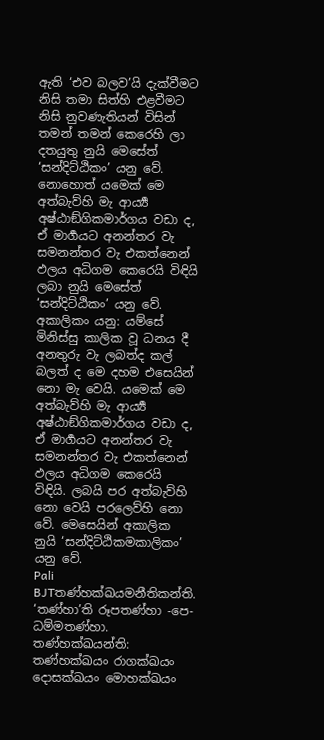ඇති ‘එව බලව’යි දැක්වීමට නිසි තමා සිත්හි එළවීමට නිසි නුවණැතියන් විසින් තමන් තමන් කෙරෙහි ලා දතයුතු නුයි මෙසේත් ‘සන්දිට්ඨිකං’ යනු වේ. නොහොත් යමෙක් මෙ අත්බැව්හි මැ ආර්‍ය්‍ය අෂ්ඨාඞ්ගිකමාර්ගය වඩා ද, ඒ මාර්‍ගයට අනන්තර වැ සමනන්තර වැ එකත්නෙන් ඵලය අධිගම කෙරෙයි විඳියි ලබා නුයි මෙසේත් ‘සන්දිට්ඨිකං’ යනු වේ. අකාලිකං යනු: යම්සේ මිනිස්සු කාලික වූ ධනය දී අනතුරු වැ ලබත්ද කල් බලත් ද මෙ දහම එසෙයින් නො මැ වෙයි. යමෙක් මෙ අත්බැව්හි මැ ආර්‍ය්‍ය අෂ්ඨාඞ්ගිකමාර්ගය වඩා ද, ඒ මාර්‍ගයට අනන්තර වැ සමනන්තර වැ එකත්නෙන් ඵලය අධිගම කෙරෙයි විඳියි. ලබයි පර අත්බැව්හි නො වෙයි පරලෙව්හි නො වේ. මෙසෙයින් අකාලික නුයි ‘සන්දිට්ඨිකමකාලිකං’ යනු වේ.
Pali BJTතණ්හක්ඛයමනීතිකන්ති. ‘තණ්හා’ති රූපතණ්හා -පෙ- ධම්මතණ්හා. තණ්හක්ඛයන්ති: තණ්හක්ඛයං රාගක්ඛයං දොසක්ඛයං මොහක්ඛයං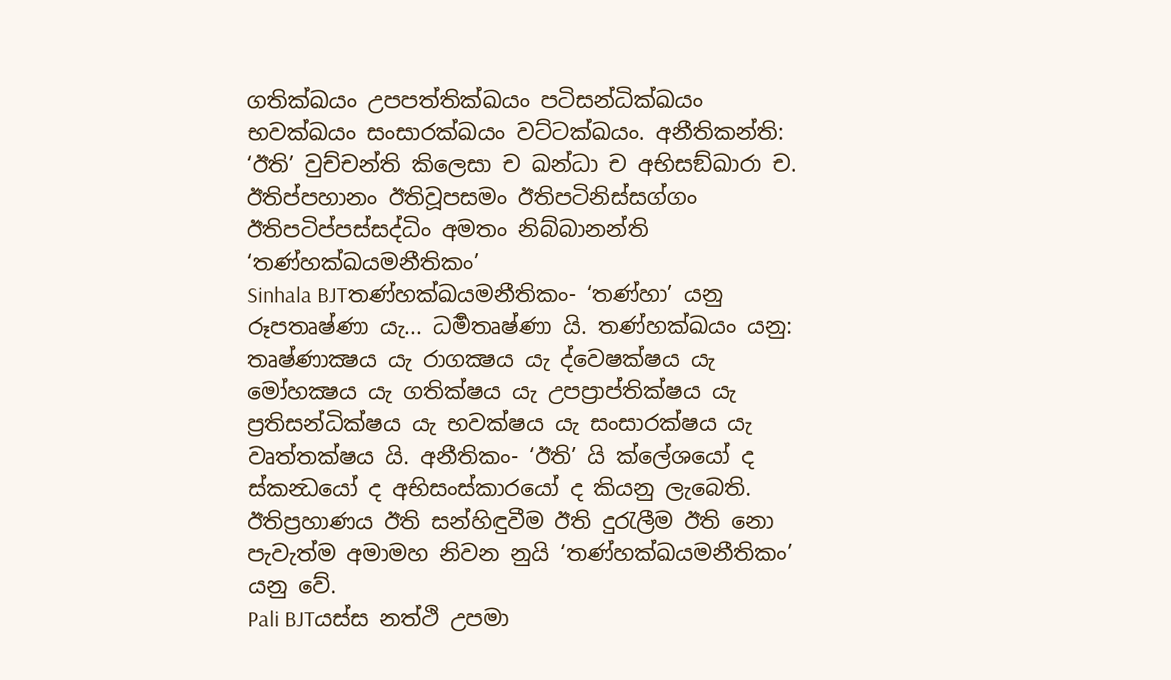ගතික්ඛයං උපපත්තික්ඛයං පටිසන්ධික්ඛයං භවක්ඛයං සංසාරක්ඛයං වට්ටක්ඛයං. අනීතිකන්ති: ‘ඊති’ වුච්චන්ති කිලෙසා ච ඛන්ධා ච අභිසඞ්ඛාරා ච. ඊතිප්පහානං ඊතිවූපසමං ඊතිපටිනිස්සග්ගං ඊතිපටිප්පස්සද්ධිං අමතං නිබ්බානන්ති ‘තණ්හක්ඛයමනීතිකං’
Sinhala BJTතණ්හක්ඛයමනීතිකං- ‘තණ්හා’ යනු රූපතෘෂ්ණා යැ... ධර්‍මතෘෂ්ණා යි. තණ්හක්ඛයං යනු: තෘෂ්ණාක්‍ෂය යැ රාගක්‍ෂය යැ ද්වෙෂක්ෂය යැ මෝහක්‍ෂය යැ ගතික්ෂය යැ උපප්‍රාප්තික්ෂය යැ ප්‍රතිසන්ධික්ෂය යැ භවක්ෂය යැ සංසාරක්ෂය යැ වෘත්තක්ෂය යි. අනීතිකං- ‘ඊති’ යි ක්ලේශයෝ ද ස්කන්‍ධයෝ ද අභිසංස්කාරයෝ ද කියනු ලැබෙති. ඊතිප්‍රහාණය ඊති සන්හිඳුවීම ඊති දුරැලීම ඊති නො පැවැත්ම අමාමහ නිවන නුයි ‘තණ්හක්ඛයමනීතිකං’ යනු වේ.
Pali BJTයස්ස නත්ථි උපමා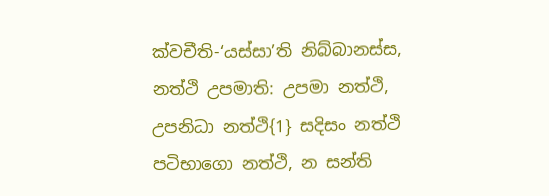ක්වචීති-‘යස්සා’ති නිබ්බානස්ස, නත්ථි උපමාති: උපමා නත්ථි, උපනිධා නත්ථි{1} සදිසං නත්ථි පටිභාගො නත්ථි, න සන්ති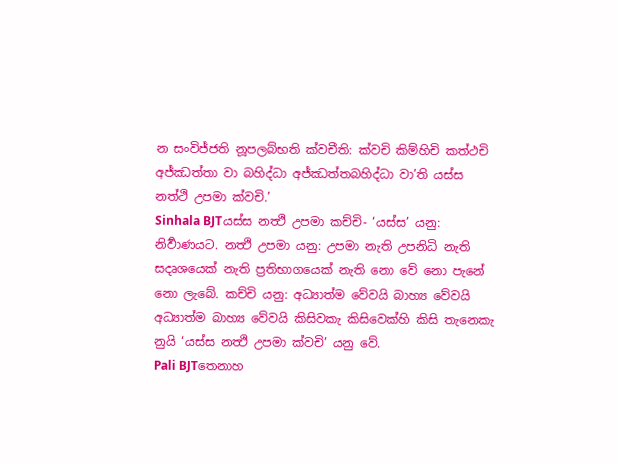න සංවිජ්ජති නූපලබ්භති ක්වචීති: ක්වචි කිම්හිචි කත්ථචි අජ්ඣත්තා වා බහිද්ධා අජ්ඣත්තබහිද්ධා වා’ති යස්ස නත්ථි උපමා ක්වචි.’
Sinhala BJTයස්ස නත්‍ථි උපමා කච්චි- ‘යස්ස’ යනු: නිර්‍වාණයට. නත්‍ථි උපමා යනු: උපමා නැති උපනිධි නැති සදෘශයෙක් නැති ප්‍රතිභාගයෙක් නැති නො වේ නො පැනේ නො ලැබේ. කච්චි යනු: අධ්‍යාත්ම වේවයි බාහ්‍ය වේවයි අධ්‍යාත්ම බාහ්‍ය වේවයි කිසිවකැ කිසිවෙක්හි කිසි තැනෙකැ නුයි ‘යස්ස නත්‍ථි උපමා ක්වචි’ යනු වේ.
Pali BJTතෙනාහ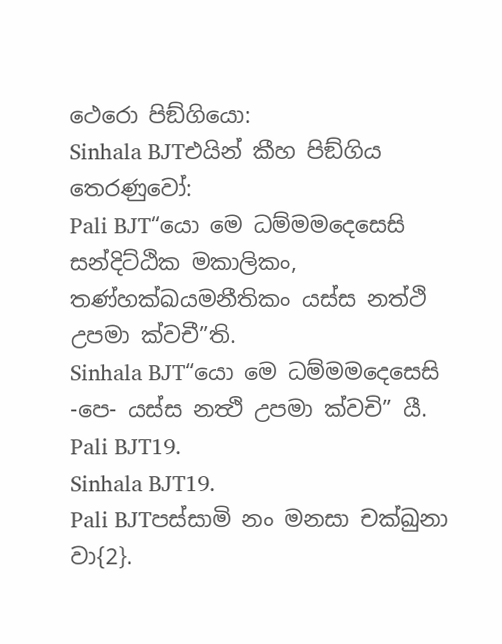ථෙරො පිඞ්ගියො:
Sinhala BJTඑයින් කීහ පිඞ්ගිය තෙරණුවෝ:
Pali BJT“යො මෙ ධම්මමදෙසෙසි සන්දිට්ඨික මකාලිකං, තණ්හක්ඛයමනීතිකං යස්ස නත්ථි උපමා ක්වචී”ති.
Sinhala BJT“යො මෙ ධම්මමදෙසෙසි -පෙ- යස්ස නත්‍ථි උපමා ක්වචි” යී.
Pali BJT19.
Sinhala BJT19.
Pali BJTපස්සාමි නං මනසා චක්ඛුනා වා{2}.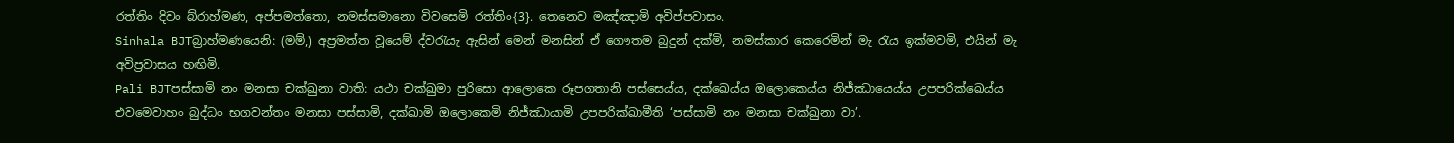රත්තිං දිවං බ්රාහ්මණ, අප්පමත්තො, නමස්සමානො විවසෙමි රත්තිං{3}. තෙනෙව මඤ්ඤාමි අවිප්පවාසං.
Sinhala BJTබ්‍රාහ්මණයෙනි: (මම්,) අප්‍රමත්ත වූයෙම් ද්වරැයැ ඇසින් මෙන් මනසින් ඒ ගෞතම බුදුන් දක්මි, නමස්කාර කෙරෙමින් මැ රැය ඉක්මවමි, එයින් මැ අවිප්‍රවාසය හඟිමි.
Pali BJTපස්සාමි නං මනසා චක්ඛුනා වාති: යථා චක්ඛුමා පුරිසො ආලොකෙ රූපගතානි පස්සෙය්ය, දක්ඛෙය්ය ඔලොකෙය්ය නිජ්ඣායෙය්ය උපපරික්ඛෙය්ය එවමෙවාහං බුද්ධං භගවන්තං මනසා පස්සාමි, දක්ඛාමි ඔලොකෙමි නිජ්ඣායාමි උපපරික්ඛාමීති ‘පස්සාමි නං මනසා චක්ඛුනා වා’.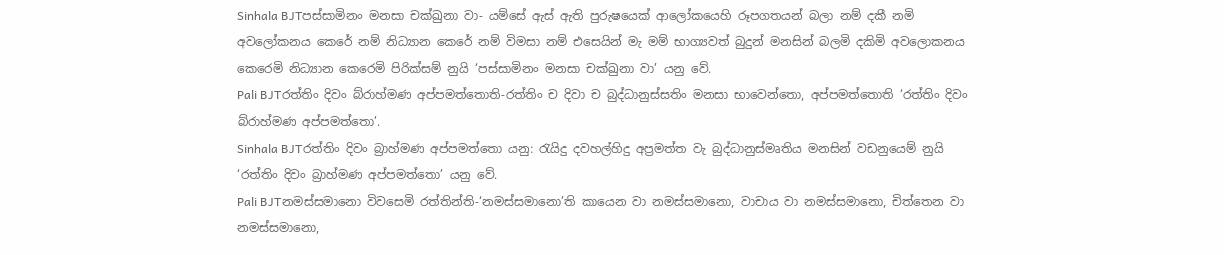Sinhala BJTපස්සාමිනං මනසා චක්ඛුනා වා- යම්සේ ඇස් ඇති පුරුෂයෙක් ආලෝකයෙහි රූපගතයන් බලා නම් දකී නමි අවලෝකනය කෙරේ නම් නිධ්‍යාන කෙරේ නම් විමසා නම් එසෙයින් මැ මම් භාග්‍යවත් බුදුන් මනසින් බලමි දකිමි අවලොකනය කෙරෙමි නිධ්‍යාන කෙරෙමි පිරික්සම් නුයි ‘පස්සාමිනං මනසා චක්ඛුනා වා’ යනු වේ.
Pali BJTරත්තිං දිවං බ්රාහ්මණ අප්පමත්තොති-රත්තිං ච දිවා ච බුද්ධානුස්සතිං මනසා භාවෙන්තො, අප්පමත්තොති ‘රත්තිං දිවං බ්රාහ්මණ අප්පමත්තො’.
Sinhala BJTරත්තිං දිවං බ්‍රාහ්මණ අප්පමත්තො යනු: රැයිදු දවහල්හිදු අප්‍රමත්ත වැ බුද්ධානුස්මෘතිය මනසින් වඩනුයෙම් නුයි ‘රත්තිං දිවං බ්‍රාහ්මණ අප්පමත්තො’ යනු වේ.
Pali BJTනමස්සමානො විවසෙමි රත්තින්ති-‘නමස්සමානො’ති කායෙන වා නමස්සමානො, වාචාය වා නමස්සමානො, චිත්තෙන වා නමස්සමානො,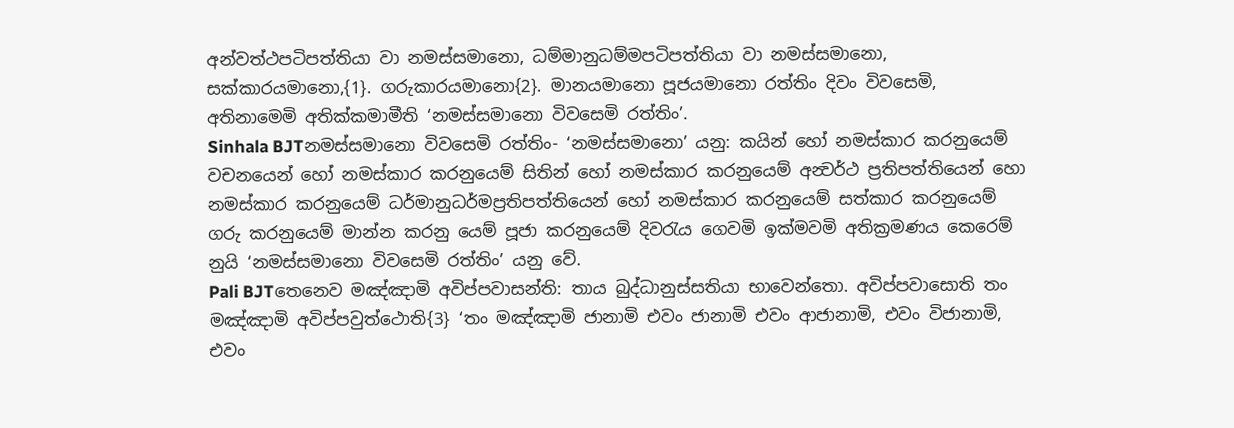අන්වත්ථපටිපත්තියා වා නමස්සමානො, ධම්මානුධම්මපටිපත්තියා වා නමස්සමානො, සක්කාරයමානො,{1}. ගරුකාරයමානො{2}. මානයමානො පූජයමානො රත්තිං දිවං විවසෙමි, අතිනාමෙමි අතික්කමාමීති ‘නමස්සමානො විවසෙමි රත්තිං’.
Sinhala BJTනමස්සමානො විවසෙමි රත්තිං- ‘නමස්සමානො’ යනු: කයින් හෝ නමස්කාර කරනුයෙම් වචනයෙන් හෝ නමස්කාර කරනුයෙම් සිතින් හෝ නමස්කාර කරනුයෙම් අන්‍වර්ථ ප්‍රතිපත්තියෙන් හො නමස්කාර කරනුයෙම් ධර්මානුධර්මප්‍රතිපත්තියෙන් හෝ නමස්කාර කරනුයෙම් සත්කාර කරනුයෙම් ගරු කරනුයෙම් මාන්න කරනු යෙම් පූජා කරනුයෙම් දිවරැය ගෙවමි ඉක්මවමි අතික්‍රමණය කෙරෙම් නුයි ‘නමස්සමානො විවසෙමි රත්තිං’ යනු වේ.
Pali BJTතෙනෙව මඤ්ඤාමි අවිප්පවාසන්ති: තාය බුද්ධානුස්සතියා භාවෙන්තො. අවිප්පවාසොති තං මඤ්ඤාමි අවිප්පවුත්ථොති{3} ‘තං මඤ්ඤාමි ජානාමි එවං ජානාමි එවං ආජානාමි, එවං විජානාමි, එවං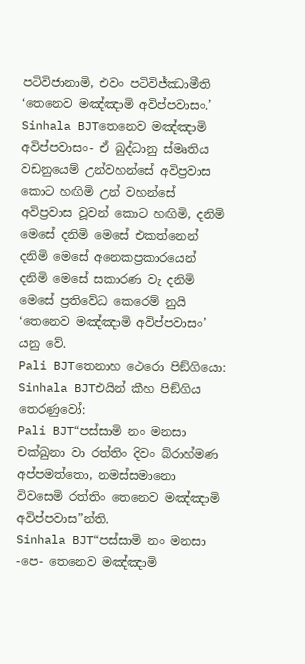පටිවිජානාමි, එවං පටිවිජ්ඣාමීති ‘තෙනෙව මඤ්ඤාමි අවිප්පවාසං.’
Sinhala BJTතෙනෙව මඤ්ඤාමි අවිප්පවාසං- ඒ බුද්ධානු ස්මෘතිය වඩනුයෙම් උන්වහන්සේ අවිප්‍රවාස කොට හඟිමි උන් වහන්සේ අවිප්‍රවාස වූවන් කොට හඟිමි, දනිමි මෙසේ දනිමි මෙසේ එකත්නෙන් දනිමි මෙසේ අනෙකප්‍රකාරයෙන් දනිමි මෙසේ සකාරණ වැ දනිමි මෙසේ ප්‍රතිවේධ කෙරෙම් නුයි ‘තෙනෙව මඤ්ඤාමි අවිප්පවාසං’ යනු වේ.
Pali BJTතෙනාහ ථෙරො පිඞ්ගියො:
Sinhala BJTඑයින් කීහ පිඞ්ගිය තෙරණුවෝ:
Pali BJT“පස්සාමි නං මනසා චක්ඛුනා වා රත්තිං දිවං බ්රාහ්මණ අප්පමත්තො, නමස්සමානො විවසෙමි රත්තිං තෙනෙව මඤ්ඤාමි අවිප්පවාස”න්ති.
Sinhala BJT“පස්සාමි නං මනසා -පෙ- තෙනෙව මඤ්ඤාමි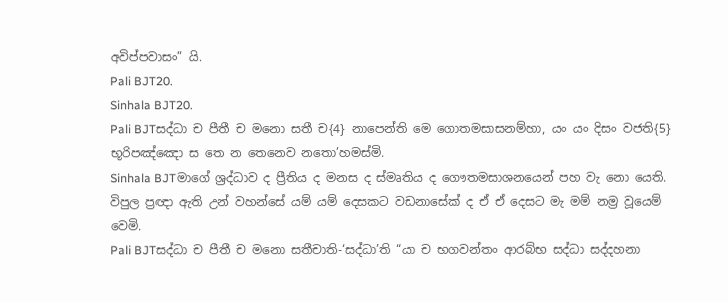අවිප්පවාසං” යි.
Pali BJT20.
Sinhala BJT20.
Pali BJTසද්ධා ච පීතී ච මනො සතී ච{4} නාපෙන්ති මෙ ගොතමසාසනම්හා, යං යං දිසං වජති{5} භූරිපඤ්ඤො ස තෙ න තෙනෙව නතො’හමස්මි.
Sinhala BJTමාගේ ශ්‍රද්ධාව ද ප්‍රීතිය ද මනස ද ස්මෘතිය ද ගෞතමසාශනයෙන් පහ වැ නො යෙති. විපුල ප්‍රඥා ඇති උන් වහන්සේ යම් යම් දෙසකට වඩනාසේක් ද ඒ ඒ දෙසට මැ මම් නම්‍ර වූයෙම් වෙමි.
Pali BJTසද්ධා ච පීතී ච මනො සතීචාති-‘සද්ධා’ති “යා ච භගවන්තං ආරබ්භ සද්ධා සද්දහනා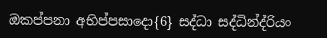ඔකප්පනා අභිප්පසාදො{6} සද්ධා සද්ධින්ද්රියං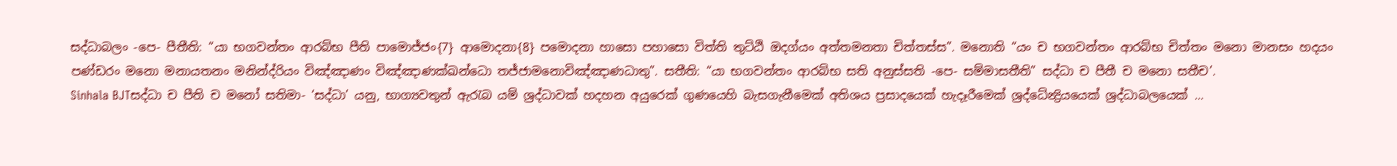සද්ධාබලං -පෙ- පීතීති: “යා භගවන්තං ආරබ්භ පීති පාමොජ්ජං{7} ආමොදනා{8} පමොදනා හාසො පහාසො විත්ති තුට්ඨි ඔදග්යං අත්තමනතා චිත්තස්ස”. මනොති “යං ච භගවන්තං ආරබ්භ චිත්තං මනො මානසං හදයං පණ්ඩරං මනො මනායතනං මනින්ද්රියං විඤ්ඤාණං විඤ්ඤාණක්ඛන්ධො තජ්ජාමනොවිඤ්ඤාණධාතු”. සතීති: “යා භගවන්තං ආරබ්භ සති අනුස්සති -පෙ- සම්මාසතීති” සද්ධා ච පීතී ච මනො සතීච’.
Sinhala BJTසද්ධා ච පීති ච මනෝ සතිමා- ‘සද්ධා’ යනු, භාග්‍යවතුන් ඇරැබ යම් ශ්‍රද්ධාවක් හදහන අයුරෙක් ගුණයෙහි බැසගැනීමෙක් අතිශය ප්‍රසාදයෙක් හැදෑරීමෙක් ශ්‍රද්ධේන්‍ද්‍රියයෙක් ශ්‍රද්ධාබලයෙක් ...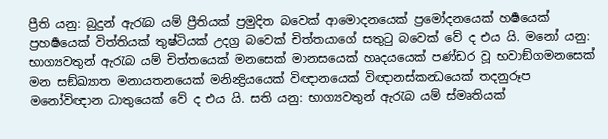ප්‍රීති යනු: බුදුන් ඇරැබ යම් ප්‍රීතියක් ප්‍රමුදිත බවෙක් ආමොදනයෙක් ප්‍රමෝදනයෙක් හර්‍ෂයෙක් ප්‍රහර්‍ෂයෙක් විත්තියක් තුෂ්ටියක් උදග්‍ර බවෙක් චිත්තයාගේ සතුටු බවෙක් වේ ද එය යි. මනෝ යනු: භාග්‍යවතුන් ඇරැබ යම් චිත්තයෙක් මනසෙක් මානසයෙක් හෘදයයෙක් පණ්ඩර වූ භවාඞ්ගමනසෙක් මන සඞ්ඛ්‍යාත මනායතනයෙක් මනින්‍ද්‍රියයෙක් විඥානයෙක් විඥානස්කන්‍ධයෙක් තදනුරූප මනෝවිඥාන ධාතුයෙක් වේ ද එය යි. සති යනු: භාග්‍යවතුන් ඇරැබ යම් ස්මෘතියක්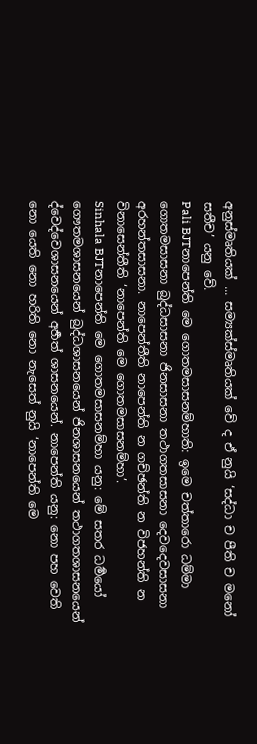අනුස්මෘතියක් ... සම්‍යක්ස්මෘතියක් වේ ද ඒ නුයි ‘සද්ධා ච පීති ච මනෝ සතීච’ යනු වේ.
Pali BJTනාපෙන්ති මෙ ගොතමසාසනම්හාති: ඉමෙ චත්තාරො ධම්මා ගොතමසාසනා බුද්ධසාසනා ජිනසාසනා තථාගතසාසනා දෙවදෙවසාසනා අරහන්තසාසනා. නාපෙන්තීති නාපෙන්ති න ගච්ඡන්ති න විජහන්ති න විනාසෙන්තීති ‘නාපෙන්ති මෙ ගොතමසාසනම්හා’.
Sinhala BJTනාපෙන්ති මෙ ගොතමසාසනම්හා යනු: මේ සතර ධර්‍මයෝ ගෞතමශාසනයෙන් බුද්ධශාසනයෙන් ජිනශාසනයෙන් තථාගතශාසනයෙන් ද්වෙද්වෙශාසනයෙන් අර්‍හත් ශාසනයෙන්. නාපෙන්ති යනු: නො පහ වෙති නො යෙති නො හරිති නො නැසෙත් නුයි ‘නාපෙන්ති මෙ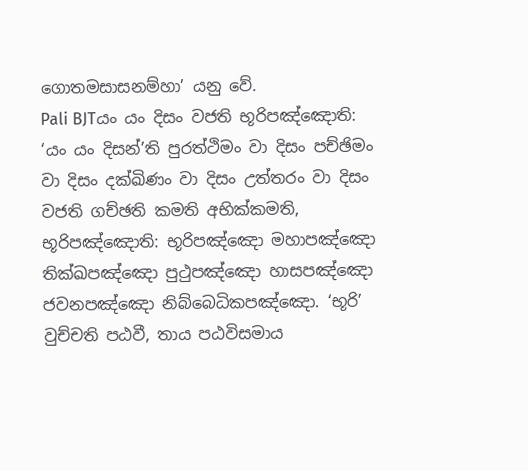ගොතමසාසනම්හා’ යනු වේ.
Pali BJTයං යං දිසං වජති භූරිපඤ්ඤොති: ‘යං යං දිසන්’ති පුරත්ථිමං වා දිසං පච්ඡිමං වා දිසං දක්ඛිණං වා දිසං උත්තරං වා දිසං වජති ගච්ඡති කමති අභික්කමති, භූරිපඤ්ඤොති: භූරිපඤ්ඤො මහාපඤ්ඤො තික්ඛපඤ්ඤො පුථුපඤ්ඤො හාසපඤ්ඤො ජවනපඤ්ඤො නිබ්බෙධිකපඤ්ඤො. ‘භූරි’ වුච්චති පඨවී, තාය පඨවිසමාය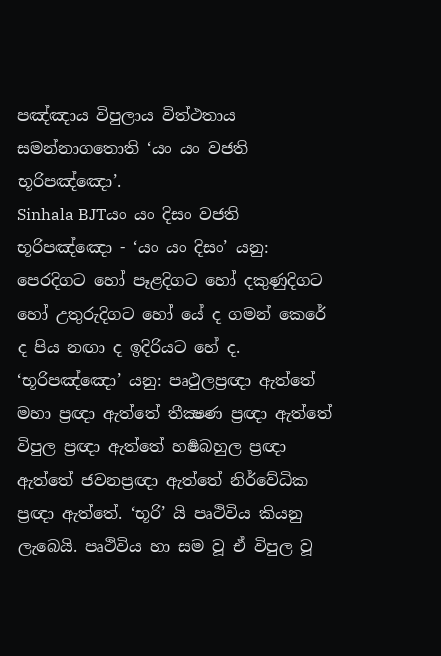පඤ්ඤාය විපුලාය විත්ථතාය සමන්නාගතොති ‘යං යං වජති භූරිපඤ්ඤො’.
Sinhala BJTයං යං දිසං වජති භූරිපඤ්ඤො - ‘යං යං දිසං’ යනු: පෙරදිගට හෝ පෑළදිගට හෝ දකුණුදිගට හෝ උතුරුදිගට හෝ යේ ද ගමන් කෙරේ ද පිය නඟා ද ඉදිරියට හේ ද. ‘භූරිපඤ්ඤො’ යනු: පෘථුලප්‍රඥා ඇත්තේ මහා ප්‍රඥා ඇත්තේ තීක්‍ෂණ ප්‍රඥා ඇත්තේ විපුල ප්‍රඥා ඇත්තේ හර්‍ෂබහුල ප්‍රඥා ඇත්තේ ජවනප්‍රඥා ඇත්තේ නිර්වේධික ප්‍රඥා ඇත්තේ. ‘භූරි’ යි පෘථිවිය කියනු ලැබෙයි. පෘථිවිය හා සම වූ ඒ විපුල වූ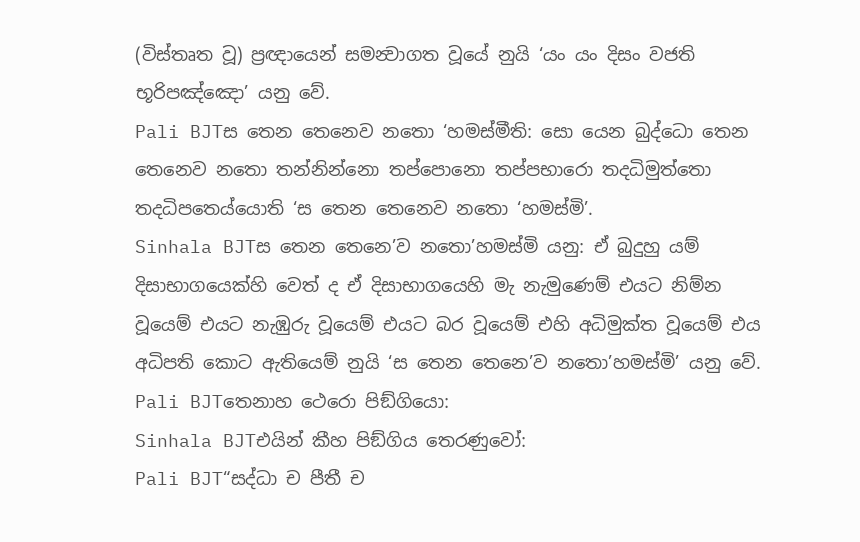(විස්තෘත වූ) ප්‍රඥායෙන් සමන්‍වාගත වූයේ නුයි ‘යං යං දිසං වජති භූරිපඤ්ඤො’ යනු වේ.
Pali BJTස තෙන තෙනෙව නතො ‘හමස්මීති: සො යෙන බුද්ධො තෙන තෙනෙව නතො තන්නින්නො තප්පොනො තප්පභාරො තදධිමුත්තො තදධිපතෙය්යොති ‘ස තෙන තෙනෙව නතො ‘හමස්මි’.
Sinhala BJTස තෙන තෙනෙ’ව නතො’හමස්මි යනු: ඒ බුදුහු යම් දිසාභාගයෙක්හි වෙත් ද ඒ දිසාභාගයෙහි මැ නැමුණෙම් එයට නිම්න වූයෙම් එයට නැඹුරු වූයෙම් එයට බර වූයෙම් එහි අධිමුක්ත වූයෙම් එය අධිපති කොට ඇතියෙම් නුයි ‘ස තෙන තෙනෙ’ව නතො’හමස්මි’ යනු වේ.
Pali BJTතෙනාහ ථෙරො පිඞ්ගියො:
Sinhala BJTඑයින් කීහ පිඞ්ගිය තෙරණුවෝ:
Pali BJT“සද්ධා ච පීතී ච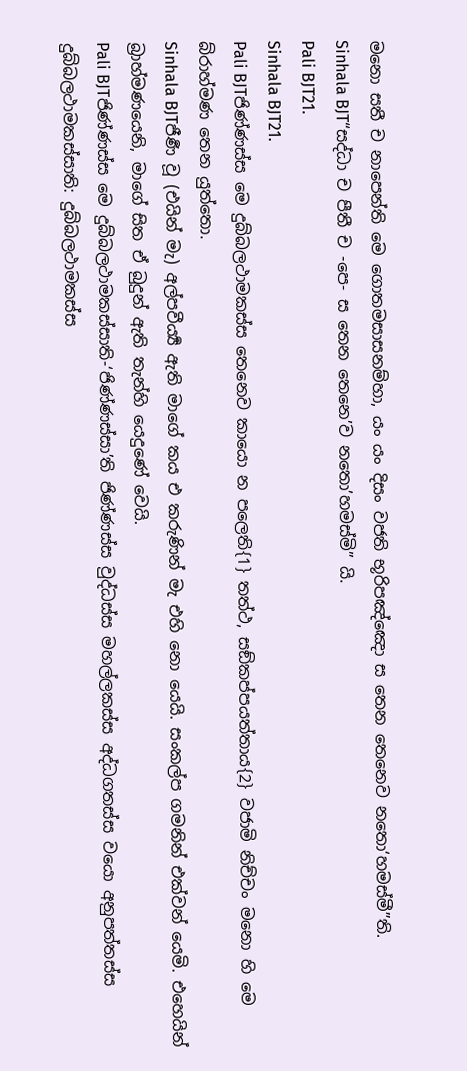මනො සතී ච නාපෙන්ති මෙ ගොතමසාසනම්හා, යං යං දිසං වජති භූරිපඤ්ඤො ස තෙන තෙනෙව නතො‘හමස්මී”ති.
Sinhala BJT“සද්ධා ච පීතී ච -පෙ- ස තෙන තෙනෙ’ව නතො’හමස්මි” යි.
Pali BJT21.
Sinhala BJT21.
Pali BJTජිණ්ණස්ස මෙ දුබ්බලථාමකස්ස තෙනෙව කායො න පලෙති{1} තත්ථ, සඞ්කප්පයත්තාය{2} වජාමි නිච්චං මනො හි මෙ බ්රාහ්මණ තෙන යුත්තො.
Sinhala BJTජීර්‍ණ වූ (එයින් මැ) අල්පවීර්‍ය්‍ය ඇති මාගේ කය එ කරුණින් මැ එහි නො යෙයි. සංකල්ප ගමනින් එක්වන් යෙමි. එහෙයින් බ්‍රාහ්මණයෙනි, මාගේ සිත ඒ බුදුන් ඇති තැන්හි යෙදුණේ වෙයි.
Pali BJTජිණ්ණස්ස මෙ දුබ්බලථාමකස්සාති-‘ජිණ්ණස්සා’ති ජිණ්ණස්ස වුද්ධස්ස මහල්ලකස්ස අද්ධගතස්ස වයො අනුපත්තස්ස දුබ්බලථාමකස්සාති: දුබ්බලථාමකස්ස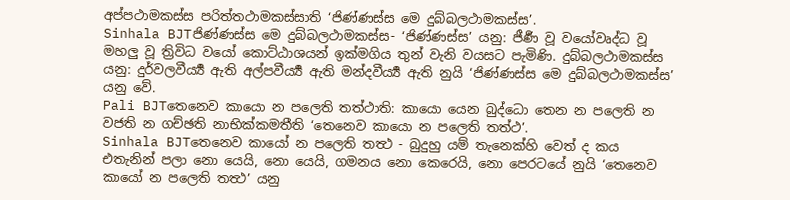අප්පථාමකස්ස පරිත්තථාමකස්සාති ‘ජිණ්ණස්ස මෙ දුබ්බලථාමකස්ස’.
Sinhala BJTජිණ්ණස්ස මෙ දුබ්බලථාමකස්ස- ‘ජිණ්ණස්ස’ යනු: ජීර්‍ණ වූ වයෝවෘද්ධ වූ මහලු වූ ත්‍රිවිධ වයෝ කොට්ඨාශයන් ඉක්මගිය තුන් වැනි වයසට පැමිණි. දුබ්බලථාමකස්ස යනු: දුර්වලවීර්‍ය්‍ය ඇති අල්පවීර්‍ය්‍ය ඇති මන්දවීර්‍ය්‍ය ඇති නුයි ‘ජිණ්ණස්ස මෙ දුබ්බලථාමකස්ස’ යනු වේ.
Pali BJTතෙනෙව කායො න පලෙති තත්ථාති: කායො යෙන බුද්ධො තෙන න පලෙති න වජති න ගච්ඡති නාභික්කමතීති ‘තෙනෙව කායො න පලෙති තත්ථ’.
Sinhala BJTතෙනෙව කායෝ න පලෙති තත්‍ථ - බුදුහු යම් තැනෙක්හි වෙත් ද කය එතැනින් පලා නො යෙයි, නො යෙයි, ගමනය නො කෙරෙයි, නො පෙරටයේ නුයි ‘තෙනෙව කායෝ න පලෙති තත්‍ථ’ යනු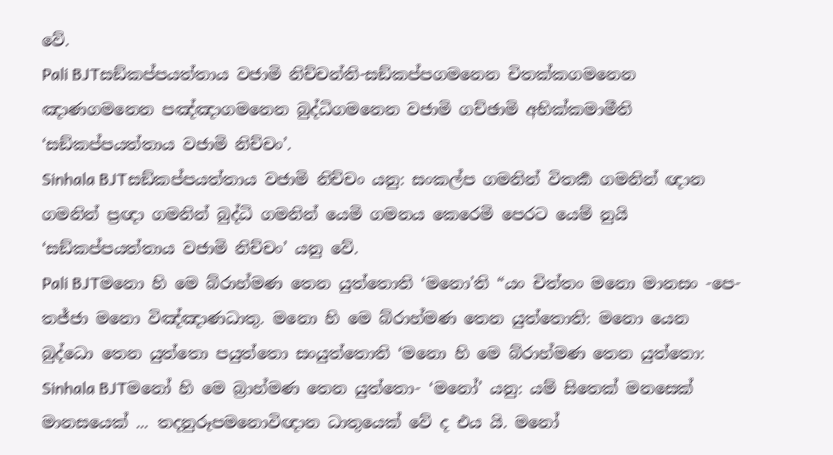වේ.
Pali BJTසඞ්කප්පයත්තාය වජාමි නිච්චන්ති-සඞ්කප්පගමනෙන චිතක්කගමනෙන ඤාණගමනෙන පඤ්ඤාගමනෙන බුද්ධිගමනෙන වජාමි ගච්ඡාමි අභික්කමාමීති ‘සඞ්කප්පයත්තාය වජාමි නිච්චං’.
Sinhala BJTසඞ්කප්පයත්තාය වජාමි නිච්චං යනු: සංකල්ප ගමනින් විතර්‍ක ගමනින් ඥාන ගමනින් ප්‍රඥා ගමනින් බුද්ධි ගමනින් යෙමි ගමනය කෙරෙමි පෙරට යෙම් නුයි ‘සඞ්කප්පයත්තාය වජාමි නිච්චං’ යනු වේ.
Pali BJTමනො හි මෙ බ්රාහ්මණ තෙන යුත්තොති ‘මනො’ති “යං චිත්තං මනො මානසං -පෙ- තජ්ජා මනො විඤ්ඤාණධාතු. මනො හි මෙ බ්රාහ්මණ තෙන යුත්තොති: මනො යෙන බුද්ධො තෙන යුත්තො පයුත්තො සංයුත්තොති ‘මනො හි මෙ බ්රාහ්මණ තෙන යුත්තො:
Sinhala BJTමනෝ හි මෙ බ්‍රාහ්මණ තෙන යුත්තො- ‘මනෝ’ යනු: යම් සිතෙක් මනසෙක් මානසයෙක් ... තදනුරූපමනොවිඥාන ධාතුයෙක් වේ ද එය යි. මනෝ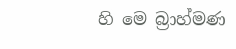හි මෙ බ්‍රාහ්මණ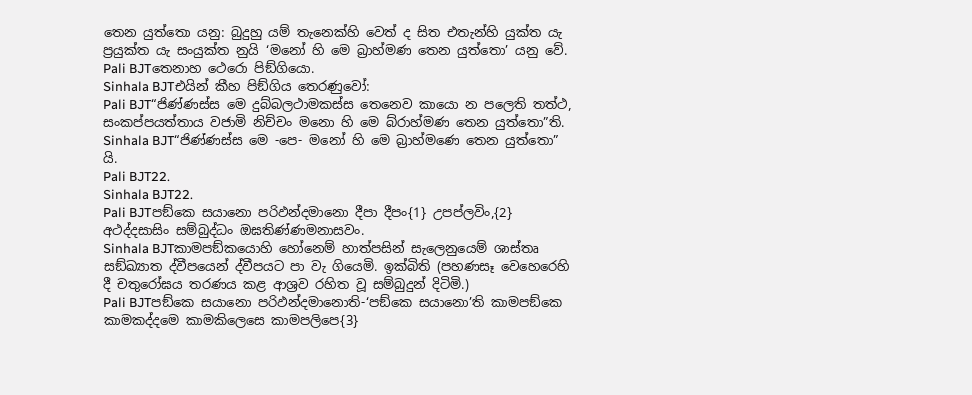තෙන යුත්තො යනු: බුදුහු යම් තැනෙක්හි වෙත් ද සිත එතැන්හි යුක්ත යැ ප්‍රයුක්ත යැ සංයුක්ත නුයි ‘මනෝ හි මෙ බ්‍රාහ්මණ තෙන යුත්තො’ යනු වේ.
Pali BJTතෙනාහ ථෙරො පිඞ්ගියො.
Sinhala BJTඑයින් කීහ පිඞ්ගිය තෙරණුවෝ:
Pali BJT“ජිණ්ණස්ස මෙ දුබ්බලථාමකස්ස තෙනෙව කායො න පලෙති තත්ථ, සංකප්පයත්තාය වජාමි නිච්චං මනො හි මෙ බ්රාහ්මණ තෙන යුත්තො”ති.
Sinhala BJT“ජිණ්ණස්ස මෙ -පෙ- මනෝ හි මෙ බ්‍රාහ්මණෙ තෙන යුත්තො” යි.
Pali BJT22.
Sinhala BJT22.
Pali BJTපඞ්කෙ සයානො පරිඵන්දමානො දීපා දීපං{1} උපප්ලවිං,{2} අථද්දසාසිං සම්බුද්ධං ඔඝතිණ්ණමනාසවං.
Sinhala BJTකාමපඞ්කයොහි හෝනෙම් හාත්පසින් සැලෙනුයෙම් ශාස්තෘ සඞ්ඛ්‍යාත ද්වීපයෙන් ද්වීපයට පා වැ ගියෙමි. ඉක්බිති (පහණසෑ වෙහෙරෙහි දී චතුරෝඝය තරණය කළ ආශ්‍රව රහිත වූ සම්බුදුන් දිටිමි.)
Pali BJTපඞ්කෙ සයානො පරිඵන්දමානොති-‘පඞ්කෙ සයානො’ති කාමපඞ්කෙ කාමකද්දමෙ කාමකිලෙසෙ කාමපලිපෙ{3}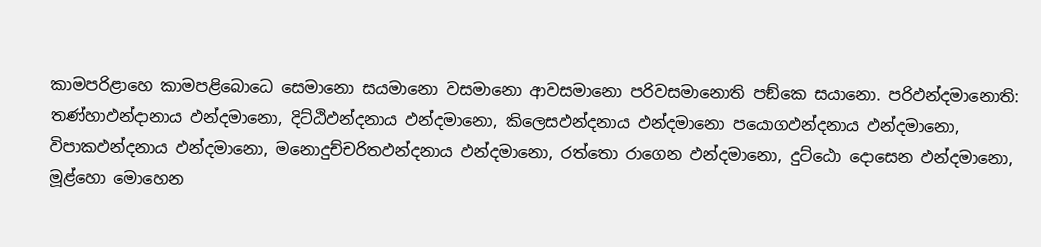කාමපරිළාහෙ කාමපළිබොධෙ සෙමානො සයමානො වසමානො ආවසමානො පරිවසමානොති පඞ්කෙ සයානො. පරිඵන්දමානොති: තණ්හාඵන්දානාය ඵන්දමානො, දිට්ඨිඵන්දනාය ඵන්දමානො, කිලෙසඵන්දනාය ඵන්දමානො පයොගඵන්දනාය ඵන්දමානො, විපාකඵන්දනාය ඵන්දමානො, මනොදුච්චරිතඵන්දනාය ඵන්දමානො, රත්තො රාගෙන ඵන්දමානො, දුට්ඨො දොසෙන ඵන්දමානො, මූළ්හො මොහෙන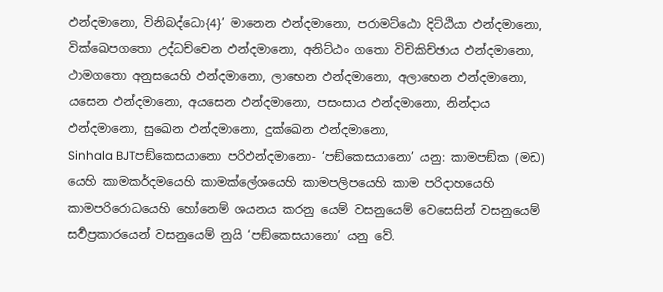ඵන්දමානො, විනිබද්ධො{4}’ මානෙන ඵන්දමානො, පරාමට්ඨො දිට්ඨියා ඵන්දමානො, වික්ඛෙපගතො උද්ධච්චෙන ඵන්දමානො, අනිට්ඨං ගතො විචිකිච්ඡාය ඵන්දමානො, ථාමගතො අනුසයෙහි ඵන්දමානො, ලාභෙන ඵන්දමානො, අලාභෙන ඵන්දමානො, යසෙන ඵන්දමානො, අයසෙන ඵන්දමානො, පසංසාය ඵන්දමානො, නින්දාය ඵන්දමානො, සුඛෙන ඵන්දමානො, දුක්ඛෙන ඵන්දමානො,
Sinhala BJTපඞ්කෙසයානො පරිඵන්දමානො- ‘පඞ්කෙසයානො’ යනු: කාමපඞ්ක (මඩ) යෙහි කාමකර්දමයෙහි කාමක්ලේශයෙහි කාමපලිපයෙහි කාම පරිදාහයෙහි කාමපරිරොධයෙහි හෝනෙම් ශයනය කරනු යෙම් වසනුයෙම් වෙසෙසින් වසනුයෙම් සර්‍වප්‍රකාරයෙන් වසනුයෙම් නුයි ‘පඞ්කෙසයානො’ යනු වේ.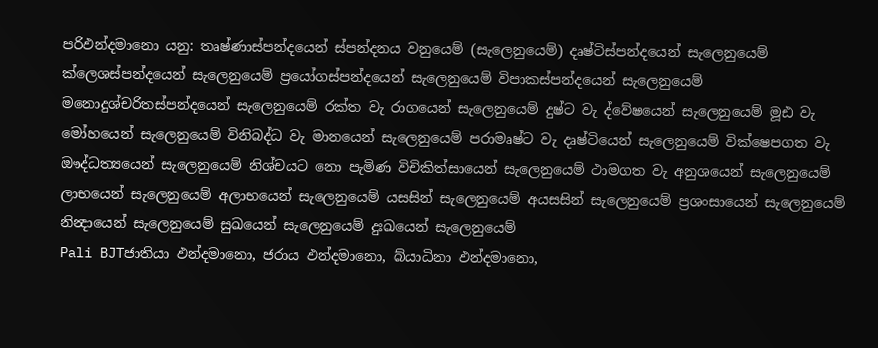පරිඵන්දමානො යනු: තෘෂ්ණාස්පන්දයෙන් ස්පන්දනය වනුයෙම් (සැලෙනුයෙම්) දෘෂ්ටිස්පන්දයෙන් සැලෙනුයෙම් ක්ලෙශස්පන්දයෙන් සැලෙනුයෙම් ප්‍රයෝගස්පන්දයෙන් සැලෙනුයෙම් විපාකස්පන්දයෙන් සැලෙනුයෙම් මනොදුශ්චරිතස්පන්දයෙන් සැලෙනුයෙම් රක්ත වැ රාගයෙන් සැලෙනුයෙම් දුෂ්ට වැ ද්වේෂයෙන් සැලෙනුයෙම් මූඪ වැ මෝහයෙන් සැලෙනුයෙම් විනිබද්ධ වැ මානයෙන් සැලෙනුයෙම් පරාමෘෂ්ට වැ දෘෂ්ටියෙන් සැලෙනුයෙම් වික්ෂෙපගත වැ ඖද්ධත්‍යයෙන් සැලෙනුයෙම් නිශ්චයට නො පැමිණ විචිකිත්සායෙන් සැලෙනුයෙම් ථාමගත වැ අනුශයෙන් සැලෙනුයෙම් ලාභයෙන් සැලෙනුයෙම් අලාභයෙන් සැලෙනුයෙම් යසසින් සැලෙනුයෙම් අයසසින් සැලෙනුයෙම් ප්‍රශංසායෙන් සැලෙනුයෙම් නින්‍දායෙන් සැලෙනුයෙම් සුඛයෙන් සැලෙනුයෙම් දුඃඛයෙන් සැලෙනුයෙම්
Pali BJTජාතියා ඵන්දමානො, ජරාය ඵන්දමානො, බ්යාධිනා ඵන්දමානො,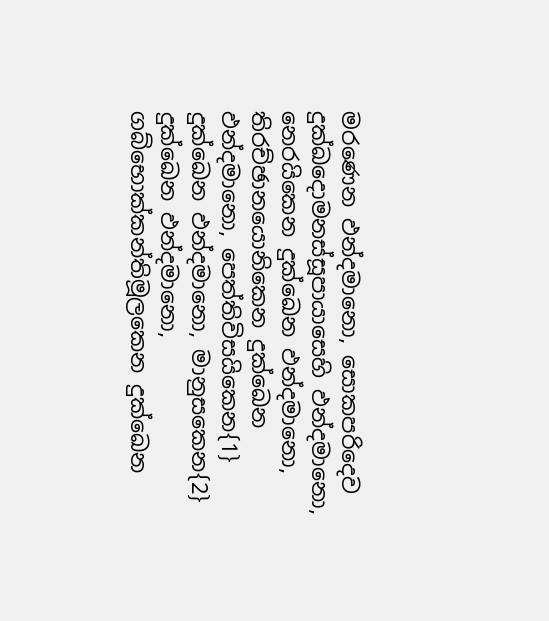මරණෙන ඵන්දමානො, සොකපරිදෙව දුක්ඛදොමනස්සූපායාසෙහි ඵන්දමානො, නෙරයිකෙන දුක්ඛෙන ඵන්දමානො, තිරච්ඡානයොනිකෙන දුක්ඛෙන ඵන්දමානො, පෙත්තිවිසයිකෙන{1} දුක්ඛෙන ඵන්දමානො, මානුසකෙන{2} දුක්ඛෙන ඵන්දමානො, ගබ්භොක්කන්තිමූලකෙන දුක්ඛෙන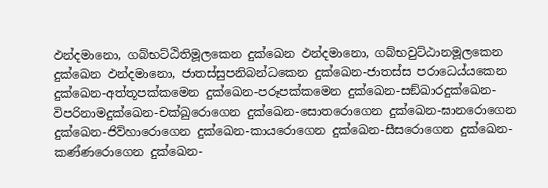ඵන්දමානො, ගබ්භට්ඨිතිමූලකෙන දුක්ඛෙන ඵන්දමානො, ගබ්භවුට්ඨානමූලකෙන දුක්ඛෙන ඵන්දමානො, ජාතස්සුපනිබන්ධකෙන දුක්ඛෙන-ජාතස්ස පරාධෙය්යකෙන දුක්ඛෙන-අත්තූපක්කමෙන දුක්ඛෙන-පරූපක්කමෙන දුක්ඛෙන-සඞ්ඛාරදුක්ඛෙන-විපරිනාමදුක්ඛෙන-චක්ඛුරොගෙන දුක්ඛෙන-සොතරොගෙන දුක්ඛෙන-ඝානරොගෙන දුක්ඛෙන-ජිව්හාරොගෙන දුක්ඛෙන-කායරොගෙන දුක්ඛෙන-සීසරොගෙන දුක්ඛෙන-කණ්ණරොගෙන දුක්ඛෙන-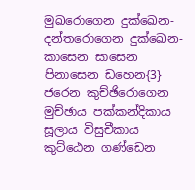මුඛරොගෙන දුක්ඛෙන-දන්තරොගෙන දුක්ඛෙන-කාසෙන සාසෙන පිනාසෙන ඩහෙන{3} ජරෙන කුච්ඡිරොගෙන මුච්ඡාය පක්කන්දිකාය සූලාය විසුචීකාය කුට්ඨෙන ගණ්ඩෙන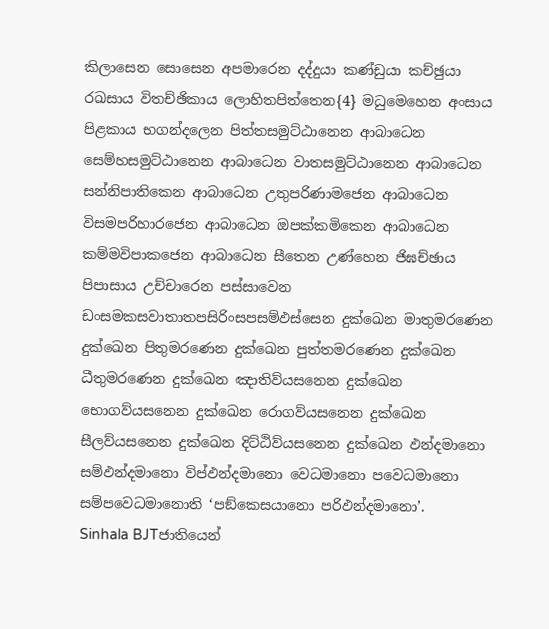කිලාසෙන සොසෙන අපමාරෙන දද්දුයා කණ්ඩුයා කච්ඡුයා රඛසාය විතච්ඡිකාය ලොහිතපිත්තෙන{4} මධුමෙහෙන අංසාය පිළකාය භගන්දලෙන පිත්තසමුට්ඨානෙන ආබාධෙන සෙම්හසමුට්ඨානෙන ආබාධෙන වාතසමුට්ඨානෙන ආබාධෙන සන්නිපාතිකෙන ආබාධෙන උතුපරිණාමජෙන ආබාධෙන විසමපරිහාරජෙන ආබාධෙන ඔපක්කමිකෙන ආබාධෙන කම්මවිපාකජෙන ආබාධෙන සීතෙන උණ්හෙන ජිඝච්ඡාය පිපාසාය උච්චාරෙන පස්සාවෙන ඩංසමකසවාතාතපසිරිංසපසම්ඵස්සෙන දුක්ඛෙන මාතුමරණෙන දුක්ඛෙන පිතුමරණෙන දුක්ඛෙන පුත්තමරණෙන දුක්ඛෙන ධීතුමරණෙන දුක්ඛෙන ඤාතිව්යසනෙන දුක්ඛෙන භොගව්යසනෙන දුක්ඛෙන රොගව්යසනෙන දුක්ඛෙන සීලව්යසනෙන දුක්ඛෙන දිට්ඨිව්යසනෙන දුක්ඛෙන ඵන්දමානො සම්ඵන්දමානො විප්ඵන්දමානො වෙධමානො පවෙධමානො සම්පවෙධමානොති ‘පඞ්කෙසයානො පරිඵන්දමානො’.
Sinhala BJTජාතියෙන්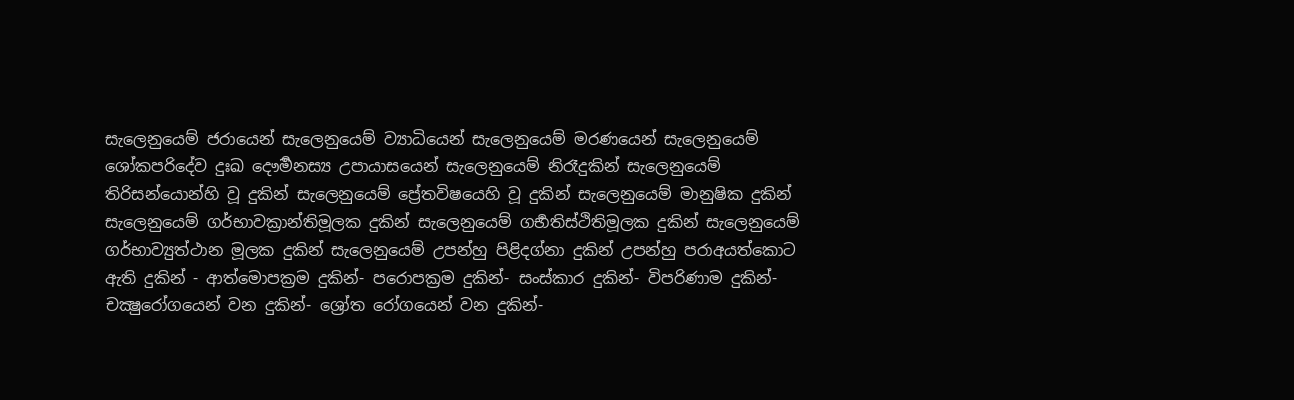සැලෙනුයෙම් ජරායෙන් සැලෙනුයෙම් ව්‍යාධියෙන් සැලෙනුයෙම් මරණයෙන් සැලෙනුයෙම් ශෝකපරිදේව දුඃඛ දෞර්‍මනස්‍ය උපායාසයෙන් සැලෙනුයෙම් නිරෑදුකින් සැලෙනුයෙම් තිරිසන්යොන්හි වූ දුකින් සැලෙනුයෙම් ප්‍රේතවිෂයෙහි වූ දුකින් සැලෙනුයෙම් මානුෂික දුකින් සැලෙනුයෙම් ගර්භාවක්‍රාන්තිමූලක දුකින් සැලෙනුයෙම් ගර්‍භතිස්ථිතිමූලක දුකින් සැලෙනුයෙම් ගර්භාව්‍යුත්ථාන මූලක දුකින් සැලෙනුයෙම් උපන්හු පිළිදග්නා දුකින් උපන්හු පරාඅයත්කොට ඇති දුකින් - ආත්මොපක්‍රම දුකින්- පරොපක්‍රම දුකින්- සංස්කාර දුකින්- විපරිණාම දුකින්- චක්‍ෂුරෝගයෙන් වන දුකින්- ශ්‍රෝත රෝගයෙන් වන දුකින්-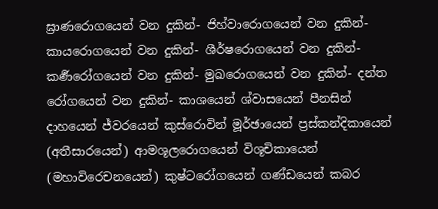ඝ්‍රාණරොගයෙන් වන දුකින්- ජිහ්වාරොගයෙන් වන දුකින්- කායරොගයෙන් වන දුකින්- ශීර්ෂරොගයෙන් වන දුකින්- කර්‍ණරෝගයෙන් වන දුකින්- මුඛරොගයෙන් වන දුකින්- දන්ත රෝගයෙන් වන දුකින්- කාශයෙන් ශ්වාසයෙන් පීනසින් දාහයෙන් ජ්වරයෙන් කුස්රොවින් මූර්ඡායෙන් ප්‍රස්කන්දිකායෙන් (අතීසාරයෙන්) ආමශූලරොගයෙන් විශූචිකායෙන් (මහාවිරෙචනයෙන්) කුෂ්ටරෝගයෙන් ගණ්ඩයෙන් කබර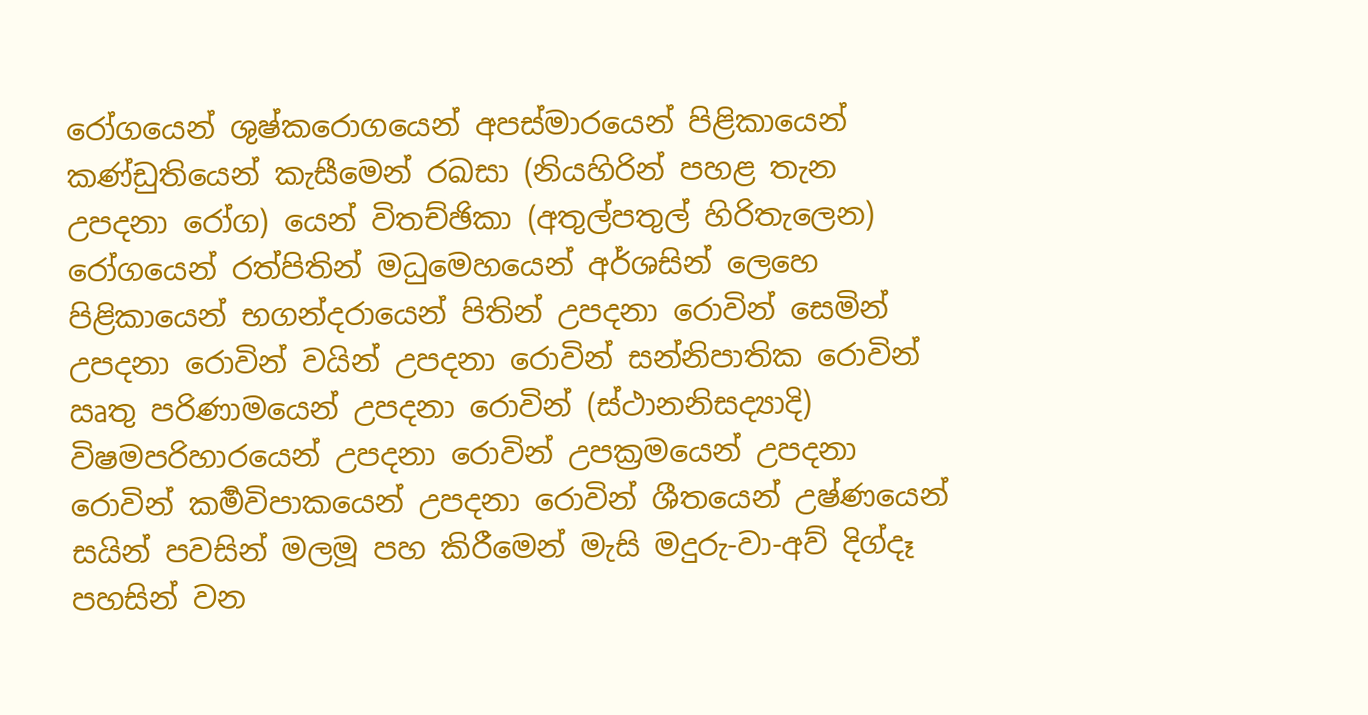රෝගයෙන් ශුෂ්කරොගයෙන් අපස්මාරයෙන් පිළිකායෙන් කණ්ඩුතියෙන් කැසීමෙන් රඛසා (නියහිරින් පහළ තැන උපදනා රෝග) යෙන් විතච්ඡිකා (අතුල්පතුල් හිරිතැලෙන) රෝගයෙන් රත්පිතින් මධුමෙහයෙන් අර්ශසින් ලෙහෙ පිළිකායෙන් භගන්දරායෙන් පිතින් උපදනා රොවින් සෙමින් උපදනා රොවින් වයින් උපදනා රොවින් සන්නිපාතික රොවින් ඍතු පරිණාමයෙන් උපදනා රොවින් (ස්ථානනිසද්‍යාදි) විෂමපරිහාරයෙන් උපදනා රොවින් උපක්‍රමයෙන් උපදනා රොවින් කර්‍මවිපාකයෙන් උපදනා රොවින් ශීතයෙන් උෂ්ණයෙන් සයින් පවසින් මලමූ පහ කිරීමෙන් මැසි මදුරු-වා-අව් දිග්දෑ පහසින් වන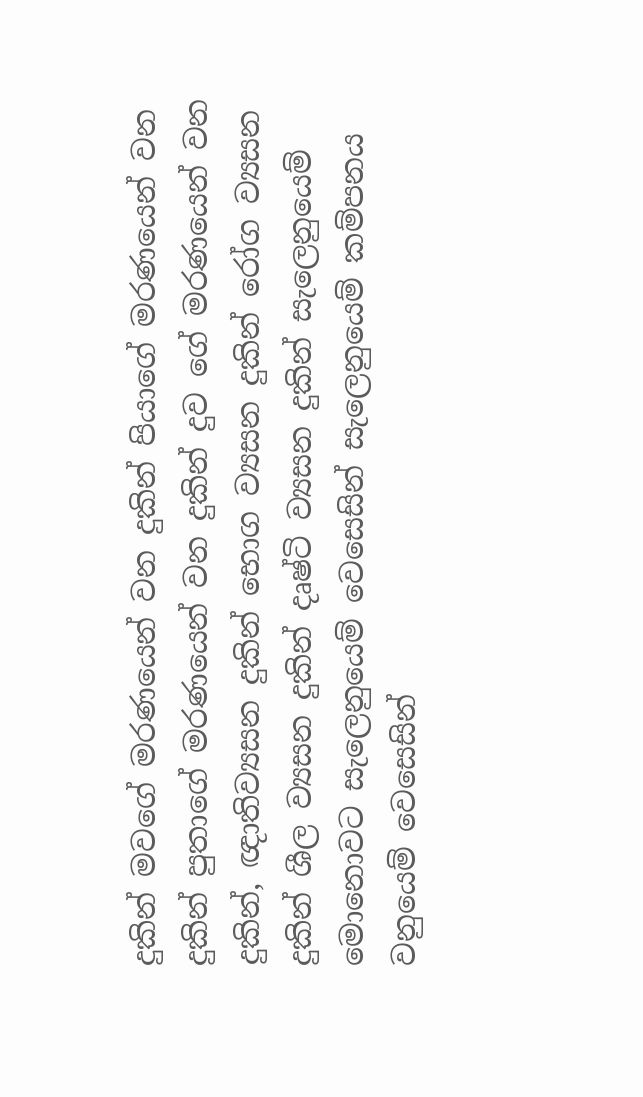දුකින් මවගේ මරණයෙන් වන දුකින් පියාගේ මරණයෙන් වන දුකින්‍ පුතාගේ මරණයෙන් වන දුකින්‍ දුව ගේ මරණයෙන් වන දුකින්‍, ඥාතිව්‍යසන දුකින් භොග ව්‍යසන දුකින් රෝග ව්‍යසන දුකින් ශීල ව්‍යසන දුකින් දෘෂ්ටි ව්‍යසන දුකින් සැලෙනුයෙම් මොනොවට සැලෙනුයෙම් වෙසෙසින් සැලෙනුයෙම් කම්පනය වනුයෙම් වෙසෙසින්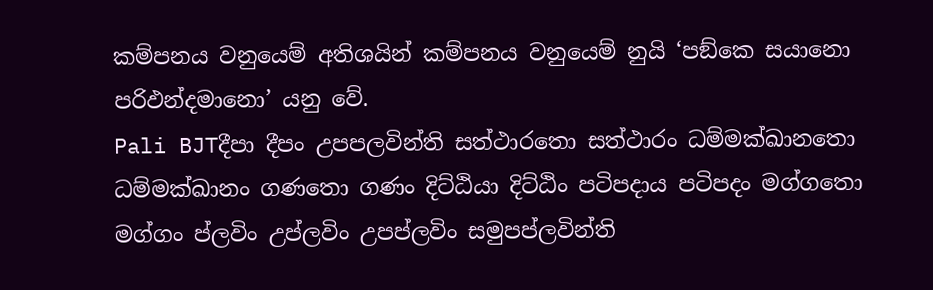කම්පනය වනුයෙම් අතිශයින් කම්පනය වනුයෙම් නුයි ‘පඞ්කෙ සයානො පරිඵන්දමානො’ යනු වේ.
Pali BJTදීපා දීපං උපපලවින්ති සත්ථාරතො සත්ථාරං ධම්මක්ඛානතො ධම්මක්ඛානං ගණතො ගණං දිට්ඨියා දිට්ඨිං පටිපදාය පටිපදං මග්ගතො මග්ගං ප්ලවිං උප්ලවිං උපප්ලවිං සමුපප්ලවින්ති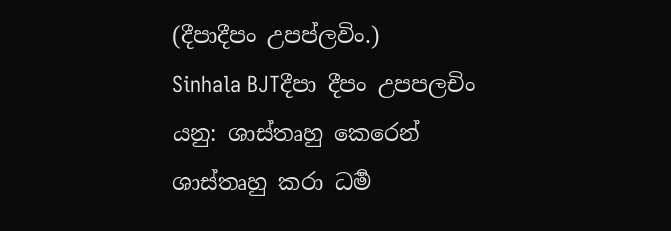(දීපාදීපං උපප්ලවිං.)
Sinhala BJTදීපා දීපං උපපලචිං යනු: ශාස්තෘහු කෙරෙන් ශාස්තෘහු කරා ධර්‍ම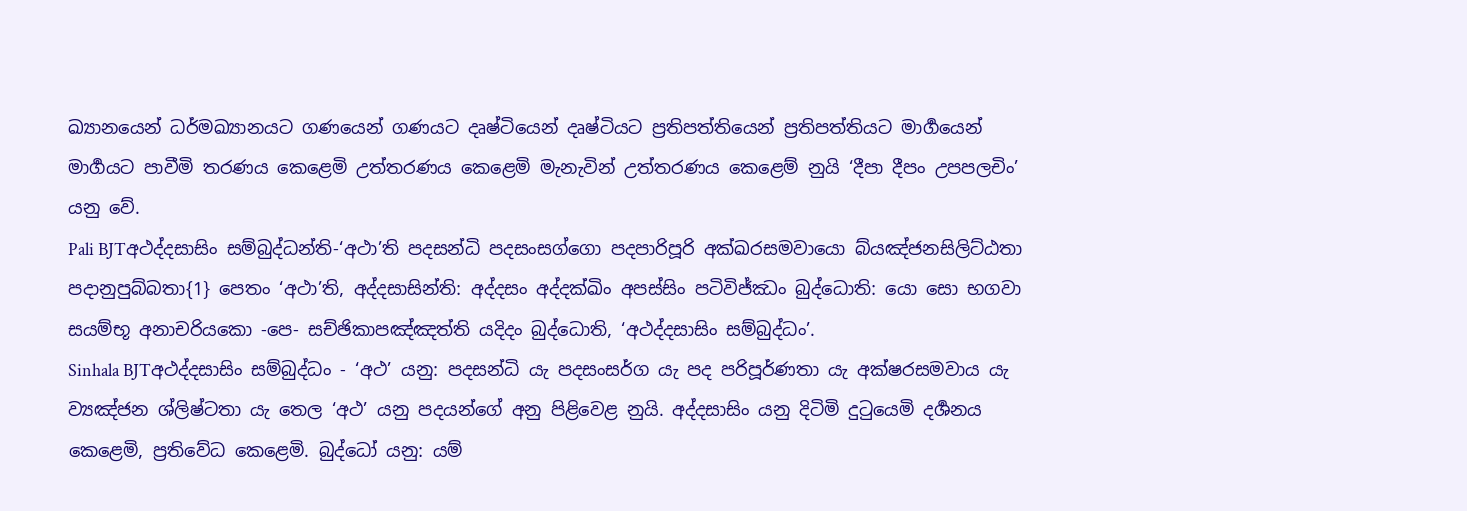ඛ්‍යානයෙන් ධර්මඛ්‍යානයට ගණයෙන් ගණයට දෘෂ්ටියෙන් දෘෂ්ටියට ප්‍රතිපත්තියෙන් ප්‍රතිපත්තියට මාර්‍ගයෙන් මාර්‍ගයට පාවීමි තරණය කෙළෙමි උත්තරණය කෙළෙමි මැනැවින් උත්තරණය කෙළෙම් නුයි ‘දීපා දීපං උපපලචිං’ යනු වේ.
Pali BJTඅථද්දසාසිං සම්බුද්ධන්ති-‘අථා’ති පදසන්ධි පදසංසග්ගො පදපාරිපූරි අක්ඛරසමවායො බ්යඤ්ජනසිලිට්ඨතා පදානුපුබ්බතා{1} පෙතං ‘අථා’ති, අද්දසාසින්ති: අද්දසං අද්දක්ඛිං අපස්සිං පටිවිජ්ඣං බුද්ධොති: යො සො භගවා සයම්භූ අනාචරියකො -පෙ- සච්ඡිකාපඤ්ඤත්ති යදිදං බුද්ධොති, ‘අථද්දසාසිං සම්බුද්ධං’.
Sinhala BJTඅථද්දසාසිං සම්බුද්ධං - ‘අථ’ යනු: පදසන්ධි යැ පදසංසර්ග යැ පද පරිපූර්ණතා යැ අක්ෂරසමවාය යැ ව්‍යඤ්ජන ශ්ලිෂ්ටතා යැ තෙල ‘අථ’ යනු පදයන්ගේ අනු පිළිවෙළ නුයි. අද්දසාසිං යනු දිටිමි දුටුයෙමි දර්‍ශනය කෙළෙමි, ප්‍රතිවේධ කෙළෙමි. බුද්ධෝ යනු: යම්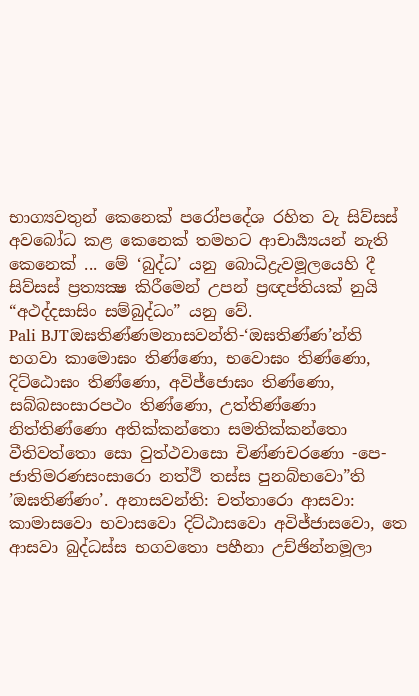භාග්‍යවතුන් කෙනෙක් පරෝපදේශ රහිත වැ සිව්සස් අවබෝධ කළ කෙනෙක් තමහට ආචාර්‍ය්‍යයන් නැති කෙනෙක් ... මේ ‘බුද්ධ’ යනු බොධිද්‍රැවමූලයෙහි දී සිව්සස් ප්‍රත්‍යක්‍ෂ කිරීමෙන් උපන් ප්‍රඥප්තියක් නුයි “අථද්දසාසිං සම්බුද්ධං” යනු වේ.
Pali BJTඔඝතිණ්ණමනාසවන්ති-‘ඔඝතිණ්ණ’න්ති භගවා කාමොඝං තිණ්ණො, භවොඝං තිණ්ණො, දිට්ඨොඝං තිණ්ණො, අවිජ්ජොඝං තිණ්ණො, සබ්බසංසාරපථං තිණ්ණො, උත්තිණ්ණො නිත්තිණ්ණො අතික්කන්තො සමතික්කන්තො වීතිවත්තො සො වුත්ථවාසො චිණ්ණචරණො -පෙ- ජාතිමරණසංසාරො නත්ථි තස්ස පුනබ්භවො”ති ’ඔඝතිණ්ණං’. අනාසවන්ති: චත්තාරො ආසවා: කාමාසවො භවාසවො දිට්ඨාසවො අවිජ්ජාසවො, තෙ ආසවා බුද්ධස්ස භගවතො පහීනා උච්ඡින්නමූලා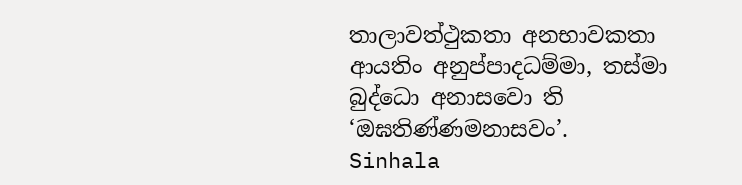තාලාවත්ථුකතා අනභාවකතා ආයතිං අනුප්පාදධම්මා, තස්මා බුද්ධො අනාසවො ති ‘ඔඝතිණ්ණමනාසවං’.
Sinhala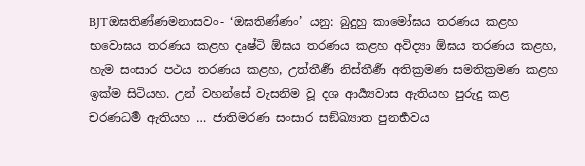BJTඔඝතිණ්ණමනාසවං- ‘ඔඝතිණ්ණං’ යනු: බුදුහු කාමෝඝය තරණය කළහ භවොඝය තරණය කළහ දෘෂ්ටි ඕඝය තරණය කළහ අවිද්‍යා ඕඝය තරණය කළහ, හැම සංසාර පථය තරණය කළහ, උත්තීර්‍ණ නිස්තීර්‍ණ අතික්‍රමණ සමතික්‍රමණ කළහ ඉක්ම සිටියහ. උන් වහන්සේ වැසනිම වූ දශ ආර්‍ය්‍යවාස ඇතියහ පුරුදු කළ චරණධර්‍ම ඇතියහ … ජාතිමරණ සංසාර සඞ්ඛ්‍යාත පුනර්‍භවය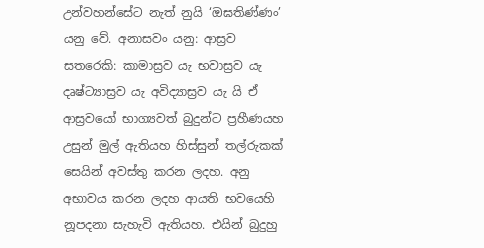උන්වහන්සේට නැත් නුයි ‘ඔඝතිණ්ණං’ යනු වේ. අනාසවං යනු: ආස්‍රව සතරෙකි: කාමාස්‍රව යැ භවාස්‍රව යැ දෘෂ්ට්‍යාස්‍රව යැ අවිද්‍යාස්‍රව යැ යි ඒ ආස්‍රවයෝ භාග්‍යවත් බුදුන්ට ප්‍රහීණයහ උසුන් මුල් ඇතියහ හිස්සුන් තල්රුකක් සෙයින් අවස්තු කරන ලදහ. අනු අභාවය කරන ලදහ ආයති භවයෙහි නූපදනා සැහැවි ඇතියහ. එයින් බුදුහු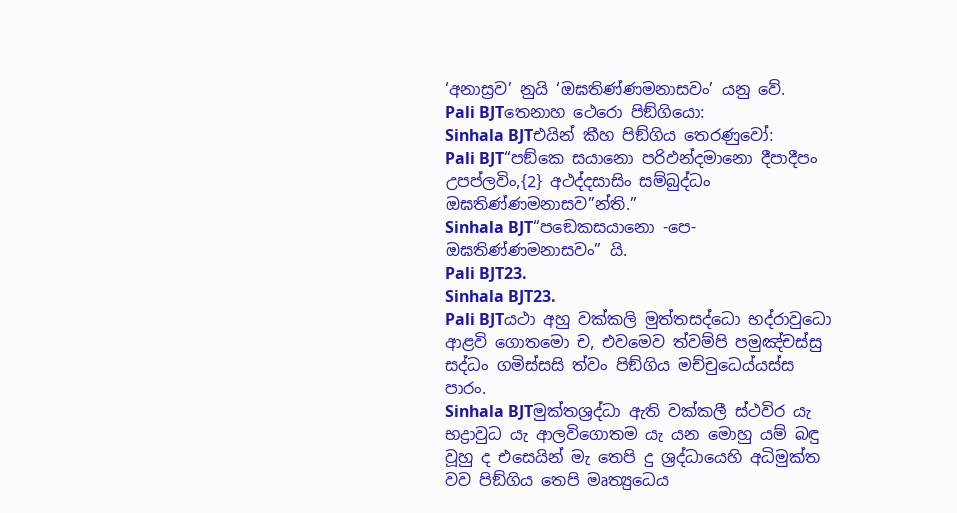‘අනාස්‍රව’ නුයි ‘ඔඝතිණ්ණමනාසවං’ යනු වේ.
Pali BJTතෙනාහ ථෙරො පිඞ්ගියො:
Sinhala BJTඑයින් කීහ පිඞ්ගිය තෙරණුවෝ:
Pali BJT“පඞ්කෙ සයානො පරිඵන්දමානො දීපාදීපං උපප්ලවිං,{2} අථද්දසාසිං සම්බුද්ධං ඔඝතිණ්ණමනාසව”න්ති.”
Sinhala BJT“පඞෙකසයානො -පෙ- ඔඝතිණ්ණමනාසවං” යි.
Pali BJT23.
Sinhala BJT23.
Pali BJTයථා අහු වක්කලි මුත්තසද්ධො භද්රාවුධො ආළවි ගොතමො ච, එවමෙව ත්වම්පි පමුඤ්චස්සු සද්ධං ගමිස්සසි ත්වං පිඞ්ගිය මච්චුධෙය්යස්ස පාරං.
Sinhala BJTමුක්තශ්‍රද්ධා ඇති වක්කලී ස්ථවිර යැ භද්‍රාවුධ යැ ආලවිගොතම යැ යන මොහු යම් බඳු වූහු ද එසෙයින් මැ තෙපි දු ශ්‍රද්ධායෙහි අධිමුක්ත වව පිඞ්ගිය තෙපි මෘත්‍යුධෙය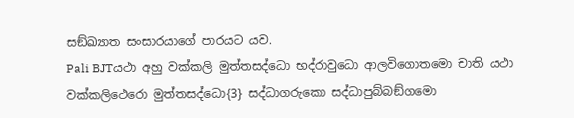සඞ්ඛ්‍යාත සංසාරයාගේ පාරයට යව.
Pali BJTයථා අහු වක්කලි මුත්තසද්ධො භද්රාවුධො ආලවිගොතමො චාති යථා වක්කලිථෙරො මුත්තසද්ධො{3} සද්ධාගරුකො සද්ධාපුබ්බඞ්ගමො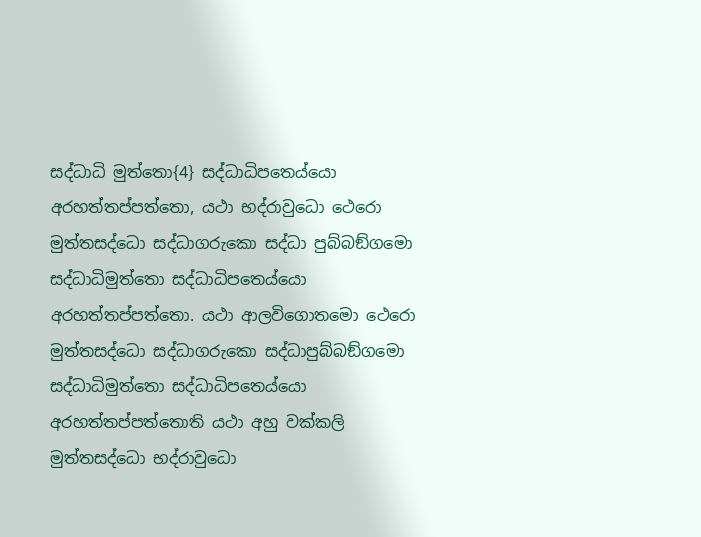සද්ධාධි මුත්තො{4} සද්ධාධිපතෙය්යො අරහත්තප්පත්තො, යථා භද්රාවුධො ථෙරො මුත්තසද්ධො සද්ධාගරුකො සද්ධා පුබ්බඞ්ගමො සද්ධාධිමුත්තො සද්ධාධිපතෙය්යො අරහත්තප්පත්තො. යථා ආලවිගොතමො ථෙරො මුත්තසද්ධො සද්ධාගරුකො සද්ධාපුබ්බඞ්ගමො සද්ධාධිමුත්තො සද්ධාධිපතෙය්යො අරහත්තප්පත්තොති යථා අහු වක්කලි මුත්තසද්ධො භද්රාවුධො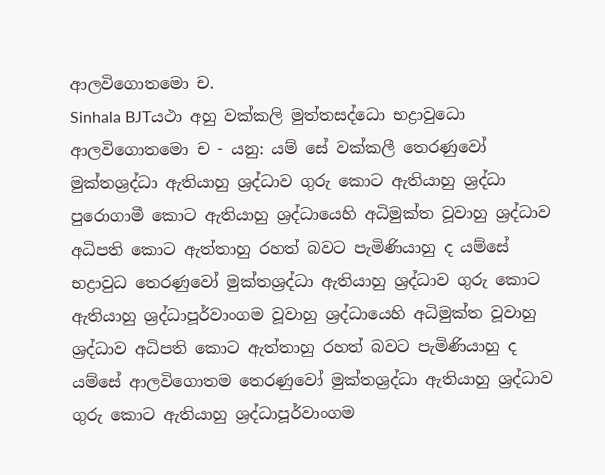ආලවිගොතමො ච.
Sinhala BJTයථා අහු වක්කලි මුත්තසද්ධො භද්‍රාවුධො ආලවිගොතමො ච - යනු: යම් සේ වක්කලී තෙරණුවෝ මුක්තශ්‍රද්ධා ඇතියාහු ශ්‍රද්ධාව ගුරු කොට ඇතියාහු ශ්‍රද්ධා පුරොගාමී කොට ඇතියාහු ශ්‍රද්ධායෙහි අධිමුක්ත වූවාහු ශ්‍රද්ධාව අධිපති කොට ඇත්තාහු රහත් බවට පැමිණියාහු ද යම්සේ භද්‍රාවුධ තෙරණුවෝ මුක්තශ්‍රද්ධා ඇතියාහු ශ්‍රද්ධාව ගුරු කොට ඇතියාහු ශ්‍රද්ධාපූර්වාංගම වූවාහු ශ්‍රද්ධායෙහි අධිමුක්ත වූවාහු ශ්‍රද්ධාව අධිපති කොට ඇත්තාහු රහත් බවට පැමිණියාහු ද යම්සේ ආලවිගොතම තෙරණුවෝ මුක්තශ්‍රද්ධා ඇතියාහු ශ්‍රද්ධාව ගුරු කොට ඇතියාහු ශ්‍රද්ධාපූර්වාංගම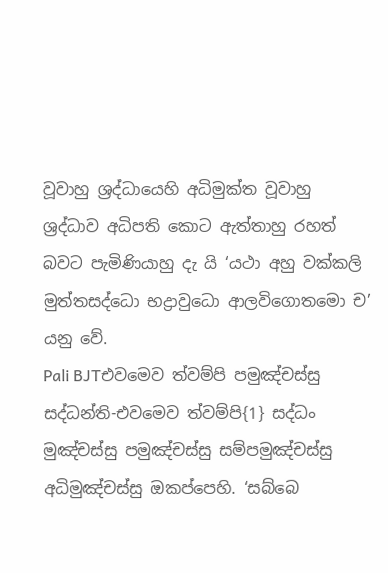වූවාහු ශ්‍රද්ධායෙහි අධිමුක්ත වූවාහු ශ්‍රද්ධාව අධිපති කොට ඇත්තාහු රහත් බවට පැමිණියාහු දැ යි ‘යථා අහු වක්කලි මුත්තසද්ධො භද්‍රාවුධො ආලවිගොතමො ච’ යනු වේ.
Pali BJTඑවමෙව ත්වම්පි පමුඤ්චස්සු සද්ධන්ති-එවමෙව ත්වම්පි{1} සද්ධං මුඤ්චස්සු පමුඤ්චස්සු සම්පමුඤ්චස්සු අධිමුඤ්චස්සු ඔකප්පෙහි. ‘සබ්බෙ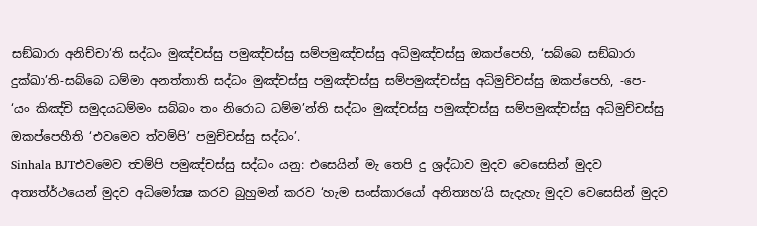සඞ්ඛාරා අනිච්චා’ති සද්ධං මුඤ්චස්සු පමුඤ්චස්සු සම්පමුඤ්චස්සු අධිමුඤ්චස්සු ඔකප්පෙහි, ‘සබ්බෙ සඞ්ඛාරා දුක්ඛා’ති-සබ්බෙ ධම්මා අනත්තාති සද්ධං මුඤ්චස්සු පමුඤ්චස්සු සම්පමුඤ්චස්සු අධිමුච්චස්සු ඔකප්පෙහි, -පෙ- ‘යං කිඤ්චි සමුදයධම්මං සබ්බං තං නිරොධ ධම්ම’න්ති සද්ධං මුඤ්චස්සු පමුඤ්චස්සු සම්පමුඤ්චස්සු අධිමුච්චස්සු ඔකප්පෙහීති ‘එවමෙව ත්වම්පි’ පමුච්චස්සු සද්ධං’.
Sinhala BJTඑවමෙව ත්‍වම්පි පමුඤ්චස්සු සද්ධං යනු: එසෙයින් මැ තෙපි දු ශ්‍රද්ධාව මුදව වෙසෙසින් මුදව අත්‍යත්ර්ථයෙන් මුදව අධිමෝක්‍ෂ කරව බුහුමන් කරව ‘හැම සංස්කාරයෝ අනිත්‍යහ’යි සැදැහැ මුදව වෙසෙසින් මුදව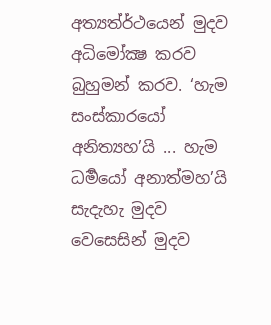අත්‍යත්ර්ථයෙන් මුදව අධිමෝක්‍ෂ කරව බුහුමන් කරව. ‘හැම සංස්කාරයෝ අනිත්‍යහ’යි ... හැම ධර්‍මයෝ අනාත්මහ’යි සැදැහැ මුදව වෙසෙසින් මුදව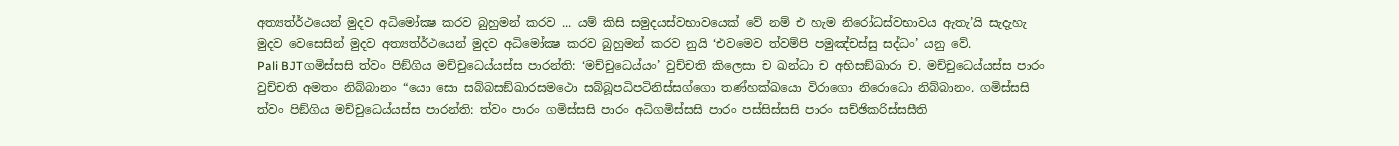අත්‍යත්ර්ථයෙන් මුදව අධිමෝක්‍ෂ කරව බුහුමන් කරව ... යම් කිසි සමුදයස්වභාවයෙක් වේ නම් එ හැම නිරෝධස්වභාවය ඇතැ’යි සැදැහැ මුදව වෙසෙසින් මුදව අත්‍යත්ර්ථයෙන් මුදව අධිමෝක්‍ෂ කරව බුහුමන් කරව නුයි ‘එවමෙව ත්වම්පි පමුඤ්චස්සු සද්ධං’ යනු වේ.
Pali BJTගමිස්සසි ත්වං පිඞ්ගිය මච්චුධෙය්යස්ස පාරන්ති: ‘මච්චුධෙය්යං’ වුච්චති කිලෙසා ච ඛන්ධා ච අභිසඞ්ඛාරා ච. මච්චුධෙය්යස්ස පාරං වුච්චති අමතං නිබ්බානං “යො සො සබ්බසඞ්ඛාරසමථො සබ්බූපධිපටිනිස්සග්ගො තණ්හක්ඛයො විරාගො නිරොධො නිබ්බානං. ගමිස්සසි ත්වං පිඞ්ගිය මච්චුධෙය්යස්ස පාරන්ති: ත්වං පාරං ගමිස්සසි පාරං අධිගමිස්සසි පාරං පස්සිස්සසි පාරං සච්ඡිකරිස්සසීති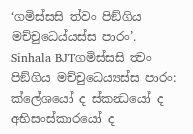‘ගමිස්සසි ත්වං පිඞ්ගිය මච්චුධෙය්යස්ස පාරං’.
Sinhala BJTගමිස්සසි ත්‍වං පිඞ්ගිය මච්චුධෙය්‍යස්ස පාරං: ක්ලේශයෝ ද ස්කන්‍ධයෝ ද අභිසංස්කාරයෝ ද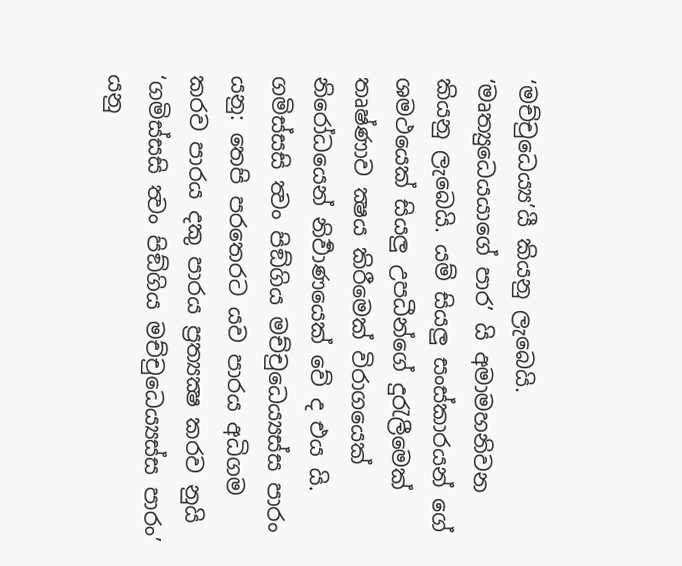‘මච්චුධෙය්‍ය’යී කියනු ලැබෙයි. ‘මෘත්‍යුධෙයයාගේ පාර’ යි අමාමහනිවන කියනු ලැබෙයි. යම් සියලු සංස්කාරයන් ගේ ශමථයෙක් සියලු උපධීන්ගේ දුරැලීමෙක් තෘෂ්ණාව ක්‍ෂය කිරීමෙක් විරාගයෙක් නිරෝධයෙන් නිර්‍වාණයෙක් වේ ද එය යි. ගමිස්සසි ත්‍වං පිඞ්ගිය මච්චුධෙය්‍යස්ස පාරං යනු: තෙපි පරතෙරට යව පාරය අධිගම කරව පාරය දකු පාරය ප්‍රත්‍යක්‍ෂ කරව නුයි ‘ගමිස්සසි ත්‍වං පිඞ්ගිය මච්චුධෙය්‍යස්ස පාරං’ යනු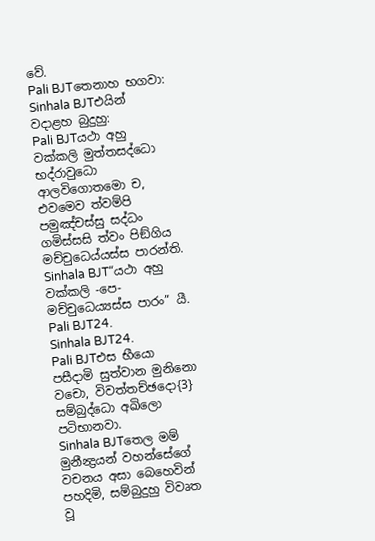වේ.
Pali BJTතෙනාහ භගවා:
Sinhala BJTඑයින් වදාළහ බුදුහු:
Pali BJTයථා අහු වක්කලි මුත්තසද්ධො භද්රාවුධො ආලවිගොතමො ච, එවමෙව ත්වම්පි පමුඤ්චස්සු සද්ධං ගමිස්සසි ත්වං පිඞ්ගිය මච්චුධෙය්යස්ස පාරන්ති.
Sinhala BJT“යථා අහු වක්කලි -පෙ- මච්චුධෙය්‍යස්ස පාරං” යී.
Pali BJT24.
Sinhala BJT24.
Pali BJTඑස භීයො පසීදාමි සුත්වාන මුනිනො වචො, විවත්තච්ඡදො{3} සම්බුද්ධො අඛිලො පටිභානවා.
Sinhala BJTතෙල මම් මුනීන්‍ද්‍රයන් වහන්සේගේ වචනය අසා බෙහෙවින් පහදිමි, සම්බුදුහු විවෘත වූ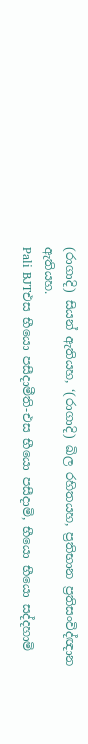(රාගාදි) සියන් ඇතියහ, ‘(රාගාදි) ඛිල රහිතයහ, ප්‍රතිභාන ප්‍රතිසංවිද්ඥාන ඇතියහ.
Pali BJTඑස භීයො පසීදාමීති-එස භීයො පසීදාමි, භීයො භීයො සද්දහාමි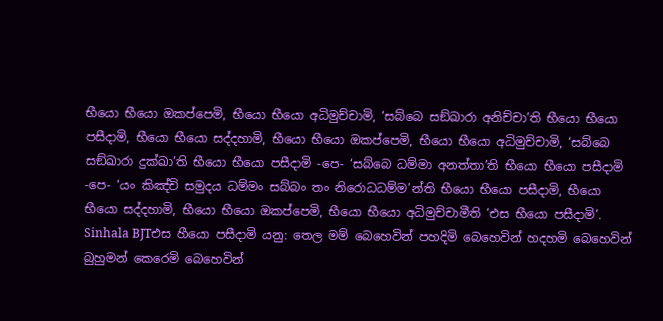භීයො භීයො ඔකප්පෙමි, භීයො භීයො අධිමුච්චාමි, ‘සබ්බෙ සඞ්ඛාරා අනිච්චා’ති භීයො භීයො පසීදාමි, භීයො භීයො සද්දහාමි, භීයො භීයො ඔකප්පෙමි, භීයො භීයො අධිමුච්චාමි, ‘සබ්බෙ සඞ්ඛාරා දුක්ඛා’ති භීයො භීයො පසීදාමි -පෙ- ‘සබ්බෙ ධම්මා අනත්තා’ති භීයො භීයො පසීදාමි -පෙ- ‘යං කිඤ්චි සමුදය ධම්මං සබ්බං තං නිරොධධම්ම’න්ති භීයො භීයො පසීදාමි, භීයො භීයො සද්දහාමි, භීයො භීයො ඔකප්පෙමි, භීයො භීයො අධිමුච්චාමීති ‘එස භීයො පසීදාමි’.
Sinhala BJTඑස හීයො පසීදාමි යනු: තෙල මම් බෙහෙවින් පහදිමි බෙහෙවින් හදහමි බෙහෙවින් බුහුමන් කෙරෙමි බෙහෙවින්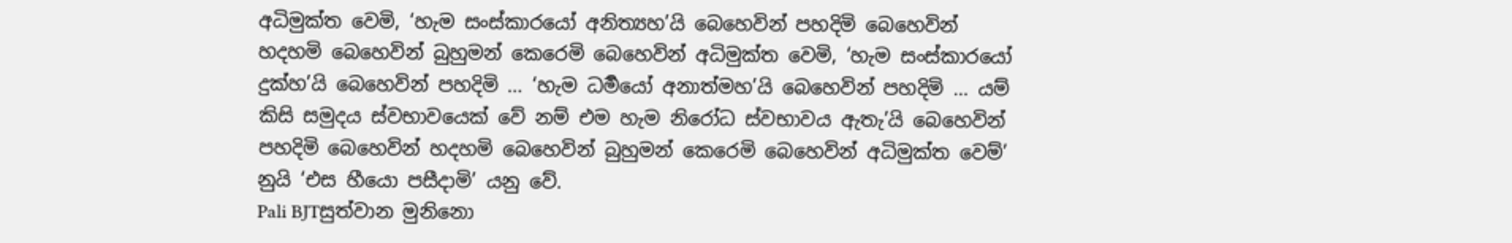අධිමුක්ත වෙමි, ‘හැම සංස්කාරයෝ අනිත්‍යහ’යි බෙහෙවින් පහදිමි බෙහෙවින් හදහමි බෙහෙවින් බුහුමන් කෙරෙමි බෙහෙවින් අධිමුක්ත වෙමි, ‘හැම සංස්කාරයෝ දුක්හ’යි බෙහෙවින් පහදිමි ... ‘හැම ධර්‍මයෝ අනාත්මහ’යි බෙහෙවින් පහදිමි ... යම් කිසි සමුදය ස්වභාවයෙක් වේ නම් එම හැම නිරෝධ ස්වභාවය ඇතැ’යි බෙහෙවින් පහදිමි බෙහෙවින් හදහමි බෙහෙවින් බුහුමන් කෙරෙමි බෙහෙවින් අධිමුක්ත වෙම්’ නුයි ‘එස හීයො පසීදාමි’ යනු වේ.
Pali BJTසුත්වාන මුනිනො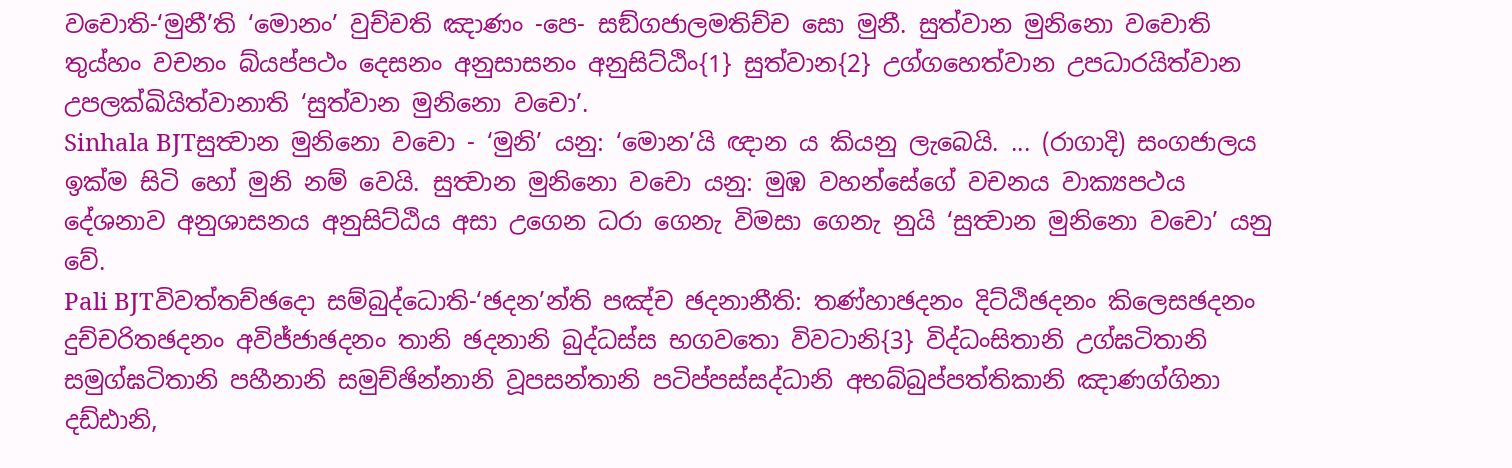වචොති-‘මුනී’ති ‘මොනං’ වුච්චති ඤාණං -පෙ- සඞ්ගජාලමතිච්ච සො මුනී. සුත්වාන මුනිනො වචොති තුය්හං වචනං බ්යප්පථං දෙසනං අනුසාසනං අනුසිට්ඨිං{1} සුත්වාන{2} උග්ගහෙත්වාන උපධාරයිත්වාන උපලක්ඛියිත්වානාති ‘සුත්වාන මුනිනො වචො’.
Sinhala BJTසුත්‍වාන මුනිනො වචො - ‘මුනි’ යනු: ‘මොන’යි ඥාන ය කියනු ලැබෙයි. ... (රාගාදි) සංගජාලය ඉක්ම සිටි හෝ මුනි නම් වෙයි. සුත්‍වාන මුනිනො වචො යනු: මුඹ වහන්සේගේ වචනය වාක්‍යපථය දේශනාව අනුශාසනය අනුසිට්ඨිය අසා උගෙන ධරා ගෙනැ විමසා ගෙනැ නුයි ‘සුත්‍වාන මුනිනො වචො’ යනු වේ.
Pali BJTවිවත්තච්ඡදො සම්බුද්ධොති-‘ඡදන’න්ති පඤ්ච ඡදනානීති: තණ්හාඡදනං දිට්ඨිඡදනං කිලෙසඡදනං දුච්චරිතඡදනං අවිජ්ජාඡදනං තානි ඡදනානි බුද්ධස්ස භගවතො විවටානි{3} විද්ධංසිතානි උග්ඝටිතානි සමුග්ඝටිතානි පහීනානි සමුච්ඡින්නානි වූපසන්තානි පටිප්පස්සද්ධානි අභබ්බුප්පත්තිකානි ඤාණග්ගිනා දඩ්ඪානි,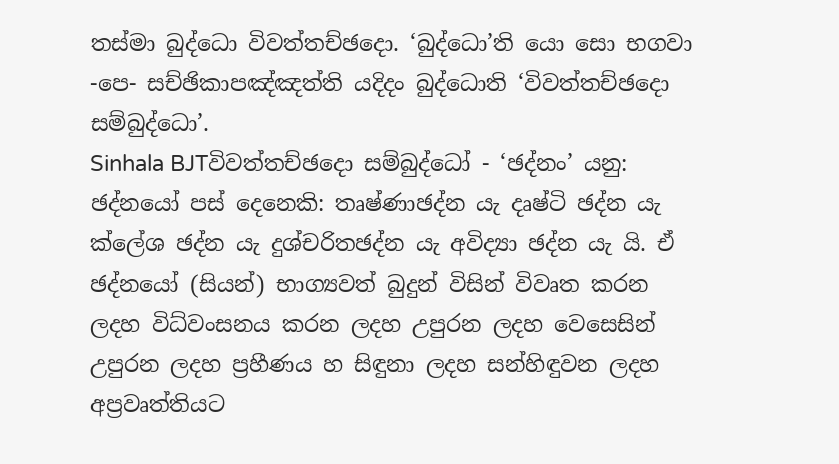තස්මා බුද්ධො විවත්තච්ඡදො. ‘බුද්ධො’ති යො සො භගවා -පෙ- සච්ඡිකාපඤ්ඤත්ති යදිදං බුද්ධොති ‘විවත්තච්ඡදො සම්බුද්ධො’.
Sinhala BJTවිවත්තච්ඡදො සම්බුද්ධෝ - ‘ඡද්නං’ යනු: ඡද්නයෝ පස් දෙනෙකි: තෘෂ්ණාඡද්න යැ දෘෂ්ටි ඡද්න යැ ක්ලේශ ඡද්න යැ දුශ්චරිතඡද්න යැ අවිද්‍යා ඡද්න යැ යි. ඒ ඡද්නයෝ (සියන්) භාග්‍යවත් බුදුන් විසින් විවෘත කරන ලදහ විධ්වංසනය කරන ලදහ උපුරන ලදහ වෙසෙසින් උපුරන ලදහ ප්‍රහීණය හ සිඳුනා ලදහ සන්හිඳුවන ලදහ අප්‍රවෘත්තියට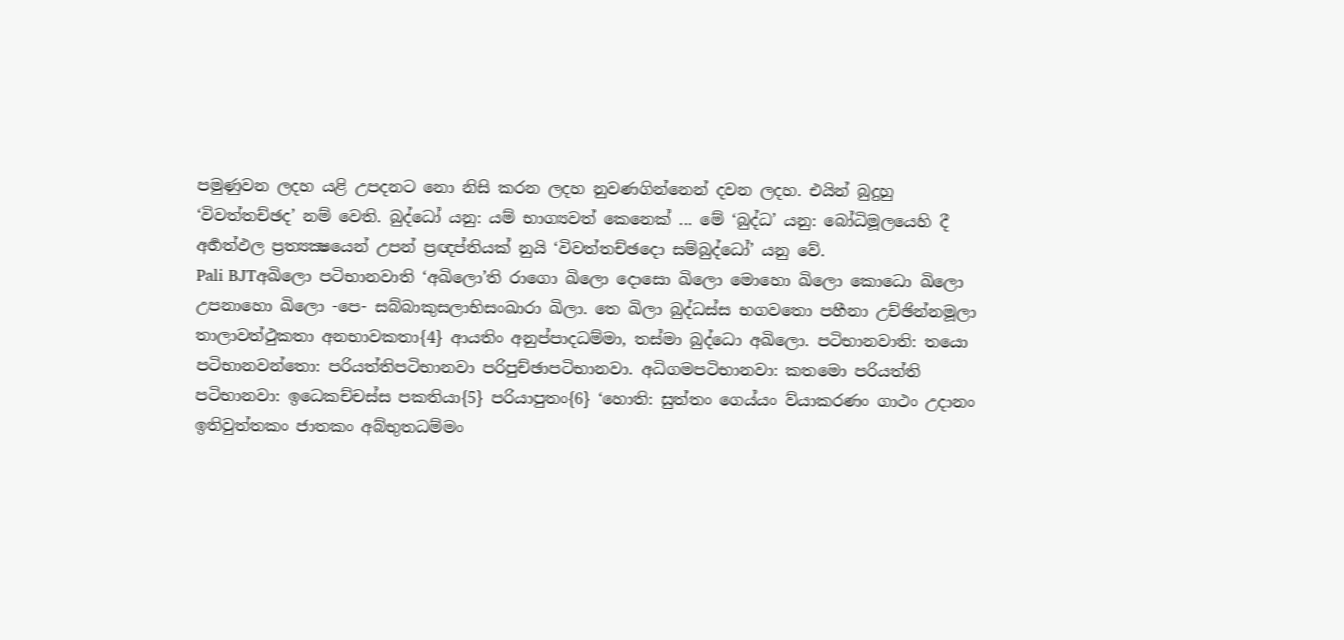පමුණුවන ලදහ යළි උපදනට නො නිසි කරන ලදහ නුවණගින්නෙන් දවන ලදහ. එයින් බුදුහු ‘විවත්තච්ඡද’ නම් වෙති. බුද්ධෝ යනු: යම් භාග්‍යවත් කෙනෙක් ... මේ ‘බුද්ධ’ යනු: බෝධිමූලයෙහි දී අර්‍හත්ඵල ප්‍රත්‍යක්‍ෂයෙන් උපන් ප්‍රඥප්තියක් නුයි ‘විවත්තච්ඡදො සම්බුද්ධෝ’ යනු වේ.
Pali BJTඅඛිලො පටිභානවාති ‘අඛිලො’ති රාගො ඛිලො දොසො ඛිලො මොහො ඛිලො කොධො ඛිලො උපනාහො ඛිලො -පෙ- සබ්බාකුසලාභිසංඛාරා ඛිලා. තෙ ඛිලා බුද්ධස්ස භගවතො පහීනා උච්ඡින්නමූලා තාලාවත්ථුකතා අනභාවකතා{4} ආයතිං අනුප්පාදධම්මා, තස්මා බුද්ධො අඛිලො. පටිභානවාති: තයො පටිභානවන්තො: පරියත්තිපටිභානවා පරිපුච්ඡාපටිභානවා. අධිගමපටිභානවා: කතමො පරියත්ති පටිභානවා: ඉධෙකච්චස්ස පකතියා{5} පරියාපුතං{6} ‘හොති: සුත්තං ගෙය්යං ව්යාකරණං ගාථං උදානං ඉතිවුත්තකං ජාතකං අබ්භුතධම්මං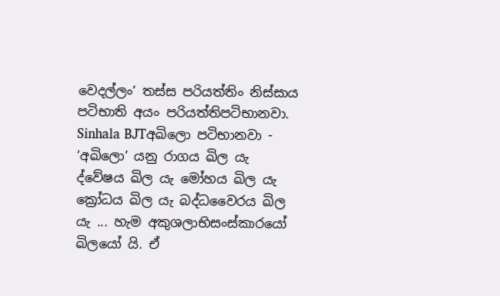වෙදල්ලං’ තස්ස පරියත්තිං නිස්සාය පටිභාති අයං පරියත්තිපටිභානවා.
Sinhala BJTඅඛිලො පටිභානවා - ‘අඛිලො’ යනු රාගය ඛිල යැ ද්වේෂය ඛිල යැ මෝහය ඛිල යැ ක්‍රෝධය ඛිල යැ බද්ධවෛරය ඛිල යැ ... හැම අකුශලාභිසංස්කාරයෝ ඛිලයෝ යි. ඒ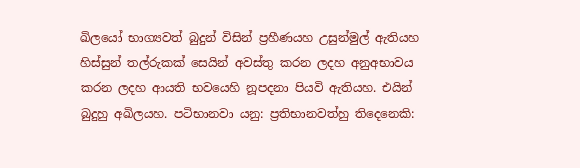ඛිලයෝ භාග්‍යවත් බුදුන් විසින් ප්‍රහීණයහ උසුන්මුල් ඇතියහ හිස්සුන් තල්රුකක් සෙයින් අවස්තු කරන ලදහ අනුඅභාවය කරන ලදහ ආයති භවයෙහි නූපදනා පියවි ඇතියහ. එයින් බුදුහු අඛිලයහ. පටිභානවා යනු: ප්‍රතිභානවත්හු තිදෙනෙකි: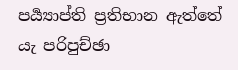පර්‍ය්‍යාප්ති ප්‍රතිභාන ඇත්තේ යැ පරිපුච්ඡා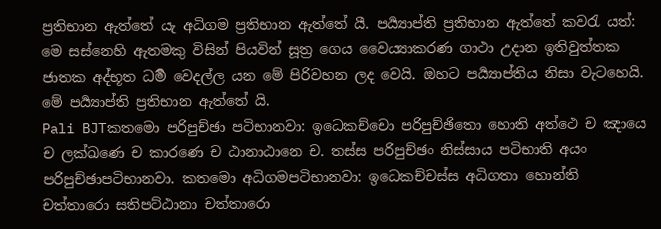ප්‍රතිභාන ඇත්තේ යැ අධිගම ප්‍රතිභාන ඇත්තේ යී. පර්‍ය්‍යාප්ති ප්‍රතිභාන ඇත්තේ කවරැ යත්: මෙ සස්නෙහි ඇතමකු විසින් පියවින් සූත්‍ර ගෙය වෛය්‍යාකරණ ගාථා උදාන ඉතිවුත්තක ජාතක අද්භූත ධර්‍ම වෙදල්ල යන මේ පිරිවහන ලද වෙයි. ඔහට පර්‍ය්‍යාප්තිය නිසා වැටහෙයි. මේ පර්‍ය්‍යාප්ති ප්‍රතිභාන ඇත්තේ යි.
Pali BJTකතමො පරිපුච්ඡා පටිභානවා: ඉධෙකච්චො පරිපුච්ඡිතො හොති අත්ථෙ ච ඤායෙ ච ලක්ඛණෙ ච කාරණෙ ච ඨානාඨානෙ ච. තස්ස පරිපුච්ඡං නිස්සාය පටිභාති අයං පරිපුච්ඡාපටිභානවා. කතමො අධිගමපටිභානවා: ඉධෙකච්චස්ස අධිගතා හොන්ති චත්තාරො සතිපට්ඨානා චත්තාරො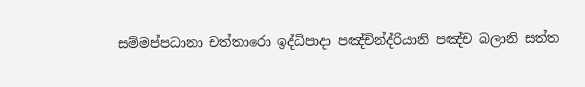සම්මප්පධානා චත්තාරො ඉද්ධිපාදා පඤ්චින්ද්රියානි පඤ්ච බලානි සත්ත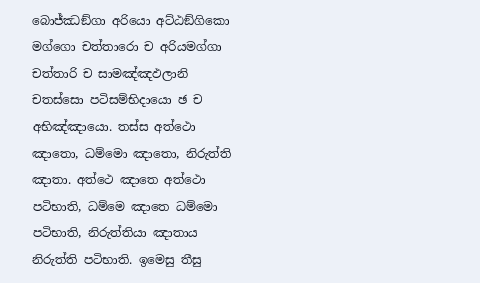බොජ්ඣඞ්ගා අරියො අට්ඨඞ්ගිකො මග්ගො චත්තාරො ච අරියමග්ගා චත්තාරි ච සාමඤ්ඤඵලානි චතස්සො පටිසම්භිදායො ඡ ච අභිඤ්ඤායො. තස්ස අත්ථො ඤාතො, ධම්මො ඤාතො, නිරුත්ති ඤාතා. අත්ථෙ ඤාතෙ අත්ථො පටිභාති, ධම්මෙ ඤාතෙ ධම්මො පටිභාති, නිරුත්තියා ඤාතාය නිරුත්ති පටිභාති. ඉමෙසු තීසු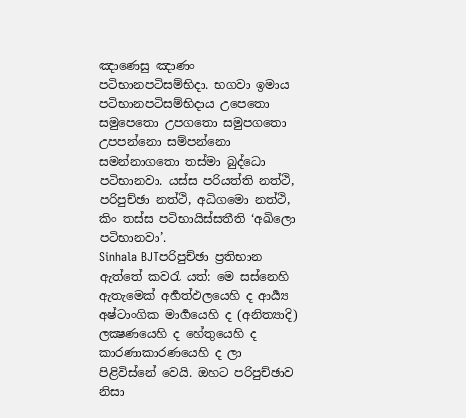ඤාණෙසු ඤාණං පටිභානපටිසම්භිදා. භගවා ඉමාය පටිභානපටිසම්භිදාය උපෙතො සමුපෙතො උපගතො සමුපගතො උපපන්නො සම්පන්නො සමන්නාගතො තස්මා බුද්ධො පටිභානවා. යස්ස පරියත්ති නත්ථි, පරිපුච්ඡා නත්ථි, අධිගමො නත්ථි, කිං තස්ස පටිභායිස්සතීති ‘අඛිලො පටිභානවා’.
Sinhala BJTපරිපුච්ඡා ප්‍රතිභාන ඇත්තේ කවරැ යත්: මෙ සස්නෙහි ඇතැමෙක් අර්‍හත්ඵලයෙහි ද ආර්‍ය්‍ය අෂ්ටාංගික මාර්‍ගයෙහි ද (අනිත්‍යාදි) ලක්‍ෂණයෙහි ද හේතුයෙහි ද කාරණාකාරණයෙහි ද ලා පිළිවිස්නේ වෙයි. ඔහට පරිපුච්ඡාව නිසා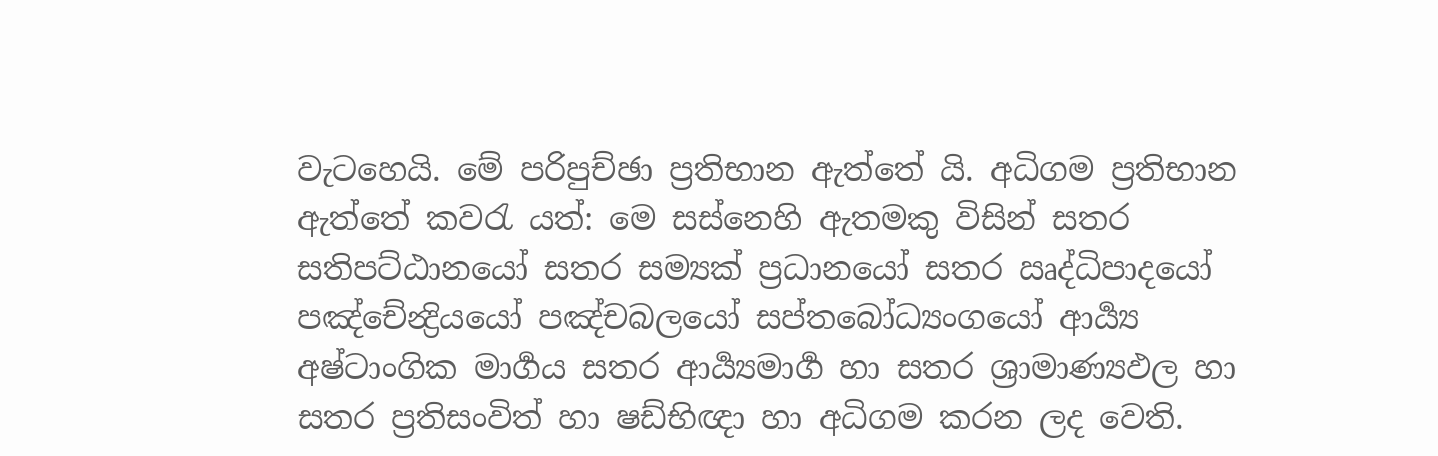වැටහෙයි. මේ පරිපුච්ඡා ප්‍රතිභාන ඇත්තේ යි. අධිගම ප්‍රතිභාන ඇත්තේ කවරැ යත්: මෙ සස්නෙහි ඇතමකු විසින් සතර සතිපට්ඨානයෝ සතර සම්‍යක් ප්‍රධානයෝ සතර ඍද්ධිපාදයෝ පඤ්චේන්‍ද්‍රියයෝ පඤ්චබලයෝ සප්තබෝධ්‍යංගයෝ ආර්‍ය්‍ය අෂ්ටාංගික මාර්‍ගය සතර ආර්‍ය්‍යමාර්‍ග හා සතර ශ්‍රාමාණ්‍යඵල හා සතර ප්‍රතිසංවිත් හා ෂඩ්භිඥා හා අධිගම කරන ලද වෙති.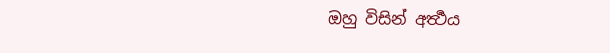ඔහු විසින් අර්‍ත්‍ථය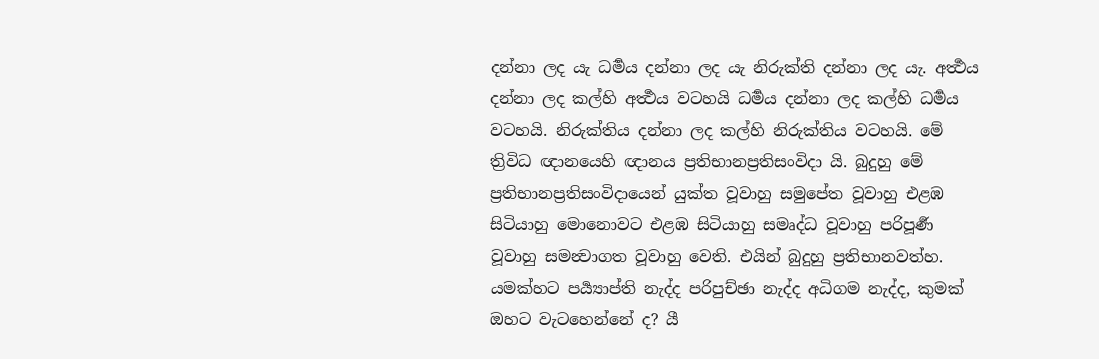දන්නා ලද යැ ධර්‍මය දන්නා ලද යැ නිරුක්ති දන්නා ලද යැ. අර්‍ත්‍ථය දන්නා ලද කල්හි අර්‍ත්‍ථය වටහයි ධර්‍මය දන්නා ලද කල්හි ධර්‍මය වටහයි. නිරුක්තිය දන්නා ලද කල්හි නිරුක්තිය වටහයි. මේ ත්‍රිවිධ ඥානයෙහි ඥානය ප්‍රතිභානප්‍රතිසංවිදා යි. බුදුහු මේ ප්‍රතිභානප්‍රතිසංවිදායෙන් යුක්ත වූවාහු සමුපේත වූවාහු එළඹ සිටියාහු මොනොවට එළඹ සිටියාහු සමෘද්ධ වූවාහු පරිපූර්‍ණ වූවාහු සමන්‍වාගත වූවාහු වෙති. එයින් බුදුහු ප්‍රතිභානවත්හ. යමක්හට පර්‍ය්‍යාප්ති නැද්ද පරිපුච්ඡා නැද්ද අධිගම නැද්ද, කුමක් ඔහට වැටහෙන්නේ ද? යී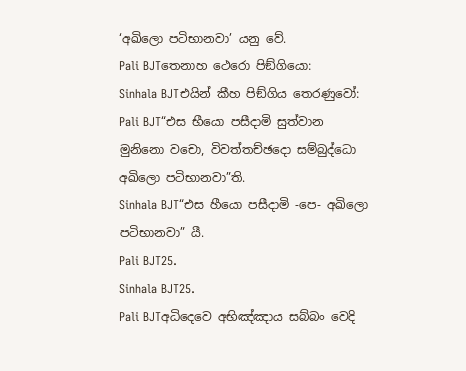‘අඛිලො පටිභානවා’ යනු වේ.
Pali BJTතෙනාහ ථෙරො පිඞ්ගියො:
Sinhala BJTඑයින් කීහ පිඞ්ගිය තෙරණුවෝ:
Pali BJT“එස භීයො පසීදාමි සුත්වාන මුනිනො වචො, විවත්තච්ඡදො සම්බුද්ධො අඛිලො පටිභානවා”ති.
Sinhala BJT“එස හීයො පසීදාමි -පෙ- අඛිලො පටිභානවා” යී.
Pali BJT25.
Sinhala BJT25.
Pali BJTඅධිදෙවෙ අභිඤ්ඤාය සබ්බං වෙදි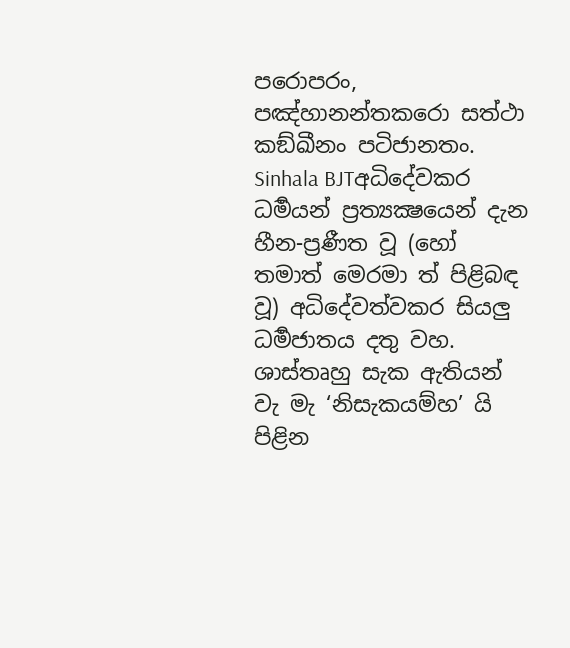පරොපරං, පඤ්හානන්තකරො සත්ථා කඞ්ඛීනං පටිජානතං.
Sinhala BJTඅධිදේවකර ධර්‍මයන් ප්‍රත්‍යක්‍ෂයෙන් දැන හීන-ප්‍රණීත වූ (හෝ තමාත් මෙරමා ත් පිළිබඳ වූ) අධිදේවත්වකර සියලු ධර්‍මජාතය දතු වහ. ශාස්තෘහු සැක ඇතියන් වැ මැ ‘නිසැකයම්හ’ යි පිළින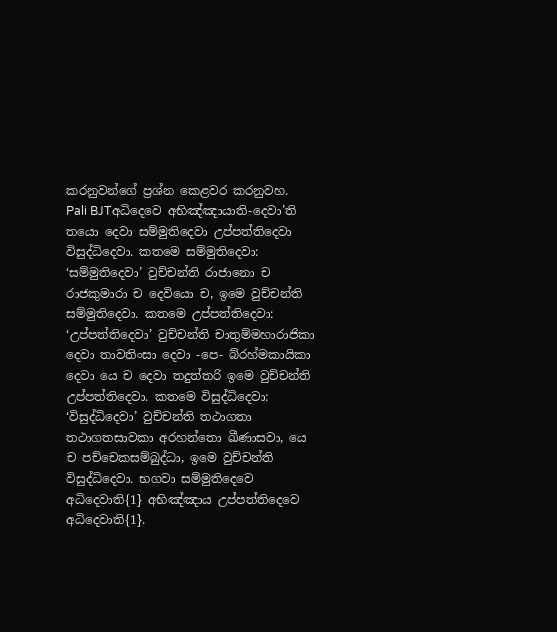කරනුවන්ගේ ප්‍රශ්න කෙළවර කරනුවහ.
Pali BJTඅධිදෙවෙ අභිඤ්ඤායාති-දෙවා’ති තයො දෙවා සම්මුතිදෙවා උප්පත්තිදෙවා විසුද්ධිදෙවා. කතමෙ සම්මුතිදෙවා: ‘සම්මුතිදෙවා’ වුච්චන්ති රාජානො ච රාජකුමාරා ච දෙවියො ච, ඉමෙ වුච්චන්ති සම්මුතිදෙවා. කතමෙ උප්පත්තිදෙවා: ‘උප්පත්තිදෙවා’ වුච්චන්ති චාතුම්මහාරාජිකා දෙවා තාවතිංසා දෙවා -පෙ- බ්රහ්මකායිකා දෙවා යෙ ච දෙවා තදුත්තරි ඉමෙ වුච්චන්ති උප්පත්තිදෙවා. කතමෙ විසුද්ධිදෙවා: ‘විසුද්ධිදෙවා’ වුච්චන්ති තථාගතා තථාගතසාවකා අරහන්තො ඛීණාසවා, යෙ ච පච්චෙකසම්බුද්ධා, ඉමෙ වුච්චන්ති විසුද්ධිදෙවා. භගවා සම්මුතිදෙවෙ අධිදෙවාති{1} අභිඤ්ඤාය උප්පත්තිදෙවෙ අධිදෙවාති{1}.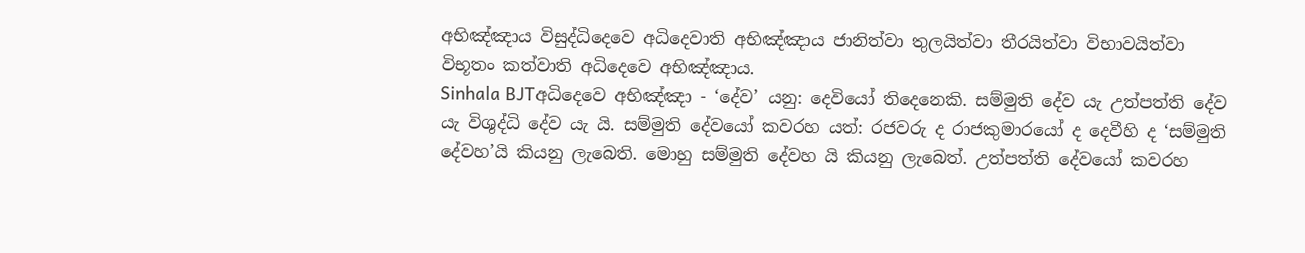අභිඤ්ඤාය විසුද්ධිදෙවෙ අධිදෙවාති අභිඤ්ඤාය ජානිත්වා තුලයිත්වා තීරයිත්වා විභාවයිත්වා විභූතං කත්වාති අධිදෙවෙ අභිඤ්ඤාය.
Sinhala BJTඅධිදෙවෙ අභිඤ්ඤා - ‘දේව’ යනු: දෙවියෝ තිදෙනෙකි. සම්මුති දේව යැ උත්පත්ති දේව යැ විශුද්ධි දේව යැ යි. සම්මුති දේවයෝ කවරහ යත්: රජවරු ද රාජකුමාරයෝ ද දෙවීහි ද ‘සම්මුති දේවහ’යි කියනු ලැබෙති. මොහු සම්මුති දේවහ යි කියනු ලැබෙත්. උත්පත්ති දේවයෝ කවරහ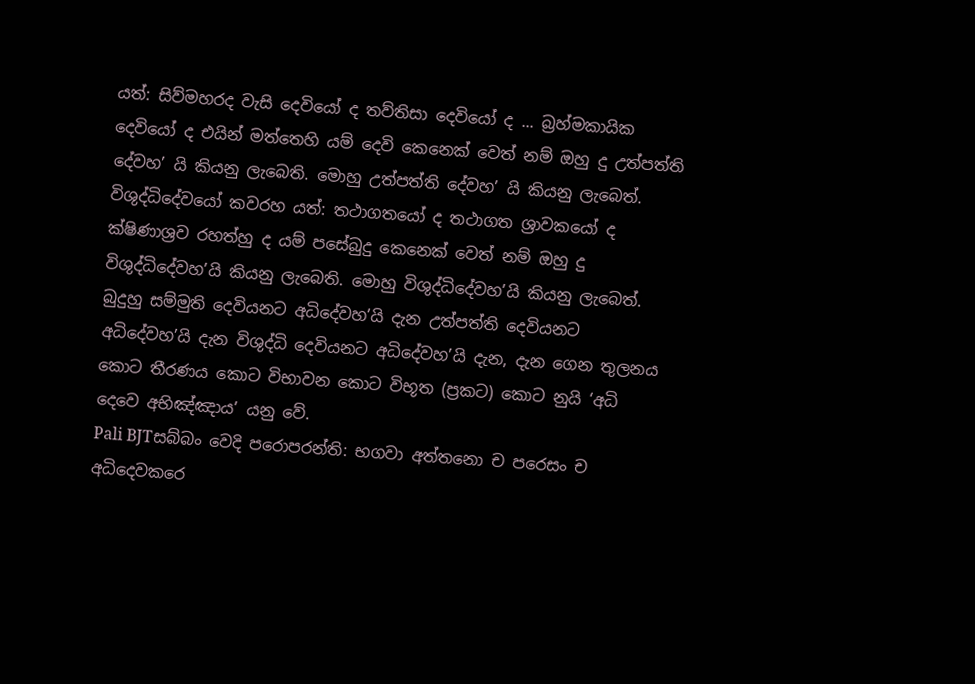යත්: සිව්මහරද වැසි දෙවියෝ ද තව්තිසා දෙවියෝ ද ... බ්‍රහ්මකායික දෙවියෝ ද එයින් මත්තෙහි යම් දෙවි කෙනෙක් වෙත් නම් ඔහු දු උත්පත්ති දේවහ’ යි කියනු ලැබෙති. මොහු උත්පත්ති දේවහ’ යි කියනු ලැබෙත්. විශුද්ධිදේවයෝ කවරහ යත්: තථාගතයෝ ද තථාගත ශ්‍රාවකයෝ ද ක්ෂිණාශ්‍රව රහත්හු ද යම් පසේබුදු කෙනෙක් වෙත් නම් ඔහු දු විශුද්ධිදේවහ’යි කියනු ලැබෙති. මොහු විශුද්ධිදේවහ’යි කියනු ලැබෙත්. බුදුහු සම්මුති දෙවියනට අධිදේවහ’යි දැන උත්පත්ති දෙවියනට අධිදේවහ’යි දැන විශුද්ධි දෙවියනට අධිදේවහ’යි දැන, දැන ගෙන තුලනය කොට තීරණය කොට විභාවන කොට විභූත (ප්‍රකට) කොට නුයි ‘අධි දෙවෙ අභිඤ්ඤාය’ යනු වේ.
Pali BJTසබ්බං වෙදි පරොපරන්ති: භගවා අත්තනො ච පරෙසං ච අධිදෙවකරෙ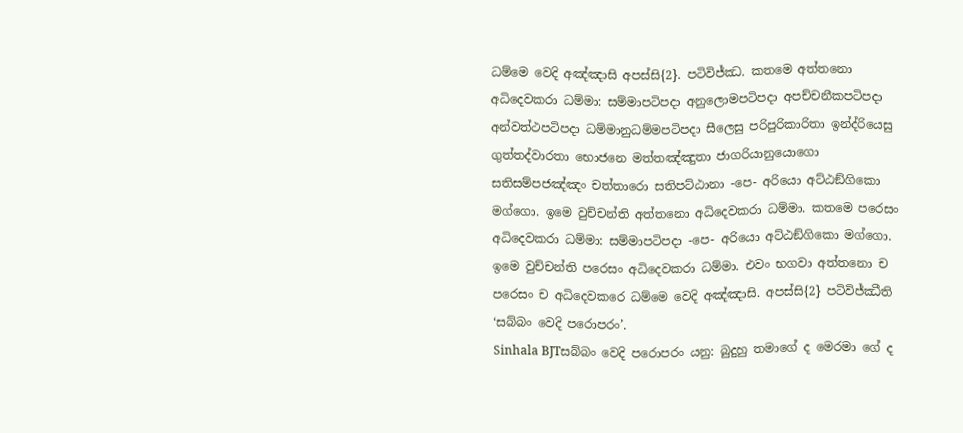ධම්මෙ වෙදි අඤ්ඤාසි අපස්සි{2}. පටිවිජ්ඣ. කතමෙ අත්තනො අධිදෙවකරා ධම්මා: සම්මාපටිපදා අනුලොමපටිපදා අපච්චනීකපටිපදා අන්වත්ථපටිපදා ධම්මානුධම්මපටිපදා සීලෙසු පරිපුරිකාරිතා ඉන්ද්රියෙසු ගුත්තද්වාරතා භොජනෙ මත්තඤ්ඤුතා ජාගරියානුයොගො සතිසම්පජඤ්ඤං චත්තාරො සතිපට්ඨානා -පෙ- අරියො අට්ඨඞ්ගිකො මග්ගො. ඉමෙ වුච්චන්ති අත්තනො අධිදෙවකරා ධම්මා. කතමෙ පරෙසං අධිදෙවකරා ධම්මා: සම්මාපටිපදා -පෙ- අරියො අට්ඨඞ්ගිකො මග්ගො. ඉමෙ වුච්චන්ති පරෙසං අධිදෙවකරා ධම්මා. එවං භගවා අත්තනො ච පරෙසං ච අධිදෙවකරෙ ධම්මෙ වෙදි අඤ්ඤාසි. අපස්සි{2} පටිවිජ්ඣීති ‘සබ්බං වෙදි පරොපරං’.
Sinhala BJTසබ්බං වෙදි පරොපරං යනු: බුදුහු තමාගේ ද මෙරමා ගේ ද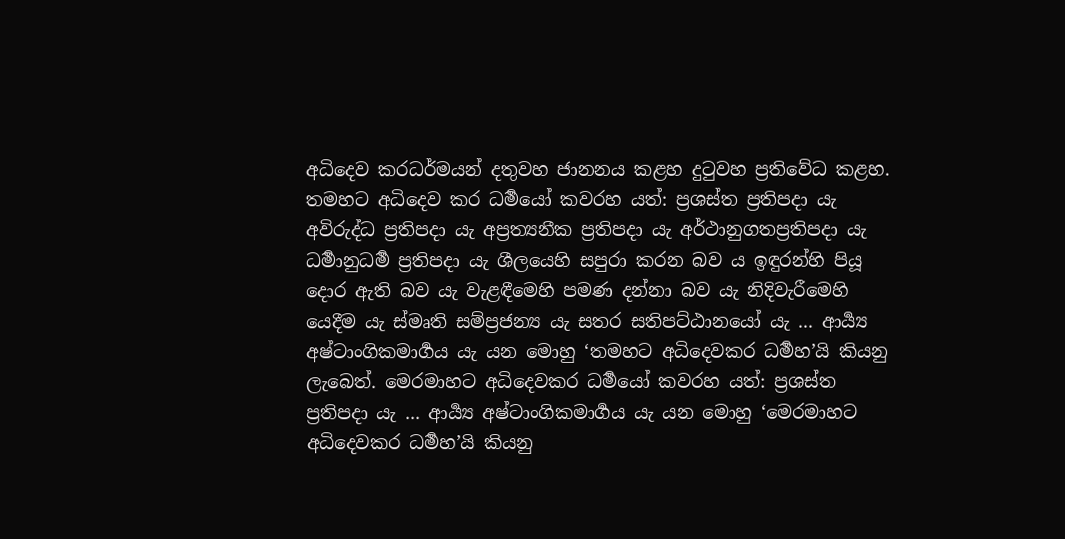අධිදෙව කරධර්මයන් දතුවහ ජානනය කළහ දුටුවහ ප්‍රතිවේධ කළහ. තමහට අධිදෙව කර ධර්‍මයෝ කවරහ යත්: ප්‍රශස්ත ප්‍රතිපදා යැ අවිරුද්ධ ප්‍රතිපදා යැ අප්‍රත්‍යනීක ප්‍රතිපදා යැ අර්ථානුගතප්‍රතිපදා යැ ධර්‍මානුධර්‍ම ප්‍රතිපදා යැ ශීලයෙහි සපුරා කරන බව ය ඉඳුරන්හි පියූ දොර ඇති බව යැ වැළඳීමෙහි පමණ දන්නා බව යැ නිදිවැරීමෙහි යෙදීම යැ ස්මෘති සම්ප්‍රජන්‍ය යැ සතර සතිපට්ඨානයෝ යැ ... ආර්‍ය්‍ය අෂ්ටාංගිකමාර්‍ගය යැ යන මොහු ‘තමහට අධිදෙවකර ධර්‍මහ’යි කියනු ලැබෙත්. මෙරමාහට අධිදෙවකර ධර්‍මයෝ කවරහ යත්: ප්‍රශස්ත ප්‍රතිපදා යැ ... ආර්‍ය්‍ය අෂ්ටාංගිකමාර්‍ගය යැ යන මොහු ‘මෙරමාහට අධිදෙවකර ධර්‍මහ’යි කියනු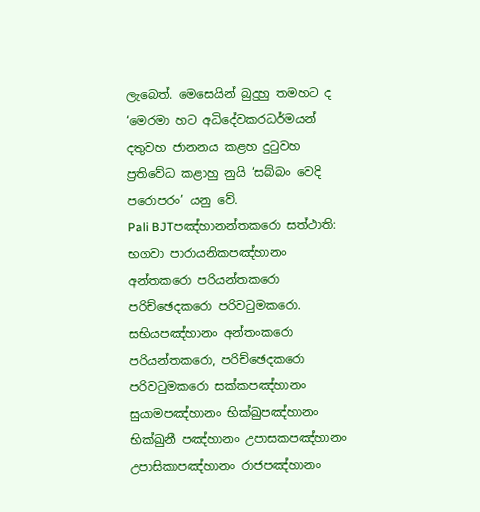ලැබෙත්. මෙසෙයින් බුදුහු තමහට ද ‘මෙරමා හට අධිදේවකරධර්මයන් දතුවහ ජානනය කළහ දුටුවහ ප්‍රතිවේධ කළාහු නුයි ‘සබ්බං වෙදි පරොපරං’ යනු වේ.
Pali BJTපඤ්හානන්තකරො සත්ථාති: භගවා පාරායනිකපඤ්හානං අන්තකරො පරියන්තකරො පරිච්ඡෙදකරො පරිවටුමකරො. සභියපඤ්හානං අන්තංකරො පරියන්තකරො, පරිච්ඡෙදකරො පරිවටුමකරො සක්කපඤ්හානං සුයාමපඤ්හානං භික්ඛුපඤ්හානං භික්ඛුනී පඤ්හානං උපාසකපඤ්හානං උපාසිකාපඤ්හානං රාජපඤ්හානං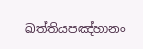ඛත්තියපඤ්හානං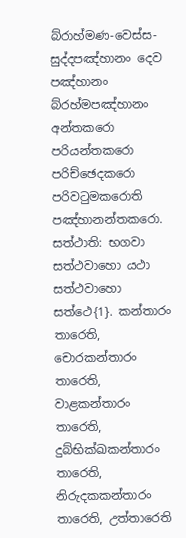බ්රාහ්මණ-වෙස්ස- සුද්දපඤ්හානං දෙව පඤ්හානං බ්රහ්මපඤ්හානං අන්තකරො පරියන්තකරො පරිච්ඡෙදකරො පරිවටුමකරොති පඤ්හානන්තකරො. සත්ථාති: භගවා සත්ථවාහො යථා සත්ථවාහො සත්ථෙ{1}. කන්තාරං තාරෙති, චොරකන්තාරං තාරෙති, වාළකන්තාරං තාරෙති, දුබ්භික්ඛකන්තාරං තාරෙති, නිරුදකකන්තාරං තාරෙති, උත්තාරෙති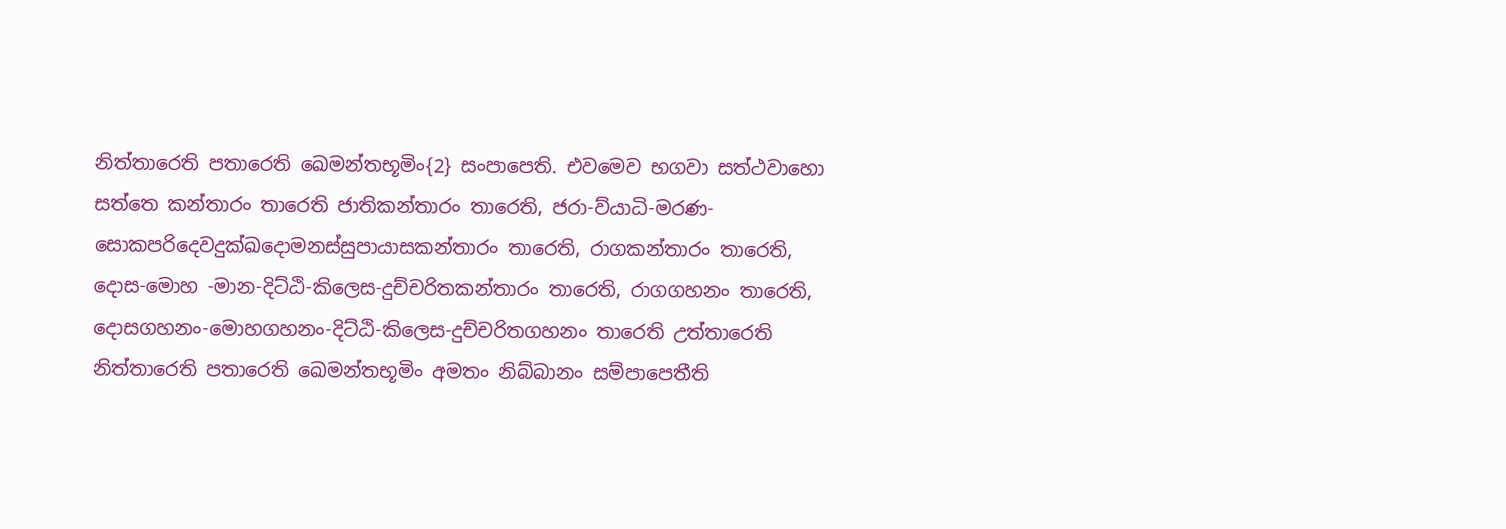නිත්තාරෙති පතාරෙති ඛෙමන්තභූමිං{2} සංපාපෙති. එවමෙව භගවා සත්ථවාහො සත්තෙ කන්තාරං තාරෙති ජාතිකන්තාරං තාරෙති, ජරා-ව්යාධි-මරණ-සොකපරිදෙවදුක්ඛදොමනස්සුපායාසකන්තාරං තාරෙති, රාගකන්තාරං තාරෙති, දොස-මොහ -මාන-දිට්ඨි-කිලෙස-දුච්චරිතකන්තාරං තාරෙති, රාගගහනං තාරෙති, දොසගහනං-මොහගහනං-දිට්ඨි-කිලෙස-දුච්චරිතගහනං තාරෙති උත්තාරෙති නිත්තාරෙති පතාරෙති ඛෙමන්තභූමිං අමතං නිබ්බානං සම්පාපෙතීති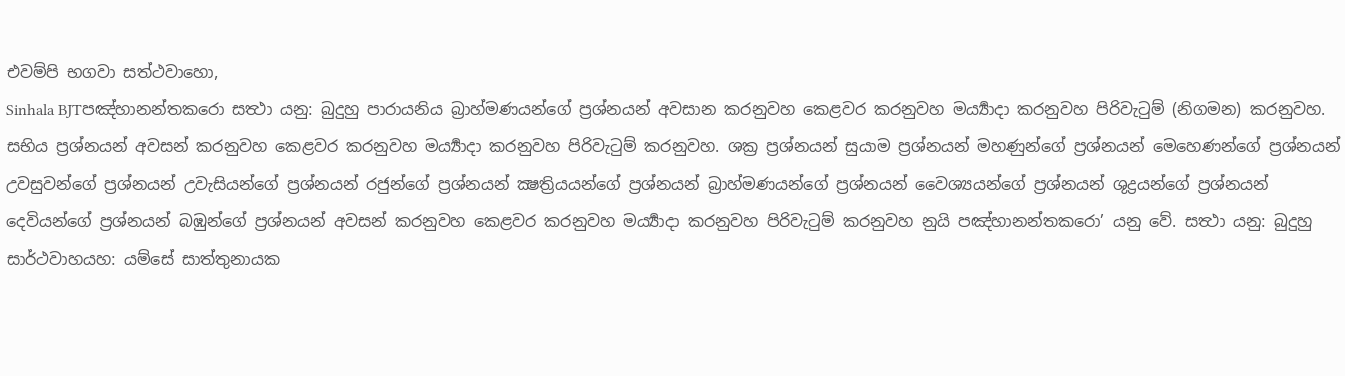එවම්පි භගවා සත්ථවාහො,
Sinhala BJTපඤ්හානන්තකරො සත්‍ථා යනු: බුදුහු පාරායනිය බ්‍රාහ්මණයන්ගේ ප්‍රශ්නයන් අවසාන කරනුවහ කෙළවර කරනුවහ මර්‍ය්‍යාදා කරනුවහ පිරිවැටුම් (නිගමන) කරනුවහ. සභිය ප්‍රශ්නයන් අවසන් කරනුවහ කෙළවර කරනුවහ මර්‍ය්‍යාදා කරනුවහ පිරිවැටුම් කරනුවහ. ශක්‍ර ප්‍රශ්නයන් සුයාම ප්‍රශ්නයන් මහණුන්ගේ ප්‍රශ්නයන් මෙහෙණන්ගේ ප්‍රශ්නයන් උවසුවන්ගේ ප්‍රශ්නයන් උවැසියන්ගේ ප්‍රශ්නයන් රජුන්ගේ ප්‍රශ්නයන් ක්‍ෂත්‍රියයන්ගේ ප්‍රශ්නයන් බ්‍රාහ්මණයන්ගේ ප්‍රශ්නයන් වෛශ්‍යයන්ගේ ප්‍රශ්නයන් ශුද්‍රයන්ගේ ප්‍රශ්නයන් දෙවියන්ගේ ප්‍රශ්නයන් බඹුන්ගේ ප්‍රශ්නයන් අවසන් කරනුවහ කෙළවර කරනුවහ මර්‍ය්‍යාදා කරනුවහ පිරිවැටුම් කරනුවහ නුයි පඤ්හානන්තකරො’ යනු වේ. සත්‍ථා යනු: බුදුහු සාර්ථවාහයහ: යම්සේ සාත්තුනායක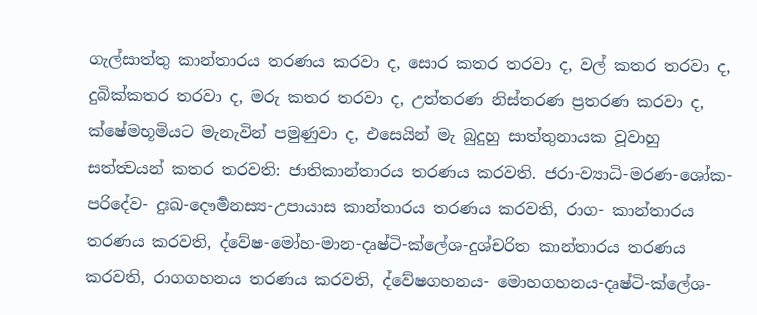ගැල්සාත්තු කාන්තාරය තරණය කරවා ද, සොර කතර තරවා ද, වල් කතර තරවා ද, දුබික්කතර තරවා ද, මරු කතර තරවා ද, උත්තරණ නිස්තරණ ප්‍රතරණ කරවා ද, ක්ෂේමභූමියට මැනැවින් පමුණුවා ද, එසෙයින් මැ බුදුහු සාත්තුනායක වූවාහු සත්ත්‍වයන් කතර තරවති: ජාතිකාන්තාරය තරණය කරවති. ජරා-ව්‍යාධි-මරණ-ශෝක-පරිදේව- දුඃඛ-දෞර්‍මනස්‍ය-උපායාස කාන්තාරය තරණය කරවති, රාග- කාන්තාරය තරණය කරවති, ද්වේෂ-මෝහ-මාන-දෘෂ්ටි-ක්ලේශ-දුශ්චරිත කාන්තාරය තරණය කරවති, රාගගහනය තරණය කරවති, ද්වේෂගහනය- මොහගහනය-දෘෂ්ටි-ක්ලේශ-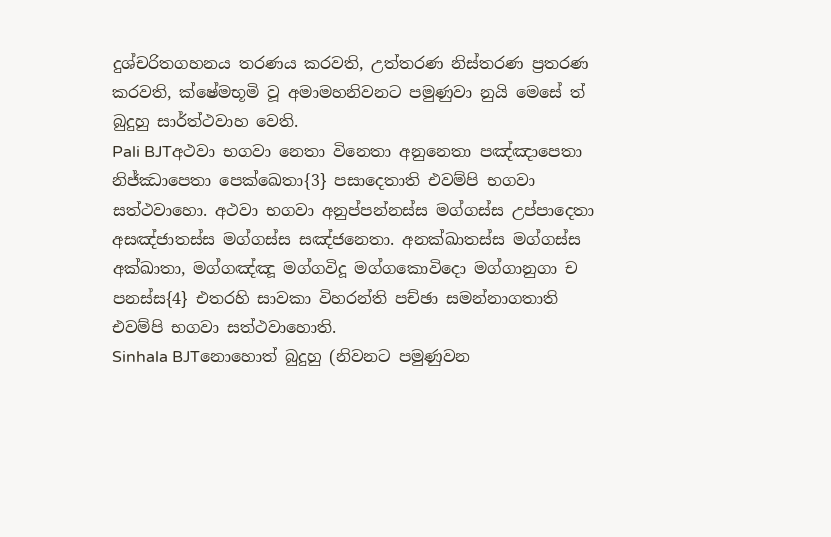දුශ්චරිතගහනය තරණය කරවති, උත්තරණ නිස්තරණ ප්‍රතරණ කරවති, ක්ෂේමභූමි වූ අමාමහනිවනට පමුණුවා නුයි මෙසේ ත් බුදුහු සාර්ත්ථවාහ වෙති.
Pali BJTඅථවා භගවා නෙතා විනෙතා අනුනෙතා පඤ්ඤාපෙතා නිජ්ඣාපෙතා පෙක්ඛෙතා{3} පසාදෙතාති එවම්පි භගවා සත්ථවාහො. අථවා භගවා අනුප්පන්නස්ස මග්ගස්ස උප්පාදෙතා අසඤ්ජාතස්ස මග්ගස්ස සඤ්ජනෙතා. අනක්ඛාතස්ස මග්ගස්ස අක්ඛාතා, මග්ගඤ්ඤූ මග්ගවිදූ මග්ගකොවිදො මග්ගානුගා ච පනස්ස{4} එතරහි සාවකා විහරන්ති පච්ඡා සමන්නාගතාති එවම්පි භගවා සත්ථවාහොති.
Sinhala BJTනොහොත් බුදුහු (නිවනට පමුණුවන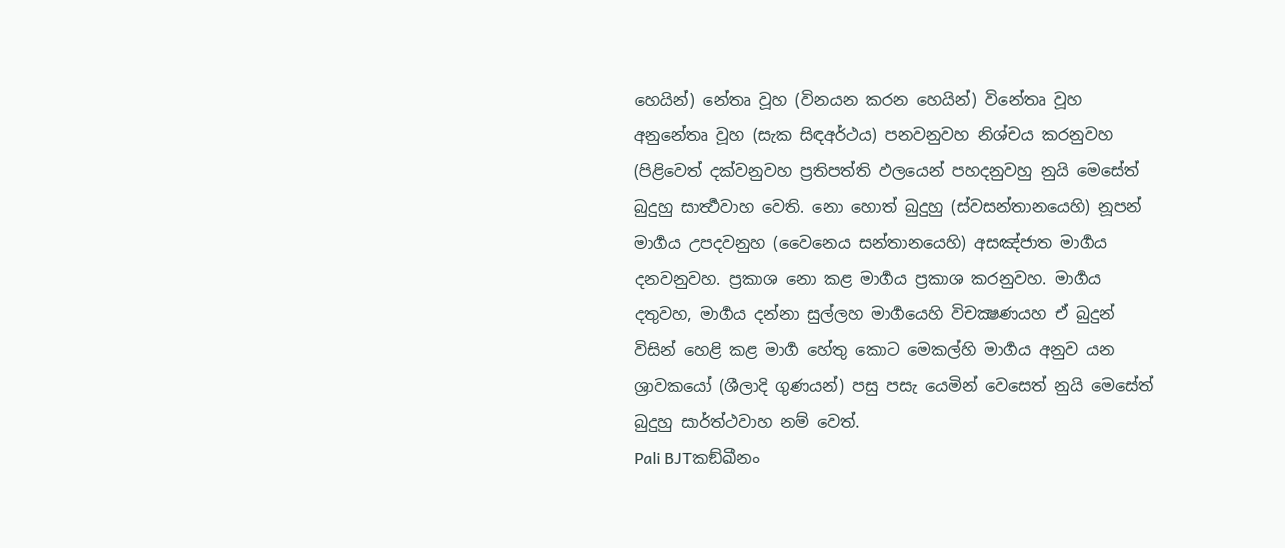හෙයින්) නේතෘ වූහ (විනයන කරන හෙයින්) විනේතෘ වූහ අනුනේතෘ වූහ (සැක සිඳඅර්ථය) පනවනුවහ නිශ්චය කරනුවහ (පිළිවෙත් දක්වනුවහ ප්‍රතිපත්ති ඵලයෙන් පහදනුවහු නුයි මෙසේත් බුදුහු සාර්‍ත්‍ථවාහ වෙති. නො හොත් බුදුහු (ස්වසන්තානයෙහි) නූපන් මාර්‍ගය උපදවනුහ (වෛනෙය සන්තානයෙහි) අසඤ්ජාත මාර්‍ගය දනවනුවහ. ප්‍රකාශ නො කළ මාර්‍ගය ප්‍රකාශ කරනුවහ. මාර්‍ගය දතුවහ, මාර්‍ගය දන්නා සුල්ලහ මාර්‍ගයෙහි විචක්‍ෂණයහ ඒ බුදුන් විසින් හෙළි කළ මාර්‍ග හේතු කොට මෙකල්හි මාර්‍ගය අනුව යන ශ්‍රාවකයෝ (ශීලාදි ගුණයන්) පසු පසැ යෙමින් වෙසෙත් නුයි මෙසේත් බුදුහු සාර්ත්ථවාහ නම් වෙත්.
Pali BJTකඞ්ඛීනං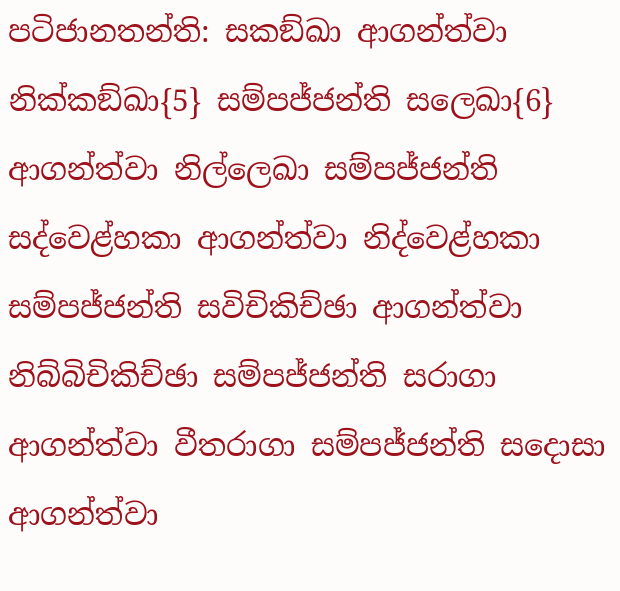පටිජානතන්ති: සකඞ්ඛා ආගන්ත්වා නික්කඞ්ඛා{5} සම්පජ්ජන්ති සලෙඛා{6} ආගන්ත්වා නිල්ලෙඛා සම්පජ්ජන්ති සද්වෙළ්හකා ආගන්ත්වා නිද්වෙළ්හකා සම්පජ්ජන්ති සවිචිකිච්ඡා ආගන්ත්වා නිබ්බිචිකිච්ඡා සම්පජ්ජන්ති සරාගා ආගන්ත්වා වීතරාගා සම්පජ්ජන්ති සදොසා ආගන්ත්වා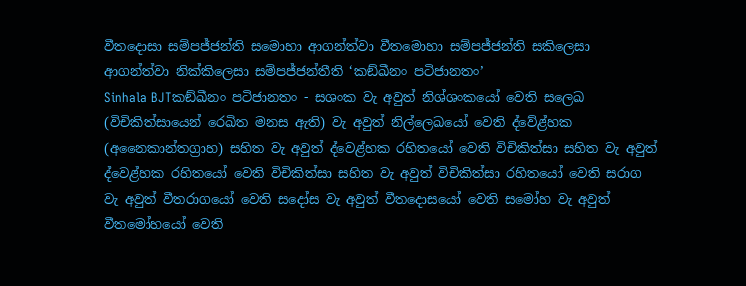වීතදොසා සම්පජ්ජන්ති සමොහා ආගන්ත්වා වීතමොහා සම්පජ්ජන්ති සකිලෙසා ආගන්ත්වා නික්කිලෙසා සම්පජ්ජන්තීති ‘කඞ්ඛීනං පටිජානතං’
Sinhala BJTකඞ්ඛීනං පටිජානතං - සශංක වැ අවුත් නිශ්ශංකයෝ වෙති සලෙඛ (විචිකිත්සායෙන් රෙඛිත මනස ඇති) වැ අවුත් නිල්ලෙඛයෝ වෙති ද්වේළ්හක (අනෛකාන්තග්‍රාහ) සහිත වැ අවුත් ද්වෙළ්හක රහිතයෝ වෙති විචිකිත්සා සහිත වැ අවුත් ද්වෙළ්හක රහිතයෝ වෙති විචිකිත්සා සහිත වැ අවුත් විචිකිත්සා රහිතයෝ වෙති සරාග වැ අවුත් වීතරාගයෝ වෙති සදෝස වැ අවුත් වීතදොසයෝ වෙති සමෝහ වැ අවුත් වීතමෝහයෝ වෙති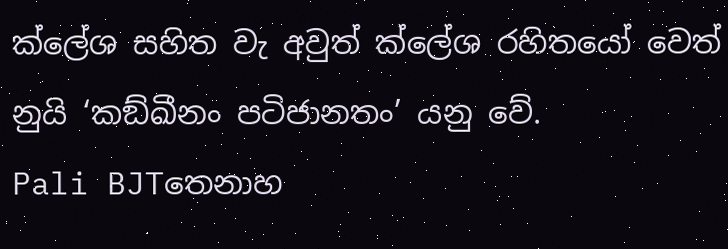ක්ලේශ සහිත වැ අවුත් ක්ලේශ රහිතයෝ වෙත් නුයි ‘කඞ්ඛීනං පටිජානතං’ යනු වේ.
Pali BJTතෙනාහ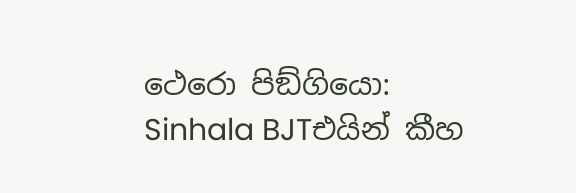ථෙරො පිඞ්ගියො:
Sinhala BJTඑයින් කීහ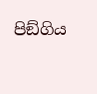පිඞ්ගිය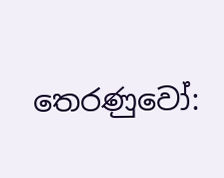තෙරණුවෝ: